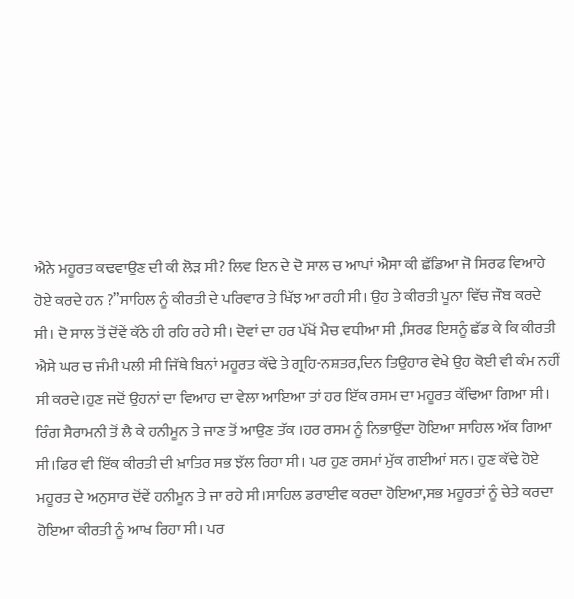ਐਨੇ ਮਹੂਰਤ ਕਢਵਾਉਣ ਦੀ ਕੀ ਲੋੜ ਸੀ? ਲਿਵ ਇਨ ਦੇ ਦੋ ਸਾਲ ਚ ਆਪਾਂ ਐਸਾ ਕੀ ਛੱਡਿਆ ਜੋ ਸਿਰਫ ਵਿਆਹੇ ਹੋਏ ਕਰਦੇ ਹਨ ?”ਸਾਹਿਲ ਨੂੰ ਕੀਰਤੀ ਦੇ ਪਰਿਵਾਰ ਤੇ ਖਿੱਝ ਆ ਰਹੀ ਸੀ। ਉਹ ਤੇ ਕੀਰਤੀ ਪੂਨਾ ਵਿੱਚ ਜੌਬ ਕਰਦੇ ਸੀ। ਦੋ ਸਾਲ ਤੋਂ ਦੋਂਵੇਂ ਕੱਠੇ ਹੀ ਰਹਿ ਰਹੇ ਸੀ। ਦੋਵਾਂ ਦਾ ਹਰ ਪੱਖੋਂ ਮੈਚ ਵਧੀਆ ਸੀ ,ਸਿਰਫ ਇਸਨੂੰ ਛੱਡ ਕੇ ਕਿ ਕੀਰਤੀ ਐਸੇ ਘਰ ਚ ਜੰਮੀ ਪਲੀ ਸੀ ਜਿੱਥੇ ਬਿਨਾਂ ਮਹੂਰਤ ਕੱਢੇ ਤੇ ਗ੍ਰਹਿ-ਨਸ਼ਤਰ,ਦਿਨ ਤਿਉਹਾਰ ਵੇਖੇ ਉਹ ਕੋਈ ਵੀ ਕੰਮ ਨਹੀਂ ਸੀ ਕਰਦੇ।ਹੁਣ ਜਦੋਂ ਉਹਨਾਂ ਦਾ ਵਿਆਹ ਦਾ ਵੇਲਾ ਆਇਆ ਤਾਂ ਹਰ ਇੱਕ ਰਸਮ ਦਾ ਮਹੂਰਤ ਕੱਢਿਆ ਗਿਆ ਸੀ। ਰਿੰਗ ਸੈਰਾਮਨੀ ਤੋਂ ਲੈ ਕੇ ਹਨੀਮੂਨ ਤੇ ਜਾਣ ਤੋਂ ਆਉਣ ਤੱਕ ।ਹਰ ਰਸਮ ਨੂੰ ਨਿਭਾਉਂਦਾ ਹੋਇਆ ਸਾਹਿਲ ਅੱਕ ਗਿਆ ਸੀ।ਫਿਰ ਵੀ ਇੱਕ ਕੀਰਤੀ ਦੀ ਖ਼ਾਤਿਰ ਸਭ ਝੱਲ ਰਿਹਾ ਸੀ। ਪਰ ਹੁਣ ਰਸਮਾਂ ਮੁੱਕ ਗਈਆਂ ਸਨ। ਹੁਣ ਕੱਢੇ ਹੋਏ ਮਹੂਰਤ ਦੇ ਅਨੁਸਾਰ ਦੋਂਵੇਂ ਹਨੀਮੂਨ ਤੇ ਜਾ ਰਹੇ ਸੀ।ਸਾਹਿਲ ਡਰਾਈਵ ਕਰਦਾ ਹੋਇਆ,ਸਭ ਮਹੂਰਤਾਂ ਨੂੰ ਚੇਤੇ ਕਰਦਾ ਹੋਇਆ ਕੀਰਤੀ ਨੂੰ ਆਖ ਰਿਹਾ ਸੀ। ਪਰ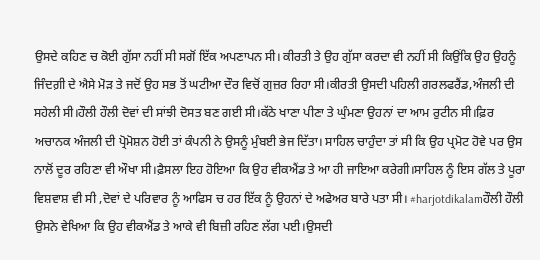ਉਸਦੇ ਕਹਿਣ ਚ ਕੋਈ ਗੁੱਸਾ ਨਹੀਂ ਸੀ ਸਗੋਂ ਇੱਕ ਅਪਣਾਪਨ ਸੀ। ਕੀਰਤੀ ਤੇ ਉਹ ਗੁੱਸਾ ਕਰਦਾ ਵੀ ਨਹੀਂ ਸੀ ਕਿਉਂਕਿ ਉਹ ਉਹਨੂੰ ਜਿੰਦਗ਼ੀ ਦੇ ਐਸੇ ਮੋੜ ਤੇ ਜਦੋਂ ਉਹ ਸਭ ਤੋਂ ਘਟੀਆ ਦੌਰ ਵਿਚੋਂ ਗੁਜ਼ਰ ਰਿਹਾ ਸੀ।ਕੀਰਤੀ ਉਸਦੀ ਪਹਿਲੀ ਗਰਲਫਰੈਂਡ,ਅੰਜਲੀ ਦੀ ਸਹੇਲੀ ਸੀ।ਹੌਲੀ ਹੌਲੀ ਦੋਵਾਂ ਦੀ ਸਾਂਝੀ ਦੋਸਤ ਬਣ ਗਈ ਸੀ।ਕੱਠੇ ਖਾਣਾ ਪੀਣਾ ਤੇ ਘੁੰਮਣਾ ਉਹਨਾਂ ਦਾ ਆਮ ਰੁਟੀਨ ਸੀ।ਫ਼ਿਰ ਅਚਾਨਕ ਅੰਜਲੀ ਦੀ ਪ੍ਰੋਮੋਸ਼ਨ ਹੋਈ ਤਾਂ ਕੰਪਨੀ ਨੇ ਉਸਨੂੰ ਮੁੰਬਈ ਭੇਜ ਦਿੱਤਾ। ਸਾਹਿਲ ਚਾਹੁੰਦਾ ਤਾਂ ਸੀ ਕਿ ਉਹ ਪ੍ਰਮੋਟ ਹੋਵੇ ਪਰ ਉਸ ਨਾਲੋਂ ਦੂਰ ਰਹਿਣਾ ਵੀ ਔਖਾ ਸੀ।ਫ਼ੈਸਲਾ ਇਹ ਹੋਇਆ ਕਿ ਉਹ ਵੀਕਐਂਡ ਤੇ ਆ ਹੀ ਜਾਇਆ ਕਰੇਗੀ।ਸਾਹਿਲ ਨੂੰ ਇਸ ਗੱਲ ਤੇ ਪੂਰਾ ਵਿਸ਼ਵਾਸ਼ ਵੀ ਸੀ ,ਦੋਵਾਂ ਦੇ ਪਰਿਵਾਰ ਨੂੰ ਆਫਿਸ ਚ ਹਰ ਇੱਕ ਨੂੰ ਉਹਨਾਂ ਦੇ ਅਫੇਅਰ ਬਾਰੇ ਪਤਾ ਸੀ। #harjotdikalamਹੌਲੀ ਹੌਲੀ ਉਸਨੇ ਵੇਖਿਆ ਕਿ ਉਹ ਵੀਕਐਂਡ ਤੇ ਆਕੇ ਵੀ ਬਿਜ਼ੀ ਰਹਿਣ ਲੱਗ ਪਈ।ਉਸਦੀ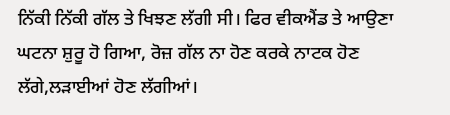ਨਿੱਕੀ ਨਿੱਕੀ ਗੱਲ ਤੇ ਖਿਝਣ ਲੱਗੀ ਸੀ। ਫਿਰ ਵੀਕਐਂਡ ਤੇ ਆਉਣਾ ਘਟਨਾ ਸ਼ੁਰੂ ਹੋ ਗਿਆ, ਰੋਜ਼ ਗੱਲ ਨਾ ਹੋਣ ਕਰਕੇ ਨਾਟਕ ਹੋਣ ਲੱਗੇ,ਲੜਾਈਆਂ ਹੋਣ ਲੱਗੀਆਂ।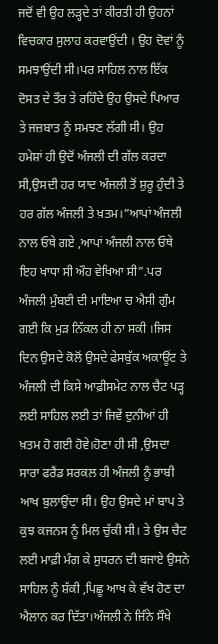ਜਦੋਂ ਵੀ ਉਹ ਲੜ੍ਹਦੇ ਤਾਂ ਕੀਰਤੀ ਹੀ ਉਹਨਾਂ ਵਿਚਕਾਰ ਸੁਲਾਹ ਕਰਵਾਉਂਦੀ । ਉਹ ਦੋਵਾਂ ਨੂੰ ਸਮਝਾਉਂਦੀ ਸੀ।ਪਰ ਸਾਹਿਲ ਨਾਲ ਇੱਕ ਦੋਸਤ ਦੇ ਤੌਰ ਤੇ ਰਹਿੰਦੇ ਉਹ ਉਸਦੇ ਪਿਆਰ ਤੇ ਜਜ਼ਬਾਤ ਨੂੰ ਸਮਝਣ ਲੱਗੀ ਸੀ। ਉਹ ਹਮੇਸ਼ਾਂ ਹੀ ਉਦੋਂ ਅੰਜਲੀ ਦੀ ਗੱਲ ਕਰਦਾ ਸੀ,ਉਸਦੀ ਹਰ ਯਾਦ ਅੰਜਲੀ ਤੋਂ ਸ਼ੁਰੂ ਹੁੰਦੀ ਤੇ ਹਰ ਗੱਲ ਅੰਜਲੀ ਤੇ ਖ਼ਤਮ।”ਆਪਾਂ ਅੰਜਲੀ ਨਾਲ ਓਥੇ ਗਏ ,ਆਪਾਂ ਅੰਜਲੀ ਨਾਲ ਓਥੇ ਇਹ ਖਾਧਾ ਸੀ ਔਹ ਵੇਖਿਆ ਸੀ”.ਪਰ ਅੰਜਲੀ ਮੁੰਬਈ ਦੀ ਮਾਇਆ ਚ ਐਸੀ ਗੁੰਮ ਗਈ ਕਿ ਮੁੜ ਨਿੱਕਲ ਹੀ ਨਾ ਸਕੀ ।ਜਿਸ ਦਿਨ ਉਸਦੇ ਕੋਲੋਂ ਉਸਦੇ ਫੇਸਬੁੱਕ ਅਕਾਊਂਟ ਤੇ ਅੰਜਲੀ ਦੀ ਕਿਸੇ ਆਫ਼ੀਸਮੇਟ ਨਾਲ ਚੈਟ ਪੜ੍ਹ ਲਈ ਸਾਹਿਲ ਲਈ ਤਾਂ ਜਿਵੇਂ ਦੁਨੀਆਂ ਹੀ ਖ਼ਤਮ ਹੋ ਗਈ ਹੋਵੇ।ਹੋਣਾ ਹੀ ਸੀ ,ਉਸਦਾ ਸਾਰਾ ਫਰੈਂਡ ਸਰਕਲ ਹੀ ਅੰਜਲੀ ਨੂੰ ਭਾਬੀ ਆਖ ਬੁਲਾਉਂਦਾ ਸੀ। ਉਹ ਉਸਦੇ ਮਾਂ ਬਾਪ ਤੇ ਕੁਝ ਕਜਨਸ ਨੂੰ ਮਿਲ ਚੁੱਕੀ ਸੀ। ਤੇ ਉਸ ਚੈਟ ਲਈ ਮਾਫ਼ੀ ਮੰਗ ਕੇ ਸੁਧਰਨ ਦੀ ਬਜਾਏ ਉਸਨੇ ਸਾਹਿਲ ਨੂੰ ਸ਼ੱਕੀ ,ਪਿਛੂ ਆਖ ਕੇ ਵੱਖ ਹੋਣ ਦਾ ਐਲਾਨ ਕਰ ਦਿੱਤਾ।ਅੰਜਲੀ ਨੇ ਜਿੰਨੇ ਸੌਖੇ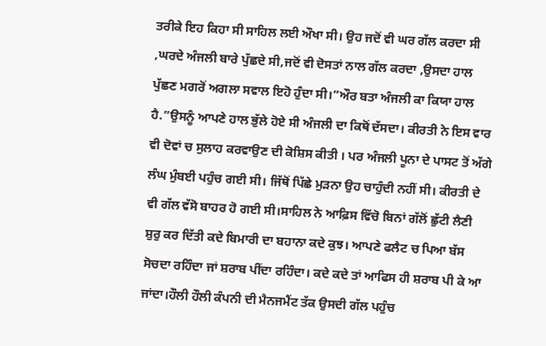ਤਰੀਕੇ ਇਹ ਕਿਹਾ ਸੀ ਸਾਹਿਲ ਲਈ ਔਖਾ ਸੀ। ਉਹ ਜਦੋਂ ਵੀ ਘਰ ਗੱਲ ਕਰਦਾ ਸੀ ,ਘਰਦੇ ਅੰਜਲੀ ਬਾਰੇ ਪੁੱਛਦੇ ਸੀ,ਜਦੋਂ ਵੀ ਦੋਸਤਾਂ ਨਾਲ ਗੱਲ ਕਰਦਾ ,ਉਸਦਾ ਹਾਲ ਪੁੱਛਣ ਮਗਰੋਂ ਅਗਲਾ ਸਵਾਲ ਇਹੋ ਹੁੰਦਾ ਸੀ।”ਔਰ ਬਤਾ ਅੰਜਲੀ ਕਾ ਕਿਯਾ ਹਾਲ ਹੈ.”ਉਸਨੂੰ ਆਪਣੇ ਹਾਲ ਭੁੱਲੇ ਹੋਏ ਸੀ ਅੰਜਲੀ ਦਾ ਕਿਥੋਂ ਦੱਸਦਾ। ਕੀਰਤੀ ਨੇ ਇਸ ਵਾਰ ਵੀ ਦੋਵਾਂ ਚ ਸੁਲਾਹ ਕਰਵਾਉਣ ਦੀ ਕੋਸ਼ਿਸ ਕੀਤੀ । ਪਰ ਅੰਜਲੀ ਪੂਨਾ ਦੇ ਪਾਸਟ ਤੋਂ ਅੱਗੇ ਲੰਘ ਮੁੰਬਈ ਪਹੁੰਚ ਗਈ ਸੀ। ਜਿੱਥੋਂ ਪਿੱਛੇ ਮੁੜਨਾ ਉਹ ਚਾਹੁੰਦੀ ਨਹੀਂ ਸੀ। ਕੀਰਤੀ ਦੇ ਵੀ ਗੱਲ ਵੱਸੋ ਬਾਹਰ ਹੋ ਗਈ ਸੀ।ਸਾਹਿਲ ਨੇ ਆਫ਼ਿਸ ਵਿੱਚੋ ਬਿਨਾਂ ਗੱਲੋਂ ਛੁੱਟੀ ਲੈਣੀ ਸ਼ੁਰੁ ਕਰ ਦਿੱਤੀ ਕਦੇ ਬਿਮਾਰੀ ਦਾ ਬਹਾਨਾ ਕਦੇ ਕੁਝ। ਆਪਣੇ ਫਲੈਟ ਚ ਪਿਆ ਬੱਸ ਸੋਚਦਾ ਰਹਿੰਦਾ ਜਾਂ ਸ਼ਰਾਬ ਪੀਂਦਾ ਰਹਿੰਦਾ। ਕਦੇ ਕਦੇ ਤਾਂ ਆਫਿਸ ਹੀ ਸ਼ਰਾਬ ਪੀ ਕੇ ਆ ਜਾਂਦਾ।ਹੌਲੀ ਹੌਲੀ ਕੰਪਨੀ ਦੀ ਮੈਨਜਮੈਂਟ ਤੱਕ ਉਸਦੀ ਗੱਲ ਪਹੁੰਚ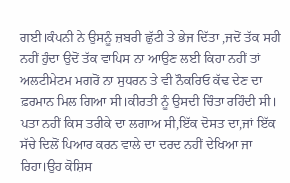ਗਈ।ਕੰਪਨੀ ਨੇ ਉਸਨੂੰ ਜ਼ਬਰੀ ਛੁੱਟੀ ਤੇ ਭੇਜ ਦਿੱਤਾ ,ਜਦੋਂ ਤੱਕ ਸਹੀ ਨਹੀਂ ਹੁੰਦਾ ਉਦੋਂ ਤੱਕ ਵਾਪਿਸ ਨਾ ਆਉਣ ਲਈ ਕਿਹਾ ਨਹੀਂ ਤਾਂ ਅਲਟੀਮੇਟਮ ਮਗਰੋਂ ਨਾ ਸੁਧਰਨ ਤੇ ਵੀ ਨੌਕਰਿਓ ਕੱਢ ਦੇਣ ਦਾ ਫ਼ਰਮਾਨ ਮਿਲ ਗਿਆ ਸੀ।ਕੀਰਤੀ ਨੂੰ ਉਸਦੀ ਚਿੰਤਾ ਰਹਿੰਦੀ ਸੀ। ਪਤਾ ਨਹੀਂ ਕਿਸ ਤਰੀਕੇ ਦਾ ਲਗਾਅ ਸੀ,ਇੱਕ ਦੋਸਤ ਦਾ,ਜਾਂ ਇੱਕ ਸੱਚੇ ਦਿਲੋਂ ਪਿਆਰ ਕਰਨ ਵਾਲੇ ਦਾ ਦਰਦ ਨਹੀਂ ਦੇਖਿਆ ਜਾ ਰਿਹਾ।ਉਹ ਕੋਸ਼ਿਸ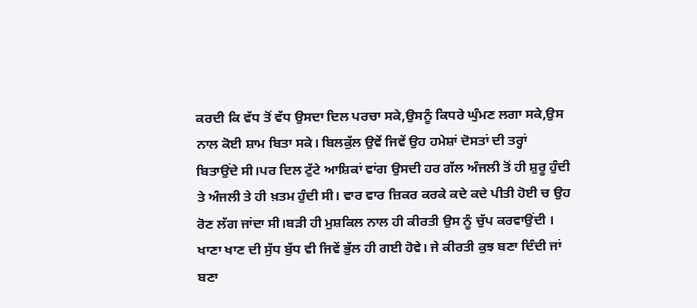ਕਰਦੀ ਕਿ ਵੱਧ ਤੋਂ ਵੱਧ ਉਸਦਾ ਦਿਲ ਪਰਚਾ ਸਕੇ,ਉਸਨੂੰ ਕਿਧਰੇ ਘੁੰਮਣ ਲਗਾ ਸਕੇ,ਉਸ ਨਾਲ ਕੋਈ ਸ਼ਾਮ ਬਿਤਾ ਸਕੇ। ਬਿਲਕੁੱਲ ਉਵੇਂ ਜਿਵੇਂ ਉਹ ਹਮੇਸ਼ਾਂ ਦੋਸਤਾਂ ਦੀ ਤਰ੍ਹਾਂ ਬਿਤਾਉਂਦੇ ਸੀ।ਪਰ ਦਿਲ ਟੁੱਟੇ ਆਸ਼ਿਕਾਂ ਵਾਂਗ ਉਸਦੀ ਹਰ ਗੱਲ ਅੰਜਲੀ ਤੋਂ ਹੀ ਸ਼ੁਰੂ ਹੁੰਦੀ ਤੇ ਅੰਜਲੀ ਤੇ ਹੀ ਖ਼ਤਮ ਹੁੰਦੀ ਸੀ। ਵਾਰ ਵਾਰ ਜ਼ਿਕਰ ਕਰਕੇ ਕਦੇ ਕਦੇ ਪੀਤੀ ਹੋਈ ਚ ਉਹ ਰੋਣ ਲੱਗ ਜਾਂਦਾ ਸੀ।ਬੜੀ ਹੀ ਮੁਸ਼ਕਿਲ ਨਾਲ ਹੀ ਕੀਰਤੀ ਉਸ ਨੂੰ ਚੁੱਪ ਕਰਵਾਉਂਦੀ । ਖਾਣਾ ਖਾਣ ਦੀ ਸੁੱਧ ਬੁੱਧ ਵੀ ਜਿਵੇਂ ਭੁੱਲ ਹੀ ਗਈ ਹੋਵੇ। ਜੇ ਕੀਰਤੀ ਕੁਝ ਬਣਾ ਦਿੰਦੀ ਜਾਂ ਬਣਾ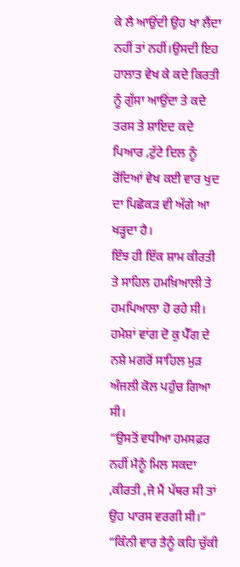ਕੇ ਲੈ ਆਉਂਦੀ ਉਹ ਖਾ ਲੈਂਦਾ ਨਹੀਂ ਤਾਂ ਨਹੀਂ।ਉਸਦੀ ਇਹ ਹਾਲਾਤ ਵੇਖ ਕੇ ਕਦੇ ਕਿਰਤੀ ਨੂੰ ਗੁੱਸਾ ਆਉਂਦਾ ਤੇ ਕਦੇ ਤਰਸ ਤੇ ਸ਼ਾਇਦ ਕਦੇ ਪਿਆਰ ,ਟੁੱਟੇ ਦਿਲ ਨੂੰ ਰੋਂਦਿਆਂ ਵੇਖ ਕਈ ਵਾਰ ਖੁਦ ਦਾ ਪਿਛੋਕੜ ਵੀ ਅੱਗੇ ਆ ਖੜ੍ਹਦਾ ਹੈ।
ਇੰਝ ਹੀ ਇੱਕ ਸ਼ਾਮ ਕੀਰਤੀ ਤੇ ਸਾਹਿਲ ਹਮਖ਼ਿਆਲੀ ਤੇ ਹਮਪਿਆਲਾ ਹੋ ਰਹੇ ਸੀ। ਹਮੇਸ਼ਾਂ ਵਾਂਗ ਦੋ ਕੁ ਪੈੱਗ ਦੇ ਨਸ਼ੇ ਮਗਰੋਂ ਸਾਹਿਲ ਮੁੜ ਅੰਜਲੀ ਕੋਲ ਪਹੁੰਚ ਗਿਆ ਸੀ।
“ਉਸਤੋਂ ਵਧੀਆ ਹਮਸਫ਼ਰ ਨਹੀਂ ਮੈਨੂੰ ਮਿਲ ਸਕਦਾ ,ਕੀਰਤੀ ,ਜੇ ਮੈਂ ਪੱਥਰ ਸੀ ਤਾਂ ਉਹ ਪਾਰਸ ਵਰਗੀ ਸੀ।”
“ਕਿੰਨੀ ਵਾਰ ਤੈਨੂੰ ਕਹਿ ਚੁੱਕੀ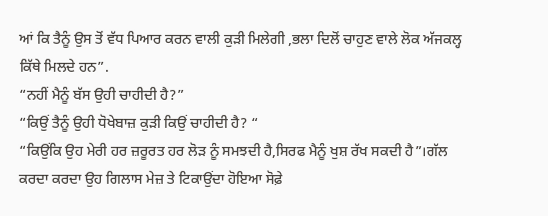ਆਂ ਕਿ ਤੈਨੂੰ ਉਸ ਤੋਂ ਵੱਧ ਪਿਆਰ ਕਰਨ ਵਾਲੀ ਕੁੜੀ ਮਿਲੇਗੀ ,ਭਲਾ ਦਿਲੋਂ ਚਾਹੁਣ ਵਾਲੇ ਲੋਕ ਅੱਜਕਲ੍ਹ ਕਿੱਥੇ ਮਿਲਦੇ ਹਨ”.
“ਨਹੀਂ ਮੈਨੂੰ ਬੱਸ ਉਹੀ ਚਾਹੀਦੀ ਹੈ?”
“ਕਿਉਂ ਤੈਨੂੰ ਉਹੀ ਧੋਖੇਬਾਜ਼ ਕੁੜੀ ਕਿਉਂ ਚਾਹੀਦੀ ਹੈ? “
“ਕਿਉਂਕਿ ਉਹ ਮੇਰੀ ਹਰ ਜ਼ਰੂਰਤ ਹਰ ਲੋੜ ਨੂੰ ਸਮਝਦੀ ਹੈ,ਸਿਰਫ ਮੈਨੂੰ ਖੁਸ਼ ਰੱਖ ਸਕਦੀ ਹੈ”।ਗੱਲ ਕਰਦਾ ਕਰਦਾ ਉਹ ਗਿਲਾਸ ਮੇਜ਼ ਤੇ ਟਿਕਾਉਂਦਾ ਹੋਇਆ ਸੋਫ਼ੇ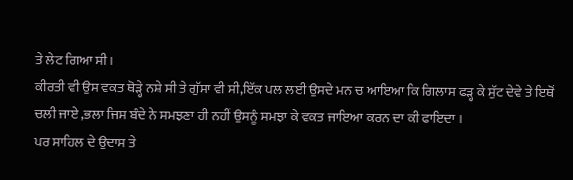ਤੇ ਲੇਟ ਗਿਆ ਸੀ।
ਕੀਰਤੀ ਵੀ ਉਸ ਵਕਤ ਥੋੜ੍ਹੇ ਨਸ਼ੇ ਸੀ ਤੇ ਗੁੱਸਾ ਵੀ ਸੀ,ਇੱਕ ਪਲ ਲਈ ਉਸਦੇ ਮਨ ਚ ਆਇਆ ਕਿ ਗਿਲਾਸ ਫੜ੍ਹ ਕੇ ਸੁੱਟ ਦੇਵੇ ਤੇ ਇਥੋਂ ਚਲੀ ਜਾਏ ,ਭਲਾ ਜਿਸ ਬੰਦੇ ਨੇ ਸਮਝਣਾ ਹੀ ਨਹੀਂ ਉਸਨੂੰ ਸਮਝਾ ਕੇ ਵਕਤ ਜਾਇਆ ਕਰਨ ਦਾ ਕੀ ਫਾਇਦਾ ।
ਪਰ ਸਾਹਿਲ ਦੇ ਉਦਾਸ ਤੇ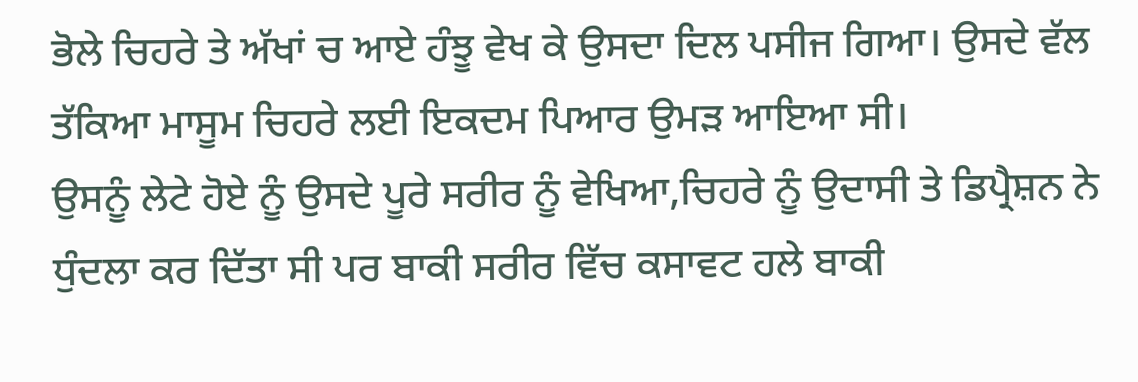ਭੋਲੇ ਚਿਹਰੇ ਤੇ ਅੱਖਾਂ ਚ ਆਏ ਹੰਝੂ ਵੇਖ ਕੇ ਉਸਦਾ ਦਿਲ ਪਸੀਜ ਗਿਆ। ਉਸਦੇ ਵੱਲ ਤੱਕਿਆ ਮਾਸੂਮ ਚਿਹਰੇ ਲਈ ਇਕਦਮ ਪਿਆਰ ਉਮੜ ਆਇਆ ਸੀ।
ਉਸਨੂੰ ਲੇਟੇ ਹੋਏ ਨੂੰ ਉਸਦੇ ਪੂਰੇ ਸਰੀਰ ਨੂੰ ਵੇਖਿਆ,ਚਿਹਰੇ ਨੂੰ ਉਦਾਸੀ ਤੇ ਡਿਪ੍ਰੈਸ਼ਨ ਨੇ ਧੁੰਦਲਾ ਕਰ ਦਿੱਤਾ ਸੀ ਪਰ ਬਾਕੀ ਸਰੀਰ ਵਿੱਚ ਕਸਾਵਟ ਹਲੇ ਬਾਕੀ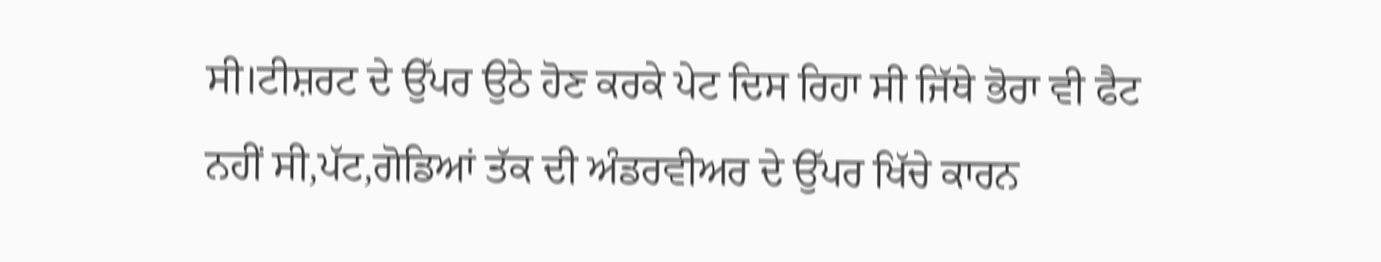ਸੀ।ਟੀਸ਼ਰਟ ਦੇ ਉੱਪਰ ਉਠੇ ਹੋਣ ਕਰਕੇ ਪੇਟ ਦਿਸ ਰਿਹਾ ਸੀ ਜਿੱਥੇ ਭੋਰਾ ਵੀ ਫੈਟ ਨਹੀਂ ਸੀ,ਪੱਟ,ਗੋਡਿਆਂ ਤੱਕ ਦੀ ਅੰਡਰਵੀਅਰ ਦੇ ਉੱਪਰ ਖਿੱਚੇ ਕਾਰਨ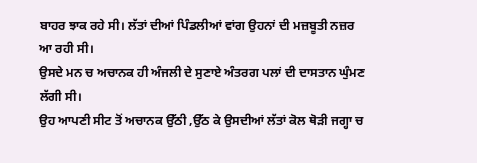ਬਾਹਰ ਝਾਕ ਰਹੇ ਸੀ। ਲੱਤਾਂ ਦੀਆਂ ਪਿੰਡਲੀਆਂ ਵਾਂਗ ਉਹਨਾਂ ਦੀ ਮਜ਼ਬੂਤੀ ਨਜ਼ਰ ਆ ਰਹੀ ਸੀ।
ਉਸਦੇ ਮਨ ਚ ਅਚਾਨਕ ਹੀ ਅੰਜਲੀ ਦੇ ਸੁਣਾਏ ਅੰਤਰਗ ਪਲਾਂ ਦੀ ਦਾਸਤਾਨ ਘੁੰਮਣ ਲੱਗੀ ਸੀ।
ਉਹ ਆਪਣੀ ਸੀਟ ਤੋਂ ਅਚਾਨਕ ਉੱਠੀ ,ਉੱਠ ਕੇ ਉਸਦੀਆਂ ਲੱਤਾਂ ਕੋਲ ਥੋੜੀ ਜਗ੍ਹਾ ਚ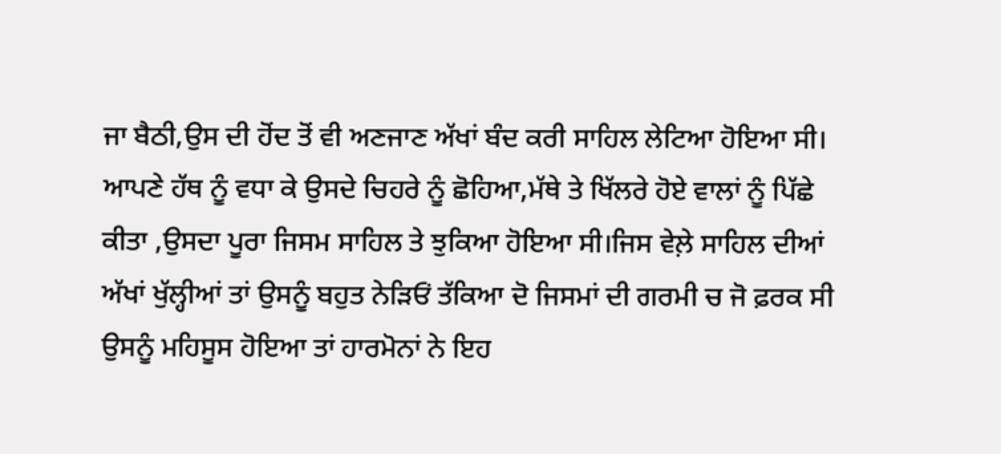ਜਾ ਬੈਠੀ,ਉਸ ਦੀ ਹੋਂਦ ਤੋਂ ਵੀ ਅਣਜਾਣ ਅੱਖਾਂ ਬੰਦ ਕਰੀ ਸਾਹਿਲ ਲੇਟਿਆ ਹੋਇਆ ਸੀ।
ਆਪਣੇ ਹੱਥ ਨੂੰ ਵਧਾ ਕੇ ਉਸਦੇ ਚਿਹਰੇ ਨੂੰ ਛੋਹਿਆ,ਮੱਥੇ ਤੇ ਖਿੱਲਰੇ ਹੋਏ ਵਾਲਾਂ ਨੂੰ ਪਿੱਛੇ ਕੀਤਾ ,ਉਸਦਾ ਪੂਰਾ ਜਿਸਮ ਸਾਹਿਲ ਤੇ ਝੁਕਿਆ ਹੋਇਆ ਸੀ।ਜਿਸ ਵੇਲ਼ੇ ਸਾਹਿਲ ਦੀਆਂ ਅੱਖਾਂ ਖੁੱਲ੍ਹੀਆਂ ਤਾਂ ਉਸਨੂੰ ਬਹੁਤ ਨੇੜਿਓਂ ਤੱਕਿਆ ਦੋ ਜਿਸਮਾਂ ਦੀ ਗਰਮੀ ਚ ਜੋ ਫ਼ਰਕ ਸੀ ਉਸਨੂੰ ਮਹਿਸੂਸ ਹੋਇਆ ਤਾਂ ਹਾਰਮੋਨਾਂ ਨੇ ਇਹ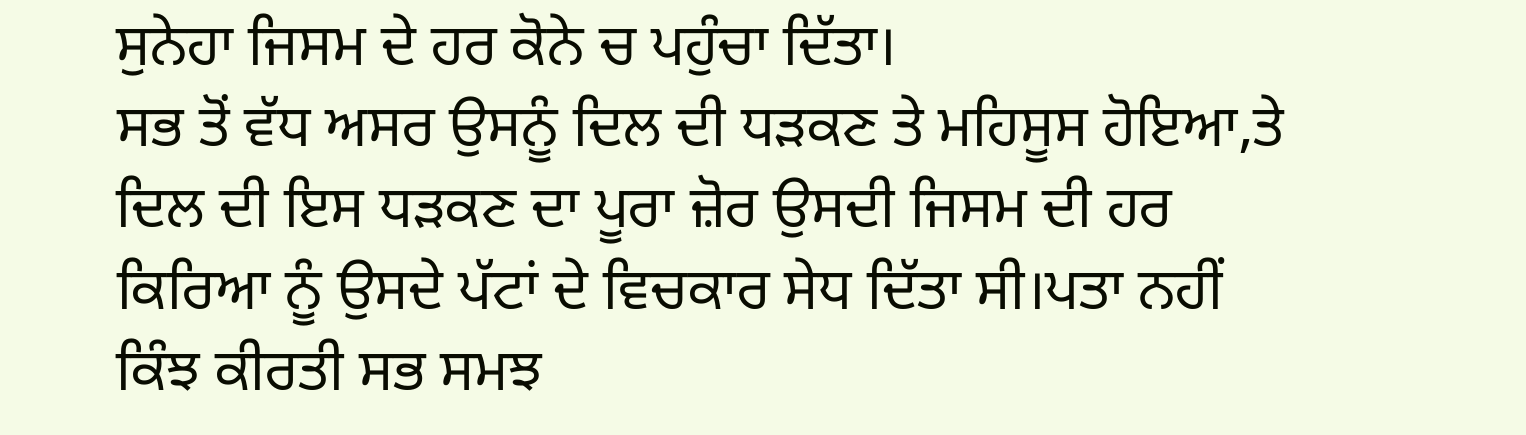ਸੁਨੇਹਾ ਜਿਸਮ ਦੇ ਹਰ ਕੋਨੇ ਚ ਪਹੁੰਚਾ ਦਿੱਤਾ।
ਸਭ ਤੋਂ ਵੱਧ ਅਸਰ ਉਸਨੂੰ ਦਿਲ ਦੀ ਧੜਕਣ ਤੇ ਮਹਿਸੂਸ ਹੋਇਆ,ਤੇ ਦਿਲ ਦੀ ਇਸ ਧੜਕਣ ਦਾ ਪੂਰਾ ਜ਼ੋਰ ਉਸਦੀ ਜਿਸਮ ਦੀ ਹਰ ਕਿਰਿਆ ਨੂੰ ਉਸਦੇ ਪੱਟਾਂ ਦੇ ਵਿਚਕਾਰ ਸੇਧ ਦਿੱਤਾ ਸੀ।ਪਤਾ ਨਹੀਂ ਕਿੰਝ ਕੀਰਤੀ ਸਭ ਸਮਝ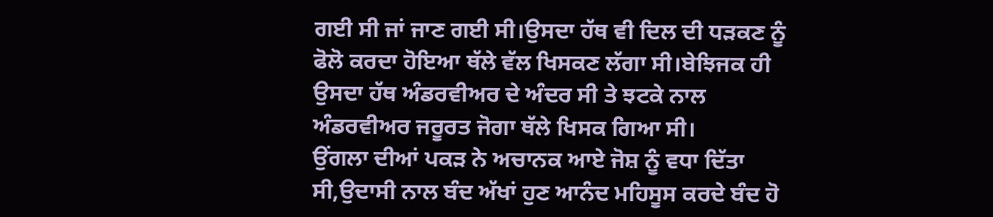ਗਈ ਸੀ ਜਾਂ ਜਾਣ ਗਈ ਸੀ।ਉਸਦਾ ਹੱਥ ਵੀ ਦਿਲ ਦੀ ਧੜਕਣ ਨੂੰ ਫੋਲੋ ਕਰਦਾ ਹੋਇਆ ਥੱਲੇ ਵੱਲ ਖਿਸਕਣ ਲੱਗਾ ਸੀ।ਬੇਝਿਜਕ ਹੀ ਉਸਦਾ ਹੱਥ ਅੰਡਰਵੀਅਰ ਦੇ ਅੰਦਰ ਸੀ ਤੇ ਝਟਕੇ ਨਾਲ ਅੰਡਰਵੀਅਰ ਜਰੂਰਤ ਜੋਗਾ ਥੱਲੇ ਖਿਸਕ ਗਿਆ ਸੀ।
ਉਂਗਲਾ ਦੀਆਂ ਪਕੜ ਨੇ ਅਚਾਨਕ ਆਏ ਜੋਸ਼ ਨੂੰ ਵਧਾ ਦਿੱਤਾ ਸੀ,ਉਦਾਸੀ ਨਾਲ ਬੰਦ ਅੱਖਾਂ ਹੁਣ ਆਨੰਦ ਮਹਿਸੂਸ ਕਰਦੇ ਬੰਦ ਹੋ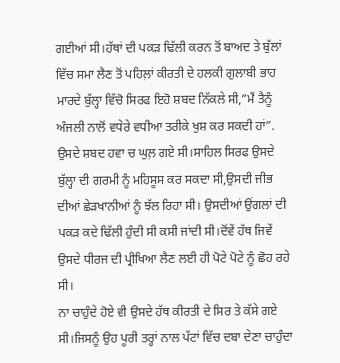ਗਈਆਂ ਸੀ।ਹੱਥਾਂ ਦੀ ਪਕੜ ਢਿੱਲੀ ਕਰਨ ਤੋਂ ਬਾਅਦ ਤੇ ਬੁੱਲਾਂ ਵਿੱਚ ਸਮਾ ਲੈਣ ਤੋਂ ਪਹਿਲ਼ਾਂ ਕੀਰਤੀ ਦੇ ਹਲਕੀ ਗੁਲਾਬੀ ਭਾਹ ਮਾਰਦੇ ਬੁੱਲ੍ਹਾ ਵਿੱਚੋ ਸਿਰਫ ਇਹੋ ਸ਼ਬਦ ਨਿੱਕਲੇ ਸੀ,”ਮੈਂ ਤੈਨੂੰ ਅੰਜਲੀ ਨਾਲੋਂ ਵਧੇਰੇ ਵਧੀਆ ਤਰੀਕੇ ਖੁਸ਼ ਕਰ ਸਕਦੀ ਹਾਂ”.
ਉਸਦੇ ਸ਼ਬਦ ਹਵਾ ਚ ਘੁਲ਼ ਗਏ ਸੀ।ਸਾਹਿਲ ਸਿਰਫ ਉਸਦੇ ਬੁੱਲ੍ਹਾ ਦੀ ਗਰਮੀ ਨੂੰ ਮਹਿਸੂਸ ਕਰ ਸਕਦਾ ਸੀ,ਉਸਦੀ ਜੀਭ ਦੀਆਂ ਛੇੜਖਾਨੀਆਂ ਨੂੰ ਝੱਲ ਰਿਹਾ ਸੀ। ਉਸਦੀਆਂ ਉਂਗਲਾਂ ਦੀ ਪਕੜ ਕਦੇ ਢਿੱਲੀ ਹੁੰਦੀ ਸੀ ਕਸੀ ਜਾਂਦੀ ਸੀ।ਦੋਂਵੇਂ ਹੱਥ ਜਿਵੇਂ ਉਸਦੇ ਧੀਰਜ ਦੀ ਪ੍ਰੀਖਿਆ ਲੈਣ ਲਈ ਹੀ ਪੋਟੇ ਪੋਟੇ ਨੂੰ ਛੋਹ ਰਹੇ ਸੀ।
ਨਾ ਚਾਹੁੰਦੇ ਹੋਏ ਵੀ ਉਸਦੇ ਹੱਥ ਕੀਰਤੀ ਦੇ ਸਿਰ ਤੇ ਕੱਸੇ ਗਏ ਸੀ।ਜਿਸਨੂੰ ਉਹ ਪੂਰੀ ਤਰ੍ਹਾਂ ਨਾਲ ਪੱਟਾਂ ਵਿੱਚ ਦਬਾ ਦੇਣਾ ਚਾਹੁੰਦਾ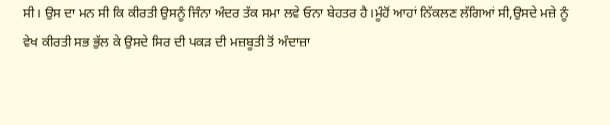ਸੀ। ਉਸ ਦਾ ਮਨ ਸੀ ਕਿ ਕੀਰਤੀ ਉਸਨੂੰ ਜਿੰਨਾ ਅੰਦਰ ਤੱਕ ਸਮਾ ਲਵੇ ਓਨਾ ਬੇਹਤਰ ਹੈ।ਮੂੰਹੋਂ ਆਹਾਂ ਨਿੱਕਲਣ ਲੱਗਿਆਂ ਸੀ,ਉਸਦੇ ਮਜ਼ੇ ਨੂੰ ਵੇਖ ਕੀਰਤੀ ਸਭ ਭੁੱਲ ਕੇ ਉਸਦੇ ਸਿਰ ਦੀ ਪਕੜ ਦੀ ਮਜ਼ਬੂਤੀ ਤੋਂ ਅੰਦਾਜ਼ਾ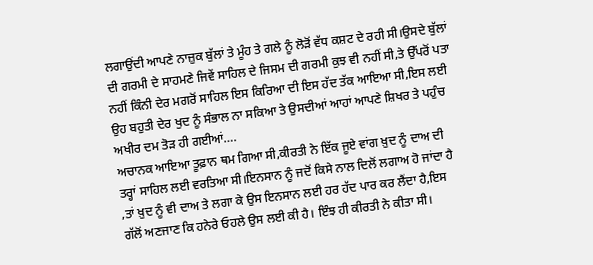ਲਗਾਉਂਦੀ ਆਪਣੇ ਨਾਜ਼ੁਕ ਬੁੱਲਾਂ ਤੇ ਮੂੰਹ ਤੇ ਗਲੇ ਨੂੰ ਲੋੜੋਂ ਵੱਧ ਕਸ਼ਟ ਦੇ ਰਹੀ ਸੀ।ਉਸਦੇ ਬੁੱਲਾਂ ਦੀ ਗਰਮੀ ਦੇ ਸਾਹਮਣੇ ਜਿਵੇਂ ਸਾਹਿਲ ਦੇ ਜਿਸਮ ਦੀ ਗਰਮੀ ਕੁਝ ਵੀ ਨਹੀਂ ਸੀ,ਤੇ ਉੱਪਰੋਂ ਪਤਾ ਨਹੀਂ ਕਿੰਨੀ ਦੇਰ ਮਗਰੋਂ ਸਾਹਿਲ ਇਸ ਕਿਰਿਆ ਦੀ ਇਸ ਹੱਦ ਤੱਕ ਆਇਆ ਸੀ,ਇਸ ਲਈ ਉਹ ਬਹੁਤੀ ਦੇਰ ਖੁਦ ਨੂੰ ਸੰਭਾਲ ਨਾ ਸਕਿਆ ਤੇ ਉਸਦੀਆਂ ਆਹਾਂ ਆਪਣੇ ਸ਼ਿਖਰ ਤੇ ਪਹੁੰਚ ਅਖੀਰ ਦਮ ਤੋੜ ਹੀ ਗਈਆਂ….
ਅਚਾਨਕ ਆਇਆ ਤੂਫ਼ਾਨ ਥਮ ਗਿਆ ਸੀ,ਕੀਰਤੀ ਨੇ ਇੱਕ ਜੂਏ ਵਾਂਗ ਖ਼ੁਦ ਨੂੰ ਦਾਅ ਦੀ ਤਰ੍ਹਾਂ ਸਾਹਿਲ ਲਈ ਵਰਤਿਆ ਸੀ।ਇਨਸਾਨ ਨੂੰ ਜਦੋਂ ਕਿਸੇ ਨਾਲ ਦਿਲੋਂ ਲਗਾਅ ਹੋ ਜਾਂਦਾ ਹੈ ,ਤਾਂ ਖ਼ੁਦ ਨੂੰ ਵੀ ਦਾਅ ਤੇ ਲਗਾ ਕੇ ਉਸ ਇਨਸਾਨ ਲਈ ਹਰ ਹੱਦ ਪਾਰ ਕਰ ਲੈਂਦਾ ਹੈ,ਇਸ ਗੱਲੋਂ ਅਣਜਾਣ ਕਿ ਹਨੇਰੇ ਓਹਲੇ ਉਸ ਲਈ ਕੀ ਹੈ। ਇੰਝ ਹੀ ਕੀਰਤੀ ਨੇ ਕੀਤਾ ਸੀ।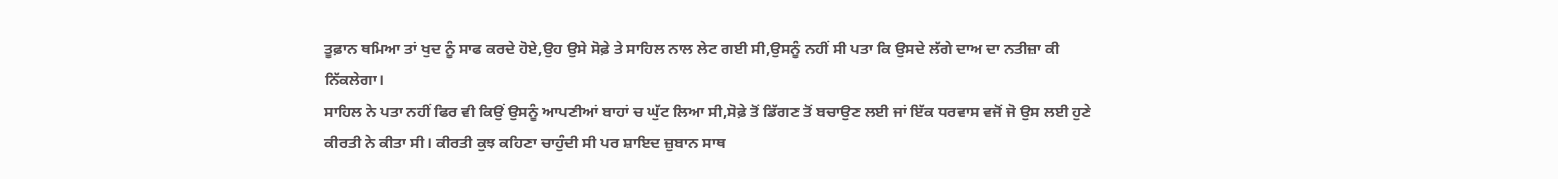ਤੂਫ਼ਾਨ ਥਮਿਆ ਤਾਂ ਖੁਦ ਨੂੰ ਸਾਫ ਕਰਦੇ ਹੋਏ,ਉਹ ਉਸੇ ਸੋਫ਼ੇ ਤੇ ਸਾਹਿਲ ਨਾਲ ਲੇਟ ਗਈ ਸੀ,ਉਸਨੂੰ ਨਹੀਂ ਸੀ ਪਤਾ ਕਿ ਉਸਦੇ ਲੱਗੇ ਦਾਅ ਦਾ ਨਤੀਜ਼ਾ ਕੀ ਨਿੱਕਲੇਗਾ।
ਸਾਹਿਲ ਨੇ ਪਤਾ ਨਹੀਂ ਫਿਰ ਵੀ ਕਿਉਂ ਉਸਨੂੰ ਆਪਣੀਆਂ ਬਾਹਾਂ ਚ ਘੁੱਟ ਲਿਆ ਸੀ,ਸੋਫ਼ੇ ਤੋਂ ਡਿੱਗਣ ਤੋਂ ਬਚਾਉਣ ਲਈ ਜਾਂ ਇੱਕ ਧਰਵਾਸ ਵਜੋਂ ਜੋ ਉਸ ਲਈ ਹੁਣੇ ਕੀਰਤੀ ਨੇ ਕੀਤਾ ਸੀ। ਕੀਰਤੀ ਕੁਝ ਕਹਿਣਾ ਚਾਹੁੰਦੀ ਸੀ ਪਰ ਸ਼ਾਇਦ ਜ਼ੁਬਾਨ ਸਾਥ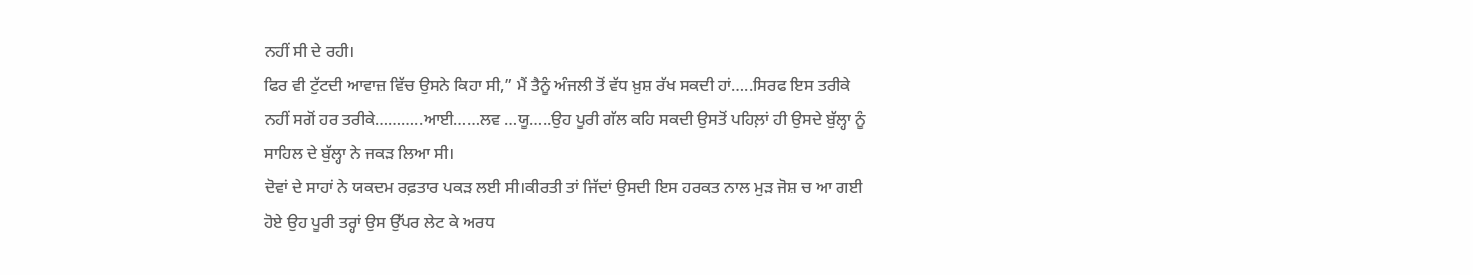ਨਹੀਂ ਸੀ ਦੇ ਰਹੀ।
ਫਿਰ ਵੀ ਟੁੱਟਦੀ ਆਵਾਜ਼ ਵਿੱਚ ਉਸਨੇ ਕਿਹਾ ਸੀ,” ਮੈਂ ਤੈਨੂੰ ਅੰਜਲੀ ਤੋਂ ਵੱਧ ਖ਼ੁਸ਼ ਰੱਖ ਸਕਦੀ ਹਾਂ…..ਸਿਰਫ ਇਸ ਤਰੀਕੇ ਨਹੀਂ ਸਗੋਂ ਹਰ ਤਰੀਕੇ………..ਆਈ……ਲਵ …ਯੂ…..ਉਹ ਪੂਰੀ ਗੱਲ ਕਹਿ ਸਕਦੀ ਉਸਤੋਂ ਪਹਿਲ਼ਾਂ ਹੀ ਉਸਦੇ ਬੁੱਲ੍ਹਾ ਨੂੰ ਸਾਹਿਲ ਦੇ ਬੁੱਲ੍ਹਾ ਨੇ ਜਕੜ ਲਿਆ ਸੀ।
ਦੋਵਾਂ ਦੇ ਸਾਹਾਂ ਨੇ ਯਕਦਮ ਰਫ਼ਤਾਰ ਪਕੜ ਲਈ ਸੀ।ਕੀਰਤੀ ਤਾਂ ਜਿੱਦਾਂ ਉਸਦੀ ਇਸ ਹਰਕਤ ਨਾਲ ਮੁੜ ਜੋਸ਼ ਚ ਆ ਗਈ ਹੋਏ ਉਹ ਪੂਰੀ ਤਰ੍ਹਾਂ ਉਸ ਉੱਪਰ ਲੇਟ ਕੇ ਅਰਧ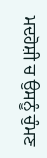ਮਦਹੋਸ਼ੀ ਚ ਉਸਨੂੰ ਚੁੰਮਣ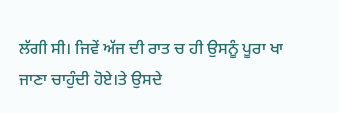ਲੱਗੀ ਸੀ। ਜਿਵੇਂ ਅੱਜ ਦੀ ਰਾਤ ਚ ਹੀ ਉਸਨੂੰ ਪੂਰਾ ਖਾ ਜਾਣਾ ਚਾਹੁੰਦੀ ਹੋਏ।ਤੇ ਉਸਦੇ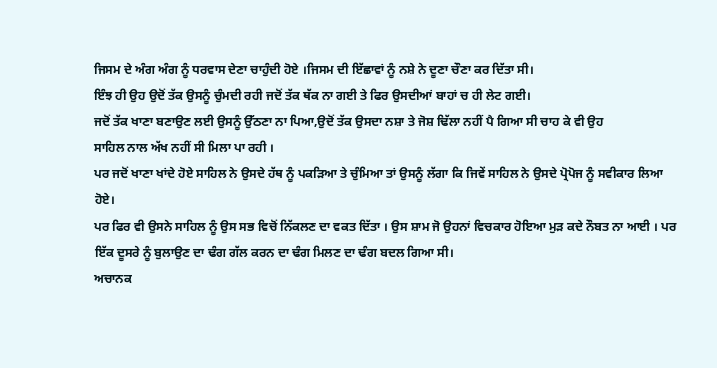ਜਿਸਮ ਦੇ ਅੰਗ ਅੰਗ ਨੂੰ ਧਰਵਾਸ ਦੇਣਾ ਚਾਹੁੰਦੀ ਹੋਏ ।ਜਿਸਮ ਦੀ ਇੱਛਾਵਾਂ ਨੂੰ ਨਸ਼ੇ ਨੇ ਦੂਣਾ ਚੌਣਾ ਕਰ ਦਿੱਤਾ ਸੀ।
ਇੰਝ ਹੀ ਉਹ ਉਦੋਂ ਤੱਕ ਉਸਨੂੰ ਚੁੰਮਦੀ ਰਹੀ ਜਦੋਂ ਤੱਕ ਥੱਕ ਨਾ ਗਈ ਤੇ ਫਿਰ ਉਸਦੀਆਂ ਬਾਹਾਂ ਚ ਹੀ ਲੇਟ ਗਈ।
ਜਦੋਂ ਤੱਕ ਖਾਣਾ ਬਣਾਉਣ ਲਈ ਉਸਨੂੰ ਉੱਠਣਾ ਨਾ ਪਿਆ,ਉਦੋਂ ਤੱਕ ਉਸਦਾ ਨਸ਼ਾ ਤੇ ਜੋਸ਼ ਢਿੱਲਾ ਨਹੀਂ ਪੈ ਗਿਆ ਸੀ ਚਾਹ ਕੇ ਵੀ ਉਹ
ਸਾਹਿਲ ਨਾਲ ਅੱਖ ਨਹੀਂ ਸੀ ਮਿਲਾ ਪਾ ਰਹੀ ।
ਪਰ ਜਦੋਂ ਖਾਣਾ ਖਾਂਦੇ ਹੋਏ ਸਾਹਿਲ ਨੇ ਉਸਦੇ ਹੱਥ ਨੂੰ ਪਕੜਿਆ ਤੇ ਚੁੰਮਿਆ ਤਾਂ ਉਸਨੂੰ ਲੱਗਾ ਕਿ ਜਿਵੇਂ ਸਾਹਿਲ ਨੇ ਉਸਦੇ ਪ੍ਰੋਪੋਜ ਨੂੰ ਸਵੀਕਾਰ ਲਿਆ ਹੋਏ।
ਪਰ ਫਿਰ ਵੀ ਉਸਨੇ ਸਾਹਿਲ ਨੂੰ ਉਸ ਸਭ ਵਿਚੋਂ ਨਿੱਕਲਣ ਦਾ ਵਕਤ ਦਿੱਤਾ । ਉਸ ਸ਼ਾਮ ਜੋ ਉਹਨਾਂ ਵਿਚਕਾਰ ਹੋਇਆ ਮੁੜ ਕਦੇ ਨੌਬਤ ਨਾ ਆਈ । ਪਰ ਇੱਕ ਦੂਸਰੇ ਨੂੰ ਬੁਲਾਉਣ ਦਾ ਢੰਗ ਗੱਲ ਕਰਨ ਦਾ ਢੰਗ ਮਿਲਣ ਦਾ ਢੰਗ ਬਦਲ ਗਿਆ ਸੀ।
ਅਚਾਨਕ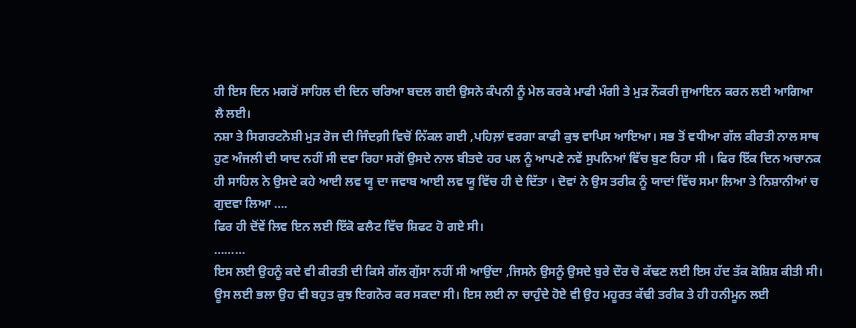ਹੀ ਇਸ ਦਿਨ ਮਗਰੋਂ ਸਾਹਿਲ ਦੀ ਦਿਨ ਚਰਿਆ ਬਦਲ ਗਈ ਉਸਨੇ ਕੰਪਨੀ ਨੂੰ ਮੇਲ ਕਰਕੇ ਮਾਫੀ ਮੰਗੀ ਤੇ ਮੁੜ ਨੌਕਰੀ ਜੁਆਇਨ ਕਰਨ ਲਈ ਆਗਿਆ ਲੈ ਲਈ।
ਨਸ਼ਾ ਤੇ ਸਿਗਰਟਨੋਸ਼ੀ ਮੁੜ ਰੋਜ ਦੀ ਜਿੰਦਗ਼ੀ ਵਿਚੋਂ ਨਿੱਕਲ ਗਈ ,ਪਹਿਲ਼ਾਂ ਵਰਗਾ ਕਾਫੀ ਕੁਝ ਵਾਪਿਸ ਆਇਆ। ਸਭ ਤੋਂ ਵਧੀਆ ਗੱਲ ਕੀਰਤੀ ਨਾਲ ਸਾਥ ਹੁਣ ਅੰਜਲੀ ਦੀ ਯਾਦ ਨਹੀਂ ਸੀ ਦਵਾ ਰਿਹਾ ਸਗੋਂ ਉਸਦੇ ਨਾਲ ਬੀਤਦੇ ਹਰ ਪਲ ਨੂੰ ਆਪਣੇ ਨਵੇਂ ਸੁਪਨਿਆਂ ਵਿੱਚ ਬੁਣ ਰਿਹਾ ਸੀ । ਫਿਰ ਇੱਕ ਦਿਨ ਅਚਾਨਕ ਹੀ ਸਾਹਿਲ ਨੇ ਉਸਦੇ ਕਹੇ ਆਈ ਲਵ ਯੂ ਦਾ ਜਵਾਬ ਆਈ ਲਵ ਯੂ ਵਿੱਚ ਹੀ ਦੇ ਦਿੱਤਾ । ਦੋਵਾਂ ਨੇ ਉਸ ਤਰੀਕ ਨੂੰ ਯਾਦਾਂ ਵਿੱਚ ਸਮਾ ਲਿਆ ਤੇ ਨਿਸ਼ਾਨੀਆਂ ਚ ਗੁਦਵਾ ਲਿਆ ….
ਫਿਰ ਹੀ ਦੋਂਵੇਂ ਲਿਵ ਇਨ ਲਈ ਇੱਕੋ ਫਲੈਟ ਵਿੱਚ ਸ਼ਿਫਟ ਹੋ ਗਏ ਸੀ।
………
ਇਸ ਲਈ ਉਹਨੂੰ ਕਦੇ ਵੀ ਕੀਰਤੀ ਦੀ ਕਿਸੇ ਗੱਲ ਗੁੱਸਾ ਨਹੀਂ ਸੀ ਆਉਂਦਾ ,ਜਿਸਨੇ ਉਸਨੂੰ ਉਸਦੇ ਬੁਰੇ ਦੌਰ ਚੋ ਕੱਢਣ ਲਈ ਇਸ ਹੱਦ ਤੱਕ ਕੋਸ਼ਿਸ਼ ਕੀਤੀ ਸੀ। ਊਸ ਲਈ ਭਲਾ ਉਹ ਵੀ ਬਹੁਤ ਕੁਝ ਇਗਨੋਰ ਕਰ ਸਕਦਾ ਸੀ। ਇਸ ਲਈ ਨਾ ਚਾਹੁੰਦੇ ਹੋਏ ਵੀ ਉਹ ਮਹੂਰਤ ਕੱਢੀ ਤਰੀਕ ਤੇ ਹੀ ਹਨੀਮੂਨ ਲਈ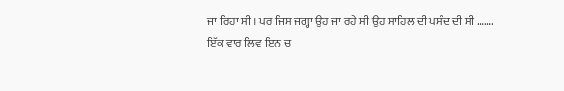ਜਾ ਰਿਹਾ ਸੀ। ਪਰ ਜਿਸ ਜਗ੍ਹਾ ਉਹ ਜਾ ਰਹੇ ਸੀ ਉਹ ਸਾਹਿਲ ਦੀ ਪਸੰਦ ਦੀ ਸੀ …….
ਇੱਕ ਵਾਰ ਲਿਵ ਇਨ ਚ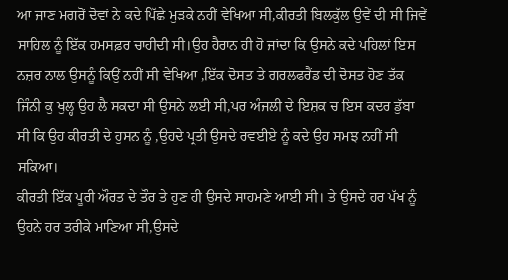ਆ ਜਾਣ ਮਗਰੋਂ ਦੋਵਾਂ ਨੇ ਕਦੇ ਪਿੱਛੇ ਮੁੜਕੇ ਨਹੀਂ ਵੇਖਿਆ ਸੀ,ਕੀਰਤੀ ਬਿਲਕੁੱਲ ਉਵੇਂ ਦੀ ਸੀ ਜਿਵੇਂ ਸਾਹਿਲ ਨੂੰ ਇੱਕ ਹਮਸਫ਼ਰ ਚਾਹੀਦੀ ਸੀ।ਉਹ ਹੈਰਾਨ ਹੀ ਹੋ ਜਾਂਦਾ ਕਿ ਉਸਨੇ ਕਦੇ ਪਹਿਲਾਂ ਇਸ ਨਜ਼ਰ ਨਾਲ ਉਸਨੂੰ ਕਿਉਂ ਨਹੀਂ ਸੀ ਵੇਖਿਆ ,ਇੱਕ ਦੋਸਤ ਤੇ ਗਰਲਫਰੈਂਡ ਦੀ ਦੋਸਤ ਹੋਣ ਤੱਕ ਜਿੰਨੀ ਕੁ ਖੁਲ੍ਹ ਉਹ ਲੈ ਸਕਦਾ ਸੀ ਉਸਨੇ ਲਈ ਸੀ,ਪਰ ਅੰਜਲੀ ਦੇ ਇਸ਼ਕ ਚ ਇਸ ਕਦਰ ਡੁੱਬਾ ਸੀ ਕਿ ਉਹ ਕੀਰਤੀ ਦੇ ਹੁਸਨ ਨੂੰ ,ਉਹਦੇ ਪ੍ਰਤੀ ਉਸਦੇ ਰਵਈਏ ਨੂੰ ਕਦੇ ਉਹ ਸਮਝ ਨਹੀਂ ਸੀ ਸਕਿਆ।
ਕੀਰਤੀ ਇੱਕ ਪੂਰੀ ਔਰਤ ਦੇ ਤੌਰ ਤੇ ਹੁਣ ਹੀ ਉਸਦੇ ਸਾਹਮਣੇ ਆਈ ਸੀ। ਤੇ ਉਸਦੇ ਹਰ ਪੱਖ ਨੂੰ ਉਹਨੇ ਹਰ ਤਰੀਕੇ ਮਾਣਿਆ ਸੀ,ਉਸਦੇ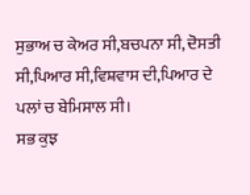ਸੁਭਾਅ ਚ ਕੇਅਰ ਸੀ,ਬਚਪਨਾ ਸੀ, ਦੋਸਤੀ ਸੀ,ਪਿਆਰ ਸੀ,ਵਿਸ਼ਵਾਸ ਦੀ,ਪਿਆਰ ਦੇ ਪਲਾਂ ਚ ਬੇਮਿਸਾਲ ਸੀ।
ਸਭ ਕੁਝ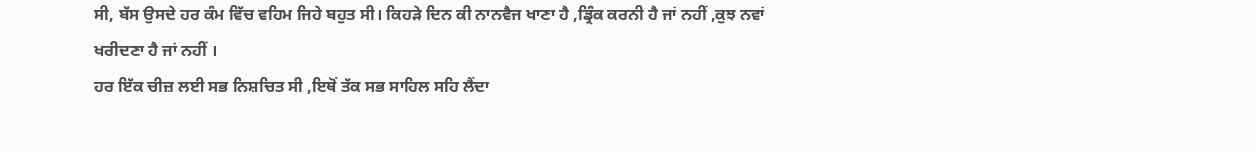ਸੀ, ਬੱਸ ਉਸਦੇ ਹਰ ਕੰਮ ਵਿੱਚ ਵਹਿਮ ਜਿਹੇ ਬਹੁਤ ਸੀ। ਕਿਹੜੇ ਦਿਨ ਕੀ ਨਾਨਵੈਜ ਖਾਣਾ ਹੈ ,ਡ੍ਰਿੰਕ ਕਰਨੀ ਹੈ ਜਾਂ ਨਹੀਂ ,ਕੁਝ ਨਵਾਂ ਖਰੀਦਣਾ ਹੈ ਜਾਂ ਨਹੀਂ ।
ਹਰ ਇੱਕ ਚੀਜ਼ ਲਈ ਸਭ ਨਿਸ਼ਚਿਤ ਸੀ ,ਇਥੋਂ ਤੱਕ ਸਭ ਸਾਹਿਲ ਸਹਿ ਲੈਂਦਾ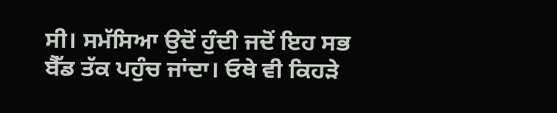ਸੀ। ਸਮੱਸਿਆ ਉਦੋਂ ਹੁੰਦੀ ਜਦੋਂ ਇਹ ਸਭ ਬੈੱਡ ਤੱਕ ਪਹੁੰਚ ਜਾਂਦਾ। ਓਥੇ ਵੀ ਕਿਹੜੇ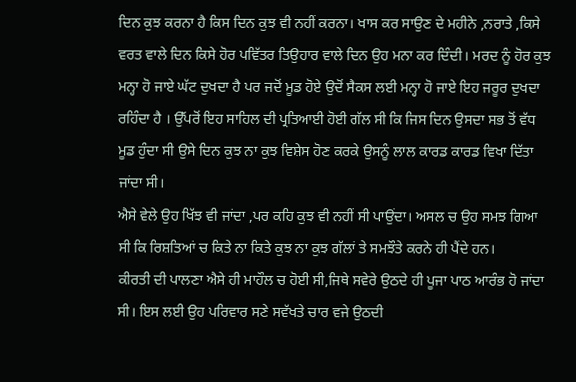ਦਿਨ ਕੁਝ ਕਰਨਾ ਹੈ ਕਿਸ ਦਿਨ ਕੁਝ ਵੀ ਨਹੀਂ ਕਰਨਾ। ਖਾਸ ਕਰ ਸਾਉਣ ਦੇ ਮਹੀਨੇ ,ਨਰਾਤੇ ,ਕਿਸੇ ਵਰਤ ਵਾਲੇ ਦਿਨ ਕਿਸੇ ਹੋਰ ਪਵਿੱਤਰ ਤਿਉਹਾਰ ਵਾਲੇ ਦਿਨ ਉਹ ਮਨਾ ਕਰ ਦਿੰਦੀ। ਮਰਦ ਨੂੰ ਹੋਰ ਕੁਝ ਮਨ੍ਹਾ ਹੋ ਜਾਏ ਘੱਟ ਦੁਖਦਾ ਹੈ ਪਰ ਜਦੋਂ ਮੂਡ ਹੋਏ ਉਦੋਂ ਸੈਕਸ ਲਈ ਮਨ੍ਹਾ ਹੋ ਜਾਏ ਇਹ ਜਰੂਰ ਦੁਖਦਾ ਰਹਿੰਦਾ ਹੈ । ਉੱਪਰੋਂ ਇਹ ਸਾਹਿਲ ਦੀ ਪ੍ਰਤਿਆਈ ਹੋਈ ਗੱਲ ਸੀ ਕਿ ਜਿਸ ਦਿਨ ਉਸਦਾ ਸਭ ਤੋਂ ਵੱਧ ਮੂਡ ਹੁੰਦਾ ਸੀ ਉਸੇ ਦਿਨ ਕੁਝ ਨਾ ਕੁਝ ਵਿਸ਼ੇਸ ਹੋਣ ਕਰਕੇ ਉਸਨੂੰ ਲਾਲ ਕਾਰਡ ਕਾਰਡ ਵਿਖਾ ਦਿੱਤਾ ਜਾਂਦਾ ਸੀ।
ਐਸੇ ਵੇਲੇ ਉਹ ਖਿੱਝ ਵੀ ਜਾਂਦਾ ,ਪਰ ਕਹਿ ਕੁਝ ਵੀ ਨਹੀਂ ਸੀ ਪਾਉਂਦਾ। ਅਸਲ ਚ ਉਹ ਸਮਝ ਗਿਆ ਸੀ ਕਿ ਰਿਸ਼ਤਿਆਂ ਚ ਕਿਤੇ ਨਾ ਕਿਤੇ ਕੁਝ ਨਾ ਕੁਝ ਗੱਲਾਂ ਤੇ ਸਮਝੌਤੇ ਕਰਨੇ ਹੀ ਪੈਂਦੇ ਹਨ।
ਕੀਰਤੀ ਦੀ ਪਾਲਣਾ ਐਸੇ ਹੀ ਮਾਹੌਲ ਚ ਹੋਈ ਸੀ,ਜਿਥੇ ਸਵੇਰੇ ਉਠਦੇ ਹੀ ਪੂਜਾ ਪਾਠ ਆਰੰਭ ਹੋ ਜਾਂਦਾ ਸੀ। ਇਸ ਲਈ ਉਹ ਪਰਿਵਾਰ ਸਣੇ ਸਵੱਖਤੇ ਚਾਰ ਵਜੇ ਉਠਦੀ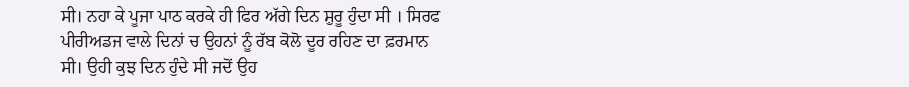ਸੀ। ਨਹਾ ਕੇ ਪੂਜਾ ਪਾਠ ਕਰਕੇ ਹੀ ਫਿਰ ਅੱਗੇ ਦਿਨ ਸ਼ੁਰੂ ਹੁੰਦਾ ਸੀ । ਸਿਰਫ ਪੀਰੀਅਡਜ ਵਾਲੇ ਦਿਨਾਂ ਚ ਉਹਨਾਂ ਨੂੰ ਰੱਬ ਕੋਲੋ ਦੂਰ ਰਹਿਣ ਦਾ ਫ਼ਰਮਾਨ ਸੀ। ਉਹੀ ਕੁਝ ਦਿਨ ਹੁੰਦੇ ਸੀ ਜਦੋਂ ਉਹ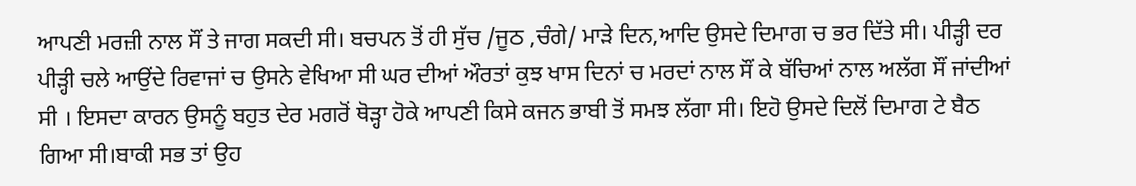ਆਪਣੀ ਮਰਜ਼ੀ ਨਾਲ ਸੌਂ ਤੇ ਜਾਗ ਸਕਦੀ ਸੀ। ਬਚਪਨ ਤੋਂ ਹੀ ਸੁੱਚ /ਜੂਠ ,ਚੰਗੇ/ ਮਾੜੇ ਦਿਨ,ਆਦਿ ਉਸਦੇ ਦਿਮਾਗ ਚ ਭਰ ਦਿੱਤੇ ਸੀ। ਪੀੜ੍ਹੀ ਦਰ ਪੀੜ੍ਹੀ ਚਲੇ ਆਉਂਦੇ ਰਿਵਾਜਾਂ ਚ ਉਸਨੇ ਵੇਖਿਆ ਸੀ ਘਰ ਦੀਆਂ ਔਰਤਾਂ ਕੁਝ ਖਾਸ ਦਿਨਾਂ ਚ ਮਰਦਾਂ ਨਾਲ ਸੌਂ ਕੇ ਬੱਚਿਆਂ ਨਾਲ ਅਲੱਗ ਸੌਂ ਜਾਂਦੀਆਂ ਸੀ । ਇਸਦਾ ਕਾਰਨ ਉਸਨੂੰ ਬਹੁਤ ਦੇਰ ਮਗਰੋਂ ਥੋੜ੍ਹਾ ਹੋਕੇ ਆਪਣੀ ਕਿਸੇ ਕਜਨ ਭਾਬੀ ਤੋਂ ਸਮਝ ਲੱਗਾ ਸੀ। ਇਹੋ ਉਸਦੇ ਦਿਲੋਂ ਦਿਮਾਗ ਟੇ ਬੈਠ ਗਿਆ ਸੀ।ਬਾਕੀ ਸਭ ਤਾਂ ਉਹ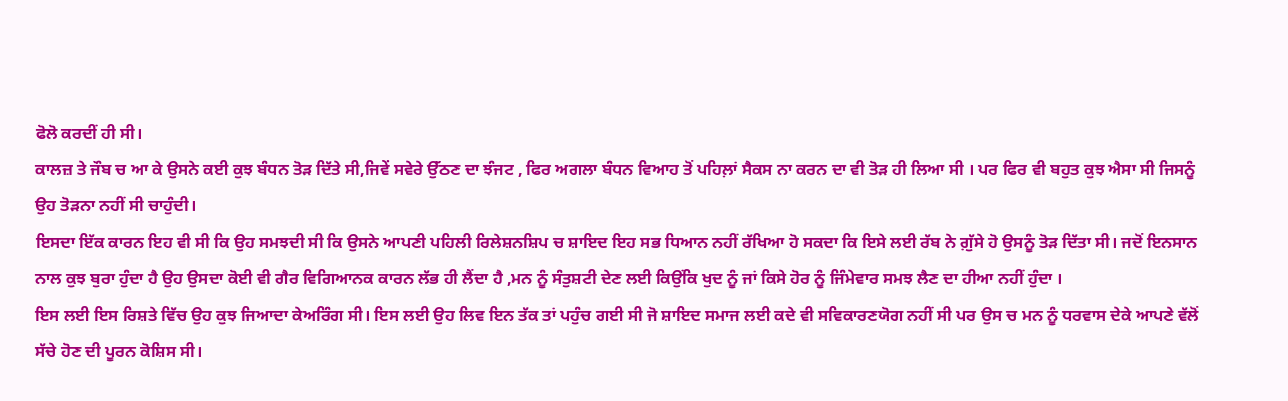ਫੋਲੋ ਕਰਦੀਂ ਹੀ ਸੀ।
ਕਾਲਜ਼ ਤੇ ਜੌਬ ਚ ਆ ਕੇ ਉਸਨੇ ਕਈ ਕੁਝ ਬੰਧਨ ਤੋੜ ਦਿੱਤੇ ਸੀ,ਜਿਵੇਂ ਸਵੇਰੇ ਉੱਠਣ ਦਾ ਝੰਜਟ , ਫਿਰ ਅਗਲਾ ਬੰਧਨ ਵਿਆਹ ਤੋਂ ਪਹਿਲ਼ਾਂ ਸੈਕਸ ਨਾ ਕਰਨ ਦਾ ਵੀ ਤੋੜ ਹੀ ਲਿਆ ਸੀ । ਪਰ ਫਿਰ ਵੀ ਬਹੁਤ ਕੁਝ ਐਸਾ ਸੀ ਜਿਸਨੂੰ ਉਹ ਤੋੜਨਾ ਨਹੀਂ ਸੀ ਚਾਹੁੰਦੀ।
ਇਸਦਾ ਇੱਕ ਕਾਰਨ ਇਹ ਵੀ ਸੀ ਕਿ ਉਹ ਸਮਝਦੀ ਸੀ ਕਿ ਉਸਨੇ ਆਪਣੀ ਪਹਿਲੀ ਰਿਲੇਸ਼ਨਸ਼ਿਪ ਚ ਸ਼ਾਇਦ ਇਹ ਸਭ ਧਿਆਨ ਨਹੀਂ ਰੱਖਿਆ ਹੋ ਸਕਦਾ ਕਿ ਇਸੇ ਲਈ ਰੱਬ ਨੇ ਗ਼ੁੱਸੇ ਹੋ ਉਸਨੂੰ ਤੋੜ ਦਿੱਤਾ ਸੀ। ਜਦੋਂ ਇਨਸਾਨ ਨਾਲ ਕੁਝ ਬੁਰਾ ਹੁੰਦਾ ਹੈ ਉਹ ਉਸਦਾ ਕੋਈ ਵੀ ਗੈਰ ਵਿਗਿਆਨਕ ਕਾਰਨ ਲੱਭ ਹੀ ਲੈਂਦਾ ਹੈ ,ਮਨ ਨੂੰ ਸੰਤੁਸ਼ਟੀ ਦੇਣ ਲਈ ਕਿਉਂਕਿ ਖੁਦ ਨੂੰ ਜਾਂ ਕਿਸੇ ਹੋਰ ਨੂੰ ਜਿੰਮੇਵਾਰ ਸਮਝ ਲੈਣ ਦਾ ਹੀਆ ਨਹੀਂ ਹੁੰਦਾ ।
ਇਸ ਲਈ ਇਸ ਰਿਸ਼ਤੇ ਵਿੱਚ ਉਹ ਕੁਝ ਜਿਆਦਾ ਕੇਅਰਿੰਗ ਸੀ। ਇਸ ਲਈ ਉਹ ਲਿਵ ਇਨ ਤੱਕ ਤਾਂ ਪਹੁੰਚ ਗਈ ਸੀ ਜੋ ਸ਼ਾਇਦ ਸਮਾਜ ਲਈ ਕਦੇ ਵੀ ਸਵਿਕਾਰਣਯੋਗ ਨਹੀਂ ਸੀ ਪਰ ਉਸ ਚ ਮਨ ਨੂੰ ਧਰਵਾਸ ਦੇਕੇ ਆਪਣੇ ਵੱਲੋਂ ਸੱਚੇ ਹੋਣ ਦੀ ਪੂਰਨ ਕੋਸ਼ਿਸ ਸੀ।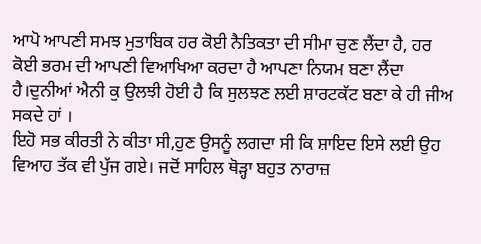ਆਪੋ ਆਪਣੀ ਸਮਝ ਮੁਤਾਬਿਕ ਹਰ ਕੋਈ ਨੈਤਿਕਤਾ ਦੀ ਸੀਮਾ ਚੁਣ ਲੈਂਦਾ ਹੈ, ਹਰ ਕੋਈ ਭਰਮ ਦੀ ਆਪਣੀ ਵਿਆਖਿਆ ਕਰਦਾ ਹੈ ਆਪਣਾ ਨਿਯਮ ਬਣਾ ਲੈਂਦਾ ਹੈ।ਦੁਨੀਆਂ ਐਨੀ ਕੁ ਉਲਝੀ ਹੋਈ ਹੈ ਕਿ ਸੁਲਝਣ ਲਈ ਸ਼ਾਰਟਕੱਟ ਬਣਾ ਕੇ ਹੀ ਜੀਅ ਸਕਦੇ ਹਾਂ ।
ਇਹੋ ਸਭ ਕੀਰਤੀ ਨੇ ਕੀਤਾ ਸੀ,ਹੁਣ ਉਸਨੂੰ ਲਗਦਾ ਸੀ ਕਿ ਸ਼ਾਇਦ ਇਸੇ ਲਈ ਉਹ ਵਿਆਹ ਤੱਕ ਵੀ ਪੁੱਜ ਗਏ। ਜਦੋਂ ਸਾਹਿਲ ਥੋੜ੍ਹਾ ਬਹੁਤ ਨਾਰਾਜ਼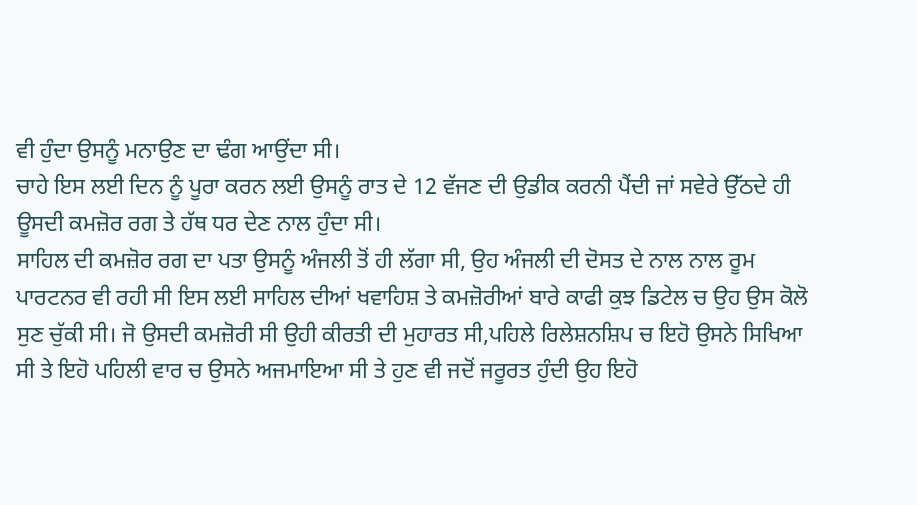ਵੀ ਹੁੰਦਾ ਉਸਨੂੰ ਮਨਾਉਣ ਦਾ ਢੰਗ ਆਉਂਦਾ ਸੀ।
ਚਾਹੇ ਇਸ ਲਈ ਦਿਨ ਨੂੰ ਪੂਰਾ ਕਰਨ ਲਈ ਉਸਨੂੰ ਰਾਤ ਦੇ 12 ਵੱਜਣ ਦੀ ਉਡੀਕ ਕਰਨੀ ਪੈਂਦੀ ਜਾਂ ਸਵੇਰੇ ਉੱਠਦੇ ਹੀ ਊਸਦੀ ਕਮਜ਼ੋਰ ਰਗ ਤੇ ਹੱਥ ਧਰ ਦੇਣ ਨਾਲ ਹੁੰਦਾ ਸੀ।
ਸਾਹਿਲ ਦੀ ਕਮਜ਼ੋਰ ਰਗ ਦਾ ਪਤਾ ਉਸਨੂੰ ਅੰਜਲੀ ਤੋਂ ਹੀ ਲੱਗਾ ਸੀ, ਉਹ ਅੰਜਲੀ ਦੀ ਦੋਸਤ ਦੇ ਨਾਲ ਨਾਲ ਰੂਮ ਪਾਰਟਨਰ ਵੀ ਰਹੀ ਸੀ ਇਸ ਲਈ ਸਾਹਿਲ ਦੀਆਂ ਖਵਾਹਿਸ਼ ਤੇ ਕਮਜ਼ੋਰੀਆਂ ਬਾਰੇ ਕਾਫੀ ਕੁਝ ਡਿਟੇਲ ਚ ਉਹ ਉਸ ਕੋਲੋ ਸੁਣ ਚੁੱਕੀ ਸੀ। ਜੋ ਉਸਦੀ ਕਮਜ਼ੋਰੀ ਸੀ ਉਹੀ ਕੀਰਤੀ ਦੀ ਮੁਹਾਰਤ ਸੀ,ਪਹਿਲੇ ਰਿਲੇਸ਼ਨਸ਼ਿਪ ਚ ਇਹੋ ਉਸਨੇ ਸਿਖਿਆ ਸੀ ਤੇ ਇਹੋ ਪਹਿਲੀ ਵਾਰ ਚ ਉਸਨੇ ਅਜਮਾਇਆ ਸੀ ਤੇ ਹੁਣ ਵੀ ਜਦੋਂ ਜਰੂਰਤ ਹੁੰਦੀ ਉਹ ਇਹੋ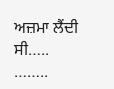ਅਜ਼ਮਾ ਲੈਂਦੀ ਸੀ…..
……..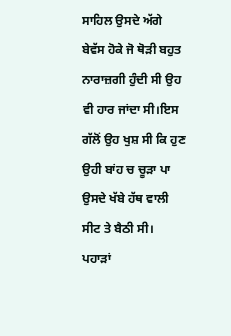ਸਾਹਿਲ ਉਸਦੇ ਅੱਗੇ ਬੇਵੱਸ ਹੋਕੇ ਜੋ ਥੋੜੀ ਬਹੁਤ ਨਾਰਾਜ਼ਗੀ ਹੁੰਦੀ ਸੀ ਉਹ ਵੀ ਹਾਰ ਜਾਂਦਾ ਸੀ।ਇਸ ਗੱਲੋਂ ਉਹ ਖੁਸ਼ ਸੀ ਕਿ ਹੁਣ ਉਹੀ ਬਾਂਹ ਚ ਚੂੜਾ ਪਾ ਉਸਦੇ ਖੱਬੇ ਹੱਥ ਵਾਲੀ ਸੀਟ ਤੇ ਬੈਠੀ ਸੀ।
ਪਹਾੜਾਂ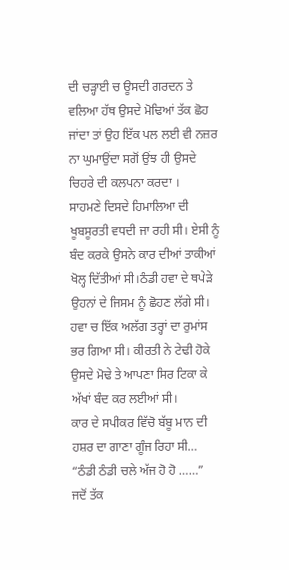ਦੀ ਚੜ੍ਹਾਈ ਚ ਊਸਦੀ ਗਰਦਨ ਤੇ ਵਲਿਆ ਹੱਥ ਉਸਦੇ ਮੋਢਿਆਂ ਤੱਕ ਛੋਹ ਜਾਂਦਾ ਤਾਂ ਉਹ ਇੱਕ ਪਲ ਲਈ ਵੀ ਨਜ਼ਰ ਨਾ ਘੁਮਾਉਂਦਾ ਸਗੋਂ ਉਂਝ ਹੀ ਉਸਦੇ ਚਿਹਰੇ ਦੀ ਕਲਪਨਾ ਕਰਦਾ ।
ਸਾਹਮਣੇ ਦਿਸਦੇ ਹਿਮਾਲਿਆ ਦੀ ਖੂਬਸੂਰਤੀ ਵਧਦੀ ਜਾ ਰਹੀ ਸੀ। ਏਸੀ ਨੂੰ ਬੰਦ ਕਰਕੇ ਉਸਨੇ ਕਾਰ ਦੀਆਂ ਤਾਕੀਆਂ ਖੋਲ੍ਹ ਦਿੱਤੀਆਂ ਸੀ।ਠੰਡੀ ਹਵਾ ਦੇ ਥਪੇੜੇ ਉਹਨਾਂ ਦੇ ਜਿਸਮ ਨੂੰ ਛੋਹਣ ਲੱਗੇ ਸੀ। ਹਵਾ ਚ ਇੱਕ ਅਲੱਗ ਤਰ੍ਹਾਂ ਦਾ ਰੁਮਾਂਸ ਭਰ ਗਿਆ ਸੀ। ਕੀਰਤੀ ਨੇ ਟੇਢੀ ਹੋਕੇ ਉਸਦੇ ਮੋਢੇ ਤੇ ਆਪਣਾ ਸਿਰ ਟਿਕਾ ਕੇ ਅੱਖਾਂ ਬੰਦ ਕਰ ਲਈਆਂ ਸੀ।
ਕਾਰ ਦੇ ਸਪੀਕਰ ਵਿੱਚੋ ਬੱਬੂ ਮਾਨ ਦੀ ਹਸ਼ਰ ਦਾ ਗਾਣਾ ਗੂੰਜ ਰਿਹਾ ਸੀ…
“ਠੰਡੀ ਠੰਡੀ ਚਲੇ ਅੱਜ ਹੋ ਹੋ ……”
ਜਦੋਂ ਤੱਕ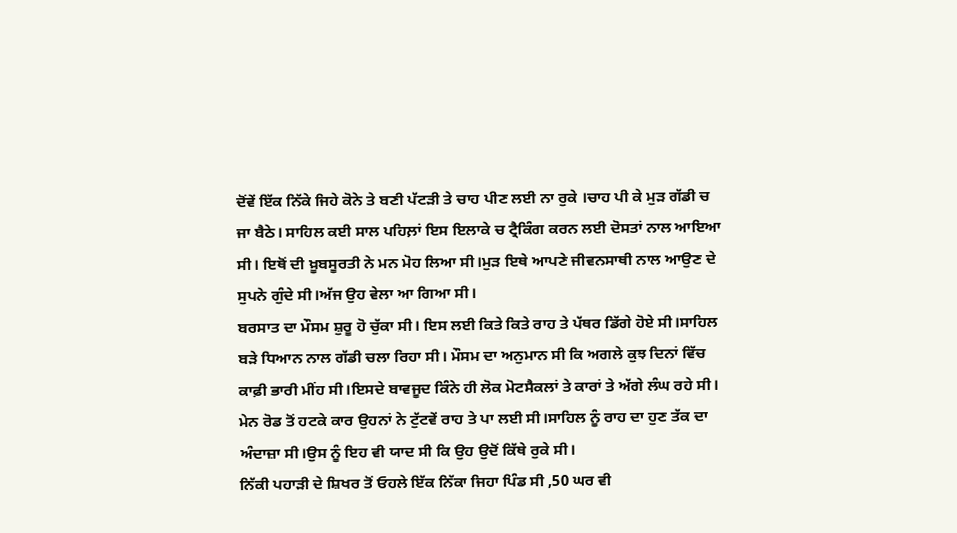ਦੋਂਵੇਂ ਇੱਕ ਨਿੱਕੇ ਜਿਹੇ ਕੋਨੇ ਤੇ ਬਣੀ ਪੱਟੜੀ ਤੇ ਚਾਹ ਪੀਣ ਲਈ ਨਾ ਰੁਕੇ ।ਚਾਹ ਪੀ ਕੇ ਮੁੜ ਗੱਡੀ ਚ ਜਾ ਬੈਠੇ। ਸਾਹਿਲ ਕਈ ਸਾਲ ਪਹਿਲ਼ਾਂ ਇਸ ਇਲਾਕੇ ਚ ਟ੍ਰੈਕਿੰਗ ਕਰਨ ਲਈ ਦੋਸਤਾਂ ਨਾਲ ਆਇਆ ਸੀ। ਇਥੋਂ ਦੀ ਖ਼ੂਬਸੂਰਤੀ ਨੇ ਮਨ ਮੋਹ ਲਿਆ ਸੀ।ਮੁੜ ਇਥੇ ਆਪਣੇ ਜੀਵਨਸਾਥੀ ਨਾਲ ਆਉਣ ਦੇ ਸੁਪਨੇ ਗੁੰਦੇ ਸੀ।ਅੱਜ ਉਹ ਵੇਲਾ ਆ ਗਿਆ ਸੀ।
ਬਰਸਾਤ ਦਾ ਮੌਸਮ ਸ਼ੁਰੂ ਹੋ ਚੁੱਕਾ ਸੀ। ਇਸ ਲਈ ਕਿਤੇ ਕਿਤੇ ਰਾਹ ਤੇ ਪੱਥਰ ਡਿੱਗੇ ਹੋਏ ਸੀ।ਸਾਹਿਲ ਬੜੇ ਧਿਆਨ ਨਾਲ ਗੱਡੀ ਚਲਾ ਰਿਹਾ ਸੀ। ਮੌਸਮ ਦਾ ਅਨੁਮਾਨ ਸੀ ਕਿ ਅਗਲੇ ਕੁਝ ਦਿਨਾਂ ਵਿੱਚ ਕਾਫ਼ੀ ਭਾਰੀ ਮੀਂਹ ਸੀ।ਇਸਦੇ ਬਾਵਜੂਦ ਕਿੰਨੇ ਹੀ ਲੋਕ ਮੋਟਸੈਕਲਾਂ ਤੇ ਕਾਰਾਂ ਤੇ ਅੱਗੇ ਲੰਘ ਰਹੇ ਸੀ।
ਮੇਨ ਰੋਡ ਤੋਂ ਹਟਕੇ ਕਾਰ ਉਹਨਾਂ ਨੇ ਟੁੱਟਵੇਂ ਰਾਹ ਤੇ ਪਾ ਲਈ ਸੀ।ਸਾਹਿਲ ਨੂੰ ਰਾਹ ਦਾ ਹੁਣ ਤੱਕ ਦਾ ਅੰਦਾਜ਼ਾ ਸੀ।ਉਸ ਨੂੰ ਇਹ ਵੀ ਯਾਦ ਸੀ ਕਿ ਉਹ ਉਦੋਂ ਕਿੱਥੇ ਰੁਕੇ ਸੀ।
ਨਿੱਕੀ ਪਹਾੜੀ ਦੇ ਸ਼ਿਖਰ ਤੋਂ ਓਹਲੇ ਇੱਕ ਨਿੱਕਾ ਜਿਹਾ ਪਿੰਡ ਸੀ ,50 ਘਰ ਵੀ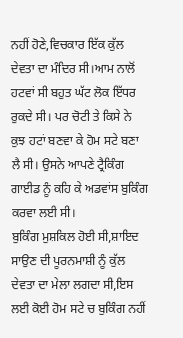ਨਹੀਂ ਹੋਣੇ,ਵਿਚਕਾਰ ਇੱਕ ਕੁੱਲ ਦੇਵਤਾ ਦਾ ਮੰਦਿਰ ਸੀ।ਆਮ ਨਾਲੋਂ ਹਟਵਾਂ ਸੀ ਬਹੁਤ ਘੱਟ ਲੋਕ ਇੱਧਰ ਰੁਕਦੇ ਸੀ। ਪਰ ਚੋਟੀ ਤੇ ਕਿਸੇ ਨੇ ਕੁਝ ਹਟਾਂ ਬਣਵਾ ਕੇ ਹੋਮ ਸਟੇ ਬਣਾ ਲੈ ਸੀ। ਉਸਨੇ ਆਪਣੇ ਟ੍ਰੈਕਿੰਗ ਗਾਈਡ ਨੂੰ ਕਹਿ ਕੇ ਅਡਵਾਂਸ ਬੁਕਿੰਗ ਕਰਵਾ ਲਈ ਸੀ।
ਬੁਕਿੰਗ ਮੁਸ਼ਕਿਲ ਹੋਈ ਸੀ,ਸ਼ਾਇਦ ਸਾਉਣ ਦੀ ਪੂਰਨਮਾਸ਼ੀ ਨੂੰ ਕੁੱਲ ਦੇਵਤਾ ਦਾ ਮੇਲਾ ਲਗਦਾ ਸੀ,ਇਸ ਲਈ ਕੋਈ ਹੋਮ ਸਟੇ ਚ ਬੁਕਿੰਗ ਨਹੀਂ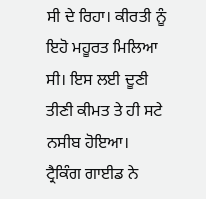ਸੀ ਦੇ ਰਿਹਾ। ਕੀਰਤੀ ਨੂੰ ਇਹੋ ਮਹੂਰਤ ਮਿਲਿਆ ਸੀ। ਇਸ ਲਈ ਦੂਣੀ ਤੀਣੀ ਕੀਮਤ ਤੇ ਹੀ ਸਟੇ ਨਸੀਬ ਹੋਇਆ।
ਟ੍ਰੈਕਿੰਗ ਗਾਈਡ ਨੇ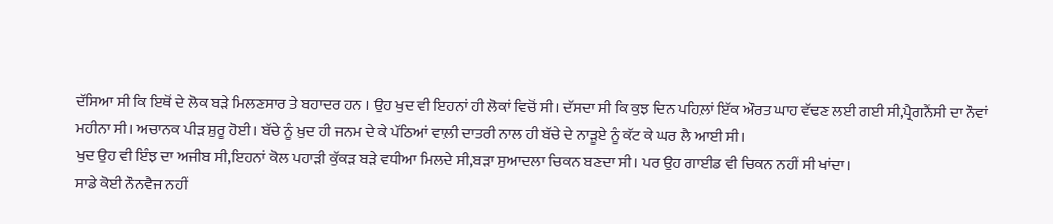ਦੱਸਿਆ ਸੀ ਕਿ ਇਥੋਂ ਦੇ ਲੋਕ ਬੜੇ ਮਿਲਣਸਾਰ ਤੇ ਬਹਾਦਰ ਹਨ । ਉਹ ਖੁਦ ਵੀ ਇਹਨਾਂ ਹੀ ਲੋਕਾਂ ਵਿਚੋਂ ਸੀ। ਦੱਸਦਾ ਸੀ ਕਿ ਕੁਝ ਦਿਨ ਪਹਿਲ਼ਾਂ ਇੱਕ ਔਰਤ ਘਾਹ ਵੱਢਣ ਲਈ ਗਈ ਸੀ,ਪ੍ਰੈਗਨੈਂਸੀ ਦਾ ਨੌਵਾਂ ਮਹੀਨਾ ਸੀ। ਅਚਾਨਕ ਪੀੜ ਸ਼ੁਰੂ ਹੋਈ। ਬੱਚੇ ਨੂੰ ਖ਼ੁਦ ਹੀ ਜਨਮ ਦੇ ਕੇ ਪੱਠਿਆਂ ਵਾਲ਼ੀ ਦਾਤਰੀ ਨਾਲ ਹੀ ਬੱਚੇ ਦੇ ਨਾੜੂਏ ਨੂੰ ਕੱਟ ਕੇ ਘਰ ਲੈ ਆਈ ਸੀ।
ਖੁਦ ਉਹ ਵੀ ਇੰਝ ਦਾ ਅਜੀਬ ਸੀ,ਇਹਨਾਂ ਕੋਲ ਪਹਾੜੀ ਕੁੱਕੜ ਬੜੇ ਵਧੀਆ ਮਿਲਦੇ ਸੀ,ਬੜਾ ਸੁਆਦਲਾ ਚਿਕਨ ਬਣਦਾ ਸੀ। ਪਰ ਉਹ ਗਾਈਡ ਵੀ ਚਿਕਨ ਨਹੀਂ ਸੀ ਖਾਂਦਾ।
ਸਾਡੇ ਕੋਈ ਨੌਨਵੈਜ ਨਹੀਂ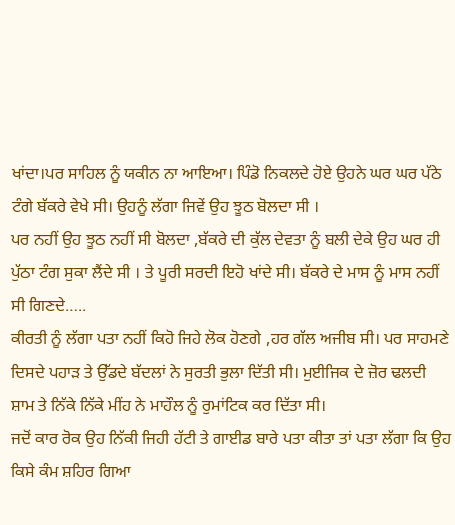ਖਾਂਦਾ।ਪਰ ਸਾਹਿਲ ਨੂੰ ਯਕੀਨ ਨਾ ਆਇਆ। ਪਿੰਡੋ ਨਿਕਲਦੇ ਹੋਏ ਉਹਨੇ ਘਰ ਘਰ ਪੱਠੇ ਟੰਗੇ ਬੱਕਰੇ ਵੇਖੇ ਸੀ। ਉਹਨੂੰ ਲੱਗਾ ਜਿਵੇਂ ਉਹ ਝੂਠ ਬੋਲਦਾ ਸੀ ।
ਪਰ ਨਹੀਂ ਉਹ ਝੂਠ ਨਹੀਂ ਸੀ ਬੋਲਦਾ ,ਬੱਕਰੇ ਦੀ ਕੁੱਲ ਦੇਵਤਾ ਨੂੰ ਬਲੀ ਦੇਕੇ ਉਹ ਘਰ ਹੀ ਪੁੱਠਾ ਟੰਗ ਸੁਕਾ ਲੈਂਦੇ ਸੀ । ਤੇ ਪੂਰੀ ਸਰਦੀ ਇਹੋ ਖਾਂਦੇ ਸੀ। ਬੱਕਰੇ ਦੇ ਮਾਸ ਨੂੰ ਮਾਸ ਨਹੀਂ ਸੀ ਗਿਣਦੇ…..
ਕੀਰਤੀ ਨੂੰ ਲੱਗਾ ਪਤਾ ਨਹੀਂ ਕਿਹੋ ਜਿਹੇ ਲੋਕ ਹੋਣਗੇ ,ਹਰ ਗੱਲ ਅਜੀਬ ਸੀ। ਪਰ ਸਾਹਮਣੇ ਦਿਸਦੇ ਪਹਾੜ ਤੇ ਉੱਡਦੇ ਬੱਦਲਾਂ ਨੇ ਸੁਰਤੀ ਭੁਲਾ ਦਿੱਤੀ ਸੀ। ਮੁਈਜਿਕ ਦੇ ਜ਼ੋਰ ਢਲਦੀ ਸ਼ਾਮ ਤੇ ਨਿੱਕੇ ਨਿੱਕੇ ਮੀਂਹ ਨੇ ਮਾਹੌਲ ਨੂੰ ਰੁਮਾਂਟਿਕ ਕਰ ਦਿੱਤਾ ਸੀ।
ਜਦੋਂ ਕਾਰ ਰੋਕ ਉਹ ਨਿੱਕੀ ਜਿਹੀ ਹੱਟੀ ਤੇ ਗਾਈਡ ਬਾਰੇ ਪਤਾ ਕੀਤਾ ਤਾਂ ਪਤਾ ਲੱਗਾ ਕਿ ਉਹ ਕਿਸੇ ਕੰਮ ਸ਼ਹਿਰ ਗਿਆ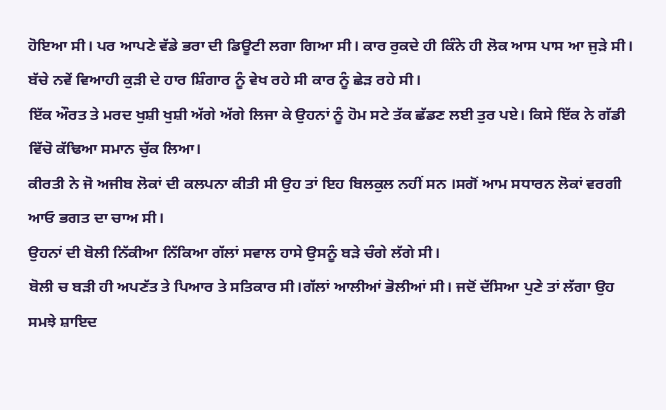ਹੋਇਆ ਸੀ। ਪਰ ਆਪਣੇ ਵੱਡੇ ਭਰਾ ਦੀ ਡਿਊਟੀ ਲਗਾ ਗਿਆ ਸੀ। ਕਾਰ ਰੁਕਦੇ ਹੀ ਕਿੰਨੇ ਹੀ ਲੋਕ ਆਸ ਪਾਸ ਆ ਜੁੜੇ ਸੀ। ਬੱਚੇ ਨਵੇਂ ਵਿਆਹੀ ਕੁੜੀ ਦੇ ਹਾਰ ਸ਼ਿੰਗਾਰ ਨੂੰ ਵੇਖ ਰਹੇ ਸੀ ਕਾਰ ਨੂੰ ਛੇੜ ਰਹੇ ਸੀ।
ਇੱਕ ਔਰਤ ਤੇ ਮਰਦ ਖੁਸ਼ੀ ਖੁਸ਼ੀ ਅੱਗੇ ਅੱਗੇ ਲਿਜਾ ਕੇ ਉਹਨਾਂ ਨੂੰ ਹੋਮ ਸਟੇ ਤੱਕ ਛੱਡਣ ਲਈ ਤੁਰ ਪਏ। ਕਿਸੇ ਇੱਕ ਨੇ ਗੱਡੀ ਵਿੱਚੋ ਕੱਢਿਆ ਸਮਾਨ ਚੁੱਕ ਲਿਆ।
ਕੀਰਤੀ ਨੇ ਜੋ ਅਜੀਬ ਲੋਕਾਂ ਦੀ ਕਲਪਨਾ ਕੀਤੀ ਸੀ ਉਹ ਤਾਂ ਇਹ ਬਿਲਕੁਲ ਨਹੀਂ ਸਨ ।ਸਗੋਂ ਆਮ ਸਧਾਰਨ ਲੋਕਾਂ ਵਰਗੀ ਆਓ ਭਗਤ ਦਾ ਚਾਅ ਸੀ।
ਉਹਨਾਂ ਦੀ ਬੋਲੀ ਨਿੱਕੀਆ ਨਿੱਕਿਆ ਗੱਲਾਂ ਸਵਾਲ ਹਾਸੇ ਉਸਨੂੰ ਬੜੇ ਚੰਗੇ ਲੱਗੇ ਸੀ।
ਬੋਲੀ ਚ ਬੜੀ ਹੀ ਅਪਣੱਤ ਤੇ ਪਿਆਰ ਤੇ ਸਤਿਕਾਰ ਸੀ।ਗੱਲਾਂ ਆਲੀਆਂ ਭੋਲੀਆਂ ਸੀ। ਜਦੋਂ ਦੱਸਿਆ ਪੁਣੇ ਤਾਂ ਲੱਗਾ ਉਹ ਸਮਝੇ ਸ਼ਾਇਦ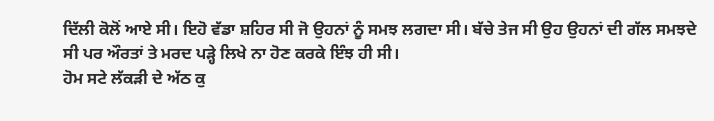ਦਿੱਲੀ ਕੋਲੋਂ ਆਏ ਸੀ। ਇਹੋ ਵੱਡਾ ਸ਼ਹਿਰ ਸੀ ਜੋ ਉਹਨਾਂ ਨੂੰ ਸਮਝ ਲਗਦਾ ਸੀ। ਬੱਚੇ ਤੇਜ ਸੀ ਉਹ ਉਹਨਾਂ ਦੀ ਗੱਲ ਸਮਝਦੇ ਸੀ ਪਰ ਔਰਤਾਂ ਤੇ ਮਰਦ ਪੜ੍ਹੇ ਲਿਖੇ ਨਾ ਹੋਣ ਕਰਕੇ ਇੰਝ ਹੀ ਸੀ।
ਹੋਮ ਸਟੇ ਲੱਕੜੀ ਦੇ ਅੱਠ ਕੁ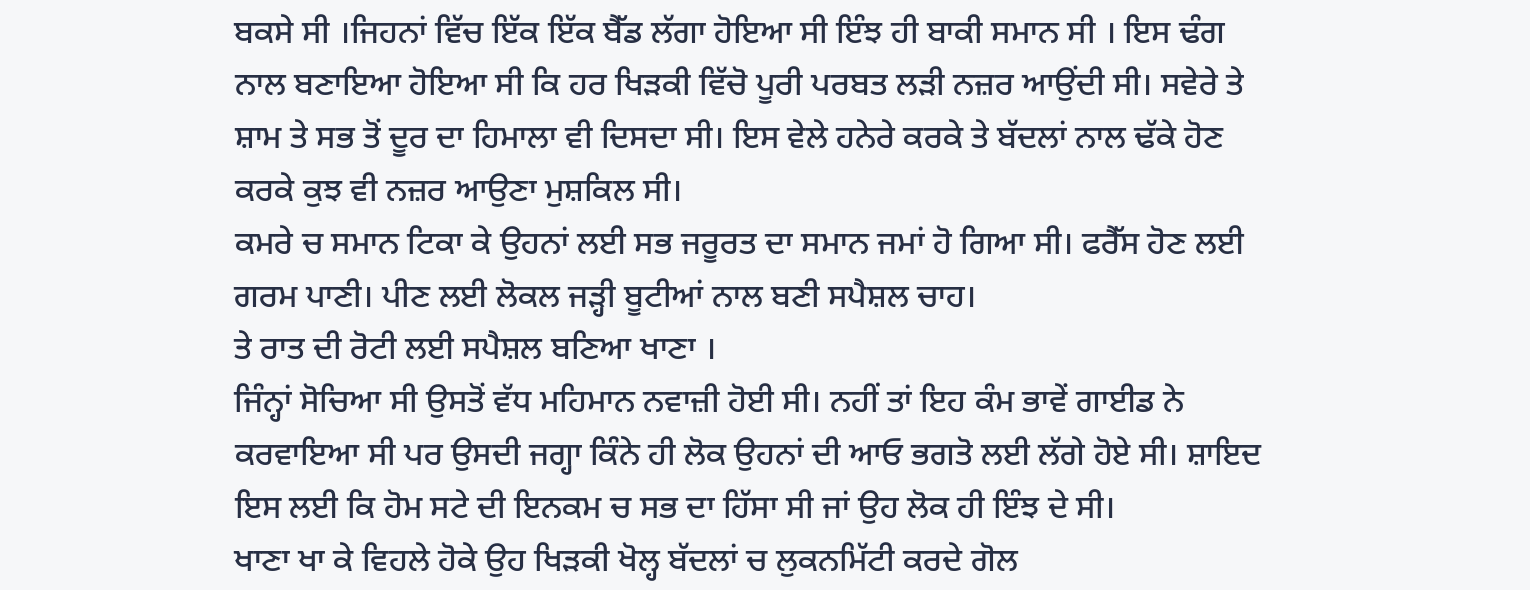ਬਕਸੇ ਸੀ ।ਜਿਹਨਾਂ ਵਿੱਚ ਇੱਕ ਇੱਕ ਬੈੱਡ ਲੱਗਾ ਹੋਇਆ ਸੀ ਇੰਝ ਹੀ ਬਾਕੀ ਸਮਾਨ ਸੀ । ਇਸ ਢੰਗ ਨਾਲ ਬਣਾਇਆ ਹੋਇਆ ਸੀ ਕਿ ਹਰ ਖਿੜਕੀ ਵਿੱਚੋ ਪੂਰੀ ਪਰਬਤ ਲੜੀ ਨਜ਼ਰ ਆਉਂਦੀ ਸੀ। ਸਵੇਰੇ ਤੇ ਸ਼ਾਮ ਤੇ ਸਭ ਤੋਂ ਦੂਰ ਦਾ ਹਿਮਾਲਾ ਵੀ ਦਿਸਦਾ ਸੀ। ਇਸ ਵੇਲੇ ਹਨੇਰੇ ਕਰਕੇ ਤੇ ਬੱਦਲਾਂ ਨਾਲ ਢੱਕੇ ਹੋਣ ਕਰਕੇ ਕੁਝ ਵੀ ਨਜ਼ਰ ਆਉਣਾ ਮੁਸ਼ਕਿਲ ਸੀ।
ਕਮਰੇ ਚ ਸਮਾਨ ਟਿਕਾ ਕੇ ਉਹਨਾਂ ਲਈ ਸਭ ਜਰੂਰਤ ਦਾ ਸਮਾਨ ਜਮਾਂ ਹੋ ਗਿਆ ਸੀ। ਫਰੈੱਸ ਹੋਣ ਲਈ ਗਰਮ ਪਾਣੀ। ਪੀਣ ਲਈ ਲੋਕਲ ਜੜ੍ਹੀ ਬੂਟੀਆਂ ਨਾਲ ਬਣੀ ਸਪੈਸ਼ਲ ਚਾਹ।
ਤੇ ਰਾਤ ਦੀ ਰੋਟੀ ਲਈ ਸਪੈਸ਼ਲ ਬਣਿਆ ਖਾਣਾ ।
ਜਿੰਨ੍ਹਾਂ ਸੋਚਿਆ ਸੀ ਉਸਤੋਂ ਵੱਧ ਮਹਿਮਾਨ ਨਵਾਜ਼ੀ ਹੋਈ ਸੀ। ਨਹੀਂ ਤਾਂ ਇਹ ਕੰਮ ਭਾਵੇਂ ਗਾਈਡ ਨੇ ਕਰਵਾਇਆ ਸੀ ਪਰ ਉਸਦੀ ਜਗ੍ਹਾ ਕਿੰਨੇ ਹੀ ਲੋਕ ਉਹਨਾਂ ਦੀ ਆਓ ਭਗਤੋ ਲਈ ਲੱਗੇ ਹੋਏ ਸੀ। ਸ਼ਾਇਦ ਇਸ ਲਈ ਕਿ ਹੋਮ ਸਟੇ ਦੀ ਇਨਕਮ ਚ ਸਭ ਦਾ ਹਿੱਸਾ ਸੀ ਜਾਂ ਉਹ ਲੋਕ ਹੀ ਇੰਝ ਦੇ ਸੀ।
ਖਾਣਾ ਖਾ ਕੇ ਵਿਹਲੇ ਹੋਕੇ ਉਹ ਖਿੜਕੀ ਖੋਲ੍ਹ ਬੱਦਲਾਂ ਚ ਲੁਕਨਮਿੱਟੀ ਕਰਦੇ ਗੋਲ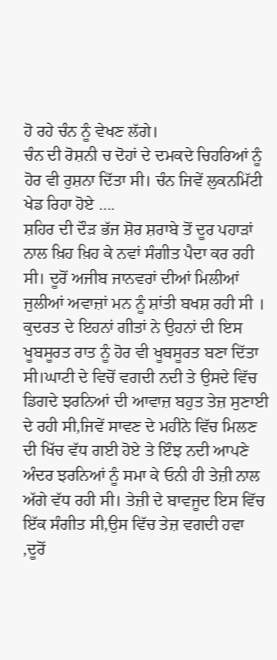ਹੋ ਰਹੇ ਚੰਨ ਨੂੰ ਵੇਖਣ ਲੱਗੇ।
ਚੰਨ ਦੀ ਰੋਸ਼ਨੀ ਚ ਦੋਹਾਂ ਦੇ ਦਮਕਦੇ ਚਿਹਰਿਆਂ ਨੂੰ ਹੋਰ ਵੀ ਰੁਸ਼ਨਾ ਦਿੱਤਾ ਸੀ। ਚੰਨ ਜਿਵੇਂ ਲੁਕਨਮਿੱਟੀ ਖੇਡ ਰਿਹਾ ਹੋਏ ….
ਸ਼ਹਿਰ ਦੀ ਦੌਡ਼ ਭੱਜ ਸ਼ੋਰ ਸ਼ਰਾਬੇ ਤੋਂ ਦੂਰ ਪਹਾੜਾਂ ਨਾਲ ਖ਼ਿਹ ਖ਼ਿਹ ਕੇ ਨਵਾਂ ਸੰਗੀਤ ਪੈਦਾ ਕਰ ਰਹੀ ਸੀ। ਦੂਰੋਂ ਅਜੀਬ ਜਾਨਵਰਾਂ ਦੀਆਂ ਮਿਲੀਆਂ ਜੁਲੀਆਂ ਅਵਾਜ਼ਾਂ ਮਨ ਨੂੰ ਸ਼ਾਂਤੀ ਬਖਸ਼ ਰਹੀ ਸੀ ।
ਕੁਦਰਤ ਦੇ ਇਹਨਾਂ ਗੀਤਾਂ ਨੇ ਉਹਨਾਂ ਦੀ ਇਸ ਖੂਬਸੂਰਤ ਰਾਤ ਨੂੰ ਹੋਰ ਵੀ ਖੂਬਸੂਰਤ ਬਣਾ ਦਿੱਤਾ ਸੀ।ਘਾਟੀ ਦੇ ਵਿਚੋਂ ਵਗਦੀ ਨਦੀ ਤੇ ਉਸਦੇ ਵਿੱਚ ਡਿਗਦੇ ਝਰਨਿਆਂ ਦੀ ਆਵਾਜ਼ ਬਹੁਤ ਤੇਜ਼ ਸੁਣਾਈ ਦੇ ਰਹੀ ਸੀ,ਜਿਵੇਂ ਸਾਵਣ ਦੇ ਮਹੀਨੇ ਵਿੱਚ ਮਿਲਣ ਦੀ ਖਿੱਚ ਵੱਧ ਗਈ ਹੋਏ ਤੇ ਇੰਝ ਨਦੀ ਆਪਣੇ ਅੰਦਰ ਝਰਨਿਆਂ ਨੂੰ ਸਮਾ ਕੇ ਓਨੀ ਹੀ ਤੇਜ਼ੀ ਨਾਲ ਅੱਗੇ ਵੱਧ ਰਹੀ ਸੀ। ਤੇਜ਼ੀ ਦੇ ਬਾਵਜੂਦ ਇਸ ਵਿੱਚ ਇੱਕ ਸੰਗੀਤ ਸੀ,ਉਸ ਵਿੱਚ ਤੇਜ਼ ਵਗਦੀ ਹਵਾ ,ਦੂਰੋਂ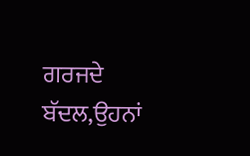ਗਰਜਦੇ ਬੱਦਲ,ਉਹਨਾਂ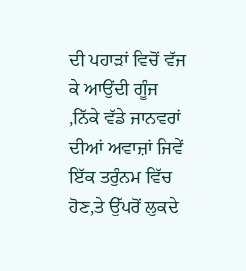ਦੀ ਪਹਾੜਾਂ ਵਿਚੋਂ ਵੱਜ ਕੇ ਆਉਂਦੀ ਗੂੰਜ ,ਨਿੱਕੇ ਵੱਡੇ ਜਾਨਵਰਾਂ ਦੀਆਂ ਅਵਾਜ਼ਾਂ ਜਿਵੇਂ ਇੱਕ ਤਰੁੰਨਮ ਵਿੱਚ ਹੋਣ,ਤੇ ਉੱਪਰੋਂ ਲੁਕਦੇ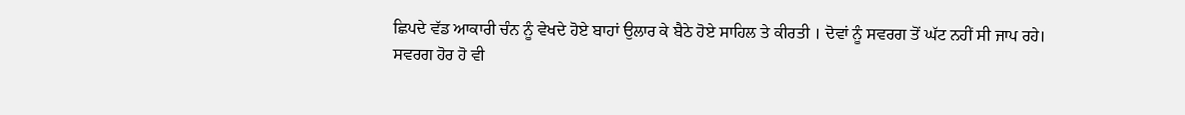ਛਿਪਦੇ ਵੱਡ ਆਕਾਰੀ ਚੰਨ ਨੂੰ ਵੇਖਦੇ ਹੋਏ ਬਾਹਾਂ ਉਲਾਰ ਕੇ ਬੈਠੇ ਹੋਏ ਸਾਹਿਲ ਤੇ ਕੀਰਤੀ । ਦੋਵਾਂ ਨੂੰ ਸਵਰਗ ਤੋਂ ਘੱਟ ਨਹੀਂ ਸੀ ਜਾਪ ਰਹੇ।
ਸਵਰਗ ਹੋਰ ਹੋ ਵੀ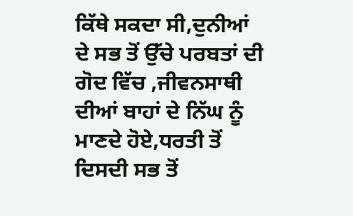ਕਿੱਥੇ ਸਕਦਾ ਸੀ,ਦੁਨੀਆਂ ਦੇ ਸਭ ਤੋਂ ਉੱਚੇ ਪਰਬਤਾਂ ਦੀ ਗੋਦ ਵਿੱਚ ,ਜੀਵਨਸਾਥੀ ਦੀਆਂ ਬਾਹਾਂ ਦੇ ਨਿੱਘ ਨੂੰ ਮਾਣਦੇ ਹੋਏ,ਧਰਤੀ ਤੋਂ ਦਿਸਦੀ ਸਭ ਤੋਂ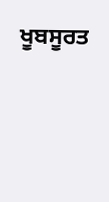ਖੂਬਸੂਰਤ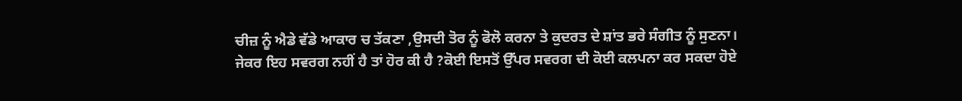ਚੀਜ਼ ਨੂੰ ਐਡੇ ਵੱਡੇ ਆਕਾਰ ਚ ਤੱਕਣਾ ,ਉਸਦੀ ਤੋਰ ਨੂੰ ਫੋਲੋ ਕਰਨਾ ਤੇ ਕੁਦਰਤ ਦੇ ਸ਼ਾਂਤ ਭਰੇ ਸੰਗੀਤ ਨੂੰ ਸੁਣਨਾ।
ਜੇਕਰ ਇਹ ਸਵਰਗ ਨਹੀਂ ਹੈ ਤਾਂ ਹੋਰ ਕੀ ਹੈ ?ਕੋਈ ਇਸਤੋਂ ਉੱਪਰ ਸਵਰਗ ਦੀ ਕੋਈ ਕਲਪਨਾ ਕਰ ਸਕਦਾ ਹੋਏ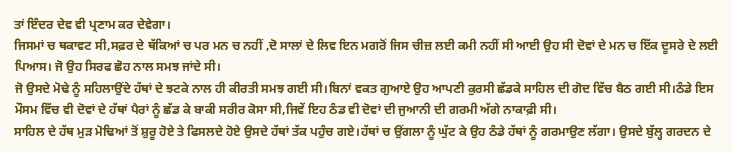ਤਾਂ ਇੰਦਰ ਦੇਵ ਵੀ ਪ੍ਰਣਾਮ ਕਰ ਦੇਵੇਗਾ।
ਜਿਸਮਾਂ ਚ ਥਕਾਵਟ ਸੀ,ਸਫ਼ਰ ਦੇ ਥੱਕਿਆਂ ਚ ਪਰ ਮਨ ਚ ਨਹੀਂ ,ਦੋ ਸਾਲਾਂ ਦੇ ਲਿਵ ਇਨ ਮਗਰੋਂ ਜਿਸ ਚੀਜ਼ ਲਈ ਕਮੀ ਨਹੀਂ ਸੀ ਆਈ ਉਹ ਸੀ ਦੋਵਾਂ ਦੇ ਮਨ ਚ ਇੱਕ ਦੂਸਰੇ ਦੇ ਲਈ ਪਿਆਸ। ਜੋ ਉਹ ਸਿਰਫ ਛੋਹ ਨਾਲ ਸਮਝ ਜਾਂਦੇ ਸੀ।
ਜੋ ਉਸਦੇ ਮੋਢੇ ਨੂੰ ਸਹਿਲਾਉਂਦੇ ਹੱਥਾਂ ਦੇ ਝਟਕੇ ਨਾਲ ਹੀ ਕੀਰਤੀ ਸਮਝ ਗਈ ਸੀ।ਬਿਨਾਂ ਵਕਤ ਗੁਆਏ ਉਹ ਆਪਣੀ ਕੁਰਸੀ ਛੱਡਕੇ ਸਾਹਿਲ ਦੀ ਗੋਦ ਵਿੱਚ ਬੈਠ ਗਈ ਸੀ।ਠੰਡੇ ਇਸ ਮੌਸਮ ਵਿੱਚ ਵੀ ਦੋਵਾਂ ਦੇ ਹੱਥਾਂ ਪੈਰਾਂ ਨੂੰ ਛੱਡ ਕੇ ਬਾਕੀ ਸਰੀਰ ਕੋਸਾ ਸੀ,ਜਿਵੇਂ ਇਹ ਠੰਡ ਵੀ ਦੋਵਾਂ ਦੀ ਜੁਆਨੀ ਦੀ ਗਰਮੀ ਅੱਗੇ ਨਾਕਾਫ਼ੀ ਸੀ।
ਸਾਹਿਲ ਦੇ ਹੱਥ ਮੁੜ ਮੋਢਿਆਂ ਤੋਂ ਸ਼ੁਰੂ ਹੋਏ ਤੇ ਫਿਸਲਦੇ ਹੋਏ ਉਸਦੇ ਹੱਥਾਂ ਤੱਕ ਪਹੁੰਚ ਗਏ।ਹੱਥਾਂ ਚ ਉਂਗਲਾ ਨੂੰ ਘੁੱਟ ਕੇ ਉਹ ਠੰਡੇ ਹੱਥਾਂ ਨੂੰ ਗਰਮਾਉਣ ਲੱਗਾ। ਉਸਦੇ ਬੁੱਲ੍ਹ ਗਰਦਨ ਦੇ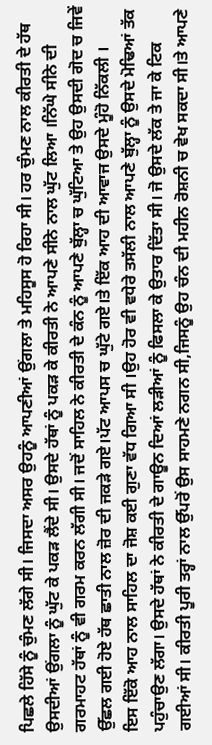ਪਿਛਲੇ ਹਿੱਸੇ ਨੂੰ ਚੁੰਮਣ ਲੱਗੇ ਸੀ। ਜਿਸਦਾ ਅਸਰ ਉਹਨੂੰ ਆਪਣੀਆਂ ਉਂਗਲਾ ਤੇ ਮਹਿਸੂਸ ਹੋ ਰਿਹਾ ਸੀ। ਹਰ ਚੁੰਮਣ ਨਾਲ ਕੀਰਤੀ ਦੇ ਹੱਥ ਉਸਦੀਆਂ ਉਂਗਲਾ ਨੂੰ ਘੁੱਟ ਕੇ ਪਕੜ ਲੈਂਦੇ ਸੀ। ਉਸਦੇ ਹੱਥਾਂ ਨੂੰ ਪਕੜ ਕੇ ਕੀਰਤੀ ਨੇ ਆਪਣੇ ਸੀਨੇ ਨਾਲ ਘੁੱਟ ਲਿਆ ।ਨਿੱਘੇ ਸੀਨੇ ਦੀ ਗਰਮਾਹਟ ਹੱਥਾਂ ਨੂੰ ਵੀ ਗਰਮ ਕਰਨ ਲੱਗੀ ਸੀ। ਜਦੋਂ ਸਾਹਿਲ ਨੇ ਕੀਰਤੀ ਦੇ ਕੰਨ ਨੂੰ ਆਪਣੇ ਬੁੱਲ੍ਹਾ ਚ ਘੁੱਟਿਆ ਤੇ ਉਹ ਉਸਦੀ ਗੋਦ ਚ ਜਿਵੇਂ ਉੱਛਲ ਗਈ ਹੋਏ ਹੱਥ ਛਾਤੀ ਨਾਲ ਜ਼ੋਰ ਦੀ ਜਕੜੇ ਗਏ।ਪੱਟ ਆਪਸ ਚ ਘੁੱਟੇ ਗਏ।ਤੇ ਇੱਕ ਆਹ ਦੀ ਆਵਾਜ ਉਸਦੇ ਮੂੰਹੋ ਨਿੱਕਲੀ ।
ਇਸ ਇੱਕੋ ਆਹ ਨਾਲ ਸਾਹਿਲ ਦਾ ਜੋਸ਼ ਕਈ ਗੁਣਾ ਵੱਧ ਗਿਆ ਸੀ ।ਉਹ ਹੋਰ ਵੀ ਵਧੇਰੇ ਤਸੱਲੀ ਨਾਲ ਆਪਣੇ ਬੁੱਲ੍ਹਾ ਨੂੰ ਉਸਦੇ ਮੋਢਿਆਂ ਤੱਕ ਪਹੁੰਚਾਉਣ ਲੱਗਾ। ਉਸਦੇ ਹੱਥਾਂ ਨੇ ਕੀਰਤੀ ਦੇ ਗਾਊਨ ਦਿਆਂ ਲੜੀਆਂ ਨੂੰ ਫਿਸਲਾ ਕੇ ਉਤਾਰ ਦਿੱਤਾ ਸੀ। ਜੋ ਉਸਦੇ ਲੱਕ ਤੇ ਜਾ ਕੇ ਟਿਕ ਗਈਆਂ ਸੀ। ਕੀਰਤੀ ਪੂਰੀ ਤਰ੍ਹਾਂ ਨਾਲ ਉੱਪਰੋਂ ਉਸ ਸਾਹਮਣੇ ਨਗਨ ਸੀ,ਜਿਸਨੂੰ ਉਹ ਚੰਨ ਦੀ ਮਹੀਨ ਰੋਸ਼ਨੀ ਚ ਵੇਖ ਸਕਦਾ ਸੀ।ਤੇ ਆਪਣੇ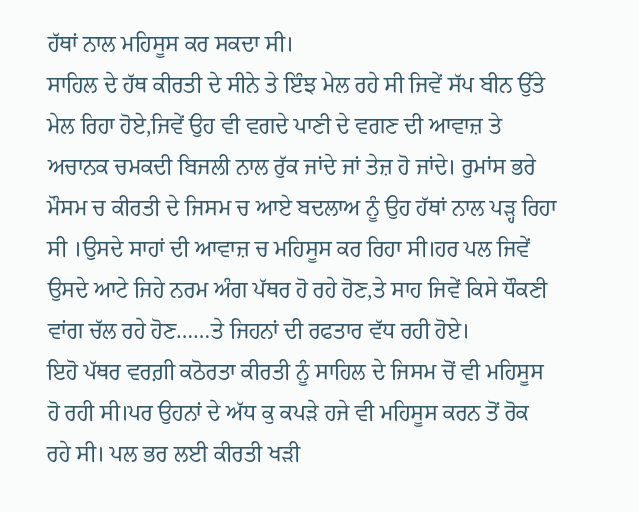ਹੱਥਾਂ ਨਾਲ ਮਹਿਸੂਸ ਕਰ ਸਕਦਾ ਸੀ।
ਸਾਹਿਲ ਦੇ ਹੱਥ ਕੀਰਤੀ ਦੇ ਸੀਨੇ ਤੇ ਇੰਝ ਮੇਲ ਰਹੇ ਸੀ ਜਿਵੇਂ ਸੱਪ ਬੀਨ ਉੱਤੇ ਮੇਲ ਰਿਹਾ ਹੋਏ,ਜਿਵੇਂ ਉਹ ਵੀ ਵਗਦੇ ਪਾਣੀ ਦੇ ਵਗਣ ਦੀ ਆਵਾਜ਼ ਤੇ ਅਚਾਨਕ ਚਮਕਦੀ ਬਿਜਲੀ ਨਾਲ ਰੁੱਕ ਜਾਂਦੇ ਜਾਂ ਤੇਜ਼ ਹੋ ਜਾਂਦੇ। ਰੁਮਾਂਸ ਭਰੇ ਮੌਸਮ ਚ ਕੀਰਤੀ ਦੇ ਜਿਸਮ ਚ ਆਏ ਬਦਲਾਅ ਨੂੰ ਉਹ ਹੱਥਾਂ ਨਾਲ ਪੜ੍ਹ ਰਿਹਾ ਸੀ ।ਉਸਦੇ ਸਾਹਾਂ ਦੀ ਆਵਾਜ਼ ਚ ਮਹਿਸੂਸ ਕਰ ਰਿਹਾ ਸੀ।ਹਰ ਪਲ ਜਿਵੇਂ ਉਸਦੇ ਆਟੇ ਜਿਹੇ ਨਰਮ ਅੰਗ ਪੱਥਰ ਹੋ ਰਹੇ ਹੋਣ,ਤੇ ਸਾਹ ਜਿਵੇਂ ਕਿਸੇ ਧੌਕਣੀ ਵਾਂਗ ਚੱਲ ਰਹੇ ਹੋਣ……ਤੇ ਜਿਹਨਾਂ ਦੀ ਰਫਤਾਰ ਵੱਧ ਰਹੀ ਹੋਏ।
ਇਹੋ ਪੱਥਰ ਵਰਗ਼ੀ ਕਠੋਰਤਾ ਕੀਰਤੀ ਨੂੰ ਸਾਹਿਲ ਦੇ ਜਿਸਮ ਚੋਂ ਵੀ ਮਹਿਸੂਸ ਹੋ ਰਹੀ ਸੀ।ਪਰ ਉਹਨਾਂ ਦੇ ਅੱਧ ਕੁ ਕਪੜੇ ਹਜੇ ਵੀ ਮਹਿਸੂਸ ਕਰਨ ਤੋਂ ਰੋਕ ਰਹੇ ਸੀ। ਪਲ ਭਰ ਲਈ ਕੀਰਤੀ ਖੜੀ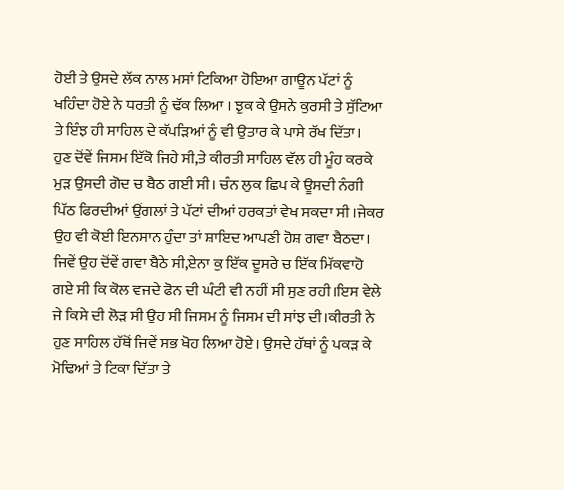ਹੋਈ ਤੇ ਉਸਦੇ ਲੱਕ ਨਾਲ ਮਸਾਂ ਟਿਕਿਆ ਹੋਇਆ ਗਾਊਨ ਪੱਟਾਂ ਨੂੰ ਖਹਿੰਦਾ ਹੋਏ ਨੇ ਧਰਤੀ ਨੂੰ ਢੱਕ ਲਿਆ । ਝੁਕ ਕੇ ਉਸਨੇ ਕੁਰਸੀ ਤੇ ਸੁੱਟਿਆ ਤੇ ਇੰਝ ਹੀ ਸਾਹਿਲ ਦੇ ਕੱਪੜਿਆਂ ਨੂੰ ਵੀ ਉਤਾਰ ਕੇ ਪਾਸੇ ਰੱਖ ਦਿੱਤਾ।
ਹੁਣ ਦੋਂਵੇਂ ਜਿਸਮ ਇੱਕੋ ਜਿਹੇ ਸੀ,ਤੇ ਕੀਰਤੀ ਸਾਹਿਲ ਵੱਲ ਹੀ ਮੂੰਹ ਕਰਕੇ ਮੁੜ ਉਸਦੀ ਗੋਦ ਚ ਬੈਠ ਗਈ ਸੀ। ਚੰਨ ਲੁਕ ਛਿਪ ਕੇ ਊਸਦੀ ਨੰਗੀ ਪਿੱਠ ਫਿਰਦੀਆਂ ਉਂਗਲਾਂ ਤੇ ਪੱਟਾਂ ਦੀਆਂ ਹਰਕਤਾਂ ਵੇਖ ਸਕਦਾ ਸੀ ।ਜੇਕਰ ਉਹ ਵੀ ਕੋਈ ਇਨਸਾਨ ਹੁੰਦਾ ਤਾਂ ਸ਼ਾਇਦ ਆਪਣੀ ਹੋਸ਼ ਗਵਾ ਬੈਠਦਾ।
ਜਿਵੇਂ ਉਹ ਦੋਂਵੇਂ ਗਵਾ ਬੈਠੇ ਸੀ,ਏਨਾ ਕੁ ਇੱਕ ਦੂਸਰੇ ਚ ਇੱਕ ਮਿੱਕਵਾਹੋ ਗਏ ਸੀ ਕਿ ਕੋਲ ਵਜਦੇ ਫੋਨ ਦੀ ਘੰਟੀ ਵੀ ਨਹੀਂ ਸੀ ਸੁਣ ਰਹੀ।ਇਸ ਵੇਲੇ ਜੇ ਕਿਸੇ ਦੀ ਲੋੜ ਸੀ ਉਹ ਸੀ ਜਿਸਮ ਨੂੰ ਜਿਸਮ ਦੀ ਸਾਂਝ ਦੀ।ਕੀਰਤੀ ਨੇ ਹੁਣ ਸਾਹਿਲ ਹੱਥੋਂ ਜਿਵੇਂ ਸਭ ਖੋਹ ਲਿਆ ਹੋਏ। ਉਸਦੇ ਹੱਥਾਂ ਨੂੰ ਪਕੜ ਕੇ ਮੋਢਿਆਂ ਤੇ ਟਿਕਾ ਦਿੱਤਾ ਤੇ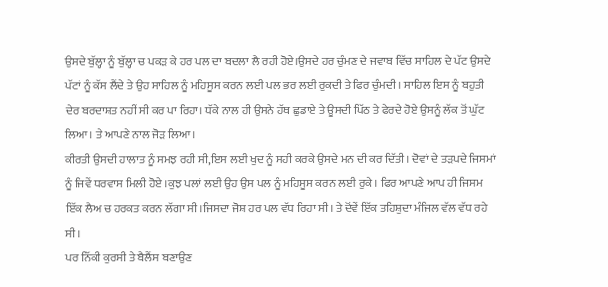ਉਸਦੇ ਬੁੱਲ੍ਹਾ ਨੂੰ ਬੁੱਲ੍ਹਾ ਚ ਪਕੜ ਕੇ ਹਰ ਪਲ ਦਾ ਬਦਲਾ ਲੈ ਰਹੀ ਹੋਏ।ਉਸਦੇ ਹਰ ਚੁੰਮਣ ਦੇ ਜਵਾਬ ਵਿੱਚ ਸਾਹਿਲ ਦੇ ਪੱਟ ਉਸਦੇ ਪੱਟਾਂ ਨੂੰ ਕੱਸ ਲੈਂਦੇ ਤੇ ਉਹ ਸਾਹਿਲ ਨੂੰ ਮਹਿਸੂਸ ਕਰਨ ਲਈ ਪਲ ਭਰ ਲਈ ਰੁਕਦੀ ਤੇ ਫਿਰ ਚੁੰਮਦੀ। ਸਾਹਿਲ ਇਸ ਨੂੰ ਬਹੁਤੀ ਦੇਰ ਬਰਦਾਸ਼ਤ ਨਹੀਂ ਸੀ ਕਰ ਪਾ ਰਿਹਾ। ਧੱਕੇ ਨਾਲ ਹੀ ਉਸਨੇ ਹੱਥ ਛੁਡਾਏ ਤੇ ਊਸਦੀ ਪਿੱਠ ਤੇ ਫੇਰਦੇ ਹੋਏ ਉਸਨੂੰ ਲੱਕ ਤੋਂ ਘੁੱਟ ਲਿਆ। ਤੇ ਆਪਣੇ ਨਾਲ ਜੋੜ ਲਿਆ।
ਕੀਰਤੀ ਉਸਦੀ ਹਾਲਾਤ ਨੂੰ ਸਮਝ ਰਹੀ ਸੀ,ਇਸ ਲਈ ਖੁਦ ਨੂੰ ਸਹੀ ਕਰਕੇ ਉਸਦੇ ਮਨ ਦੀ ਕਰ ਦਿੱਤੀ। ਦੋਵਾਂ ਦੇ ਤਡ਼ਪਦੇ ਜਿਸਮਾਂ ਨੂੰ ਜਿਵੇਂ ਧਰਵਾਸ ਮਿਲੀ ਹੋਏ ।ਕੁਝ ਪਲਾਂ ਲਈ ਉਹ ਉਸ ਪਲ ਨੂੰ ਮਹਿਸੂਸ ਕਰਨ ਲਈ ਰੁਕੇ । ਫਿਰ ਆਪਣੇ ਆਪ ਹੀ ਜਿਸਮ ਇੱਕ ਲੈਅ ਚ ਹਰਕਤ ਕਰਨ ਲੱਗਾ ਸੀ।ਜਿਸਦਾ ਜੋਸ਼ ਹਰ ਪਲ ਵੱਧ ਰਿਹਾ ਸੀ। ਤੇ ਦੋਂਵੇਂ ਇੱਕ ਤਹਿਸ਼ੁਦਾ ਮੰਜਿਲ ਵੱਲ ਵੱਧ ਰਹੇ ਸੀ।
ਪਰ ਨਿੱਕੀ ਕੁਰਸੀ ਤੇ ਬੈਲੈਂਸ ਬਣਾਉਣ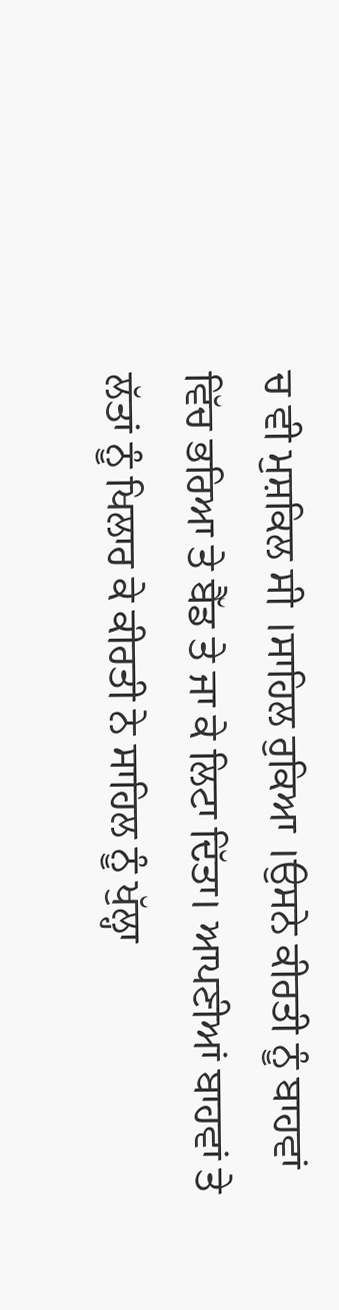ਚ ਵੀ ਮੁਸ਼ਕਿਲ ਸੀ ।ਸਾਹਿਲ ਰੁਕਿਆ ।ਉਸਨੇ ਕੀਰਤੀ ਨੂੰ ਬਾਹਵਾਂ ਵਿੱਚ ਭਰਿਆ ਤੇ ਬੈੱਡ ਤੇ ਜਾ ਕੇ ਲਿਟਾ ਦਿੱਤਾ। ਆਪਣੀਆਂ ਬਾਹਵਾਂ ਤੇ ਲੱਤਾਂ ਨੂੰ ਖਿਲਾਰ ਕੇ ਕੀਰਤੀ ਨੇ ਸਾਹਿਲ ਨੂੰ ਖੁੱਲ੍ਹਾ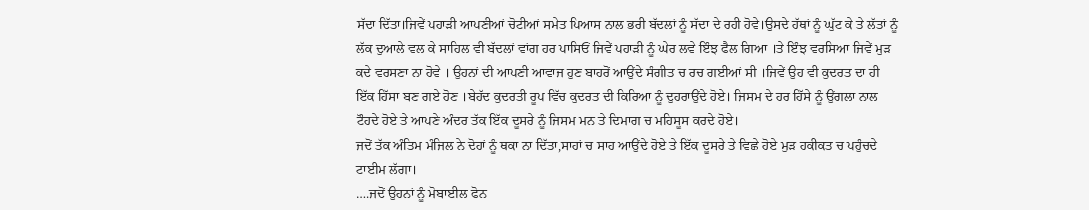ਸੱਦਾ ਦਿੱਤਾ।ਜਿਵੇਂ ਪਹਾੜੀ ਆਪਣੀਆਂ ਚੋਟੀਆਂ ਸਮੇਤ ਪਿਆਸ ਨਾਲ ਭਰੀ ਬੱਦਲਾਂ ਨੂੰ ਸੱਦਾ ਦੇ ਰਹੀ ਹੋਵੇ।ਉਸਦੇ ਹੱਥਾਂ ਨੂੰ ਘੁੱਟ ਕੇ ਤੇ ਲੱਤਾਂ ਨੂੰ ਲੱਕ ਦੁਆਲੇ ਵਲ ਕੇ ਸਾਹਿਲ ਵੀ ਬੱਦਲਾਂ ਵਾਂਗ ਹਰ ਪਾਸਿਓਂ ਜਿਵੇਂ ਪਹਾੜੀ ਨੂੰ ਘੇਰ ਲਵੇ ਇੰਝ ਫੈਲ ਗਿਆ ।ਤੇ ਇੰਝ ਵਰਸਿਆ ਜਿਵੇਂ ਮੁੜ ਕਦੇ ਵਰਸਣਾ ਨਾ ਹੋਵੇ । ਉਹਨਾਂ ਦੀ ਆਪਣੀ ਆਵਾਜ ਹੁਣ ਬਾਹਰੋਂ ਆਉਂਦੇ ਸੰਗੀਤ ਚ ਰਚ ਗਈਆਂ ਸੀ ।ਜਿਵੇਂ ਉਹ ਵੀ ਕੁਦਰਤ ਦਾ ਹੀ ਇੱਕ ਹਿੱਸਾ ਬਣ ਗਏ ਹੋਣ ।ਬੇਹੱਦ ਕੁਦਰਤੀ ਰੂਪ ਵਿੱਚ ਕੁਦਰਤ ਦੀ ਕਿਰਿਆ ਨੂੰ ਦੁਹਰਾਉਂਦੇ ਹੋਏ। ਜਿਸਮ ਦੇ ਹਰ ਹਿੱਸੇ ਨੂੰ ਉਂਗਲਾ ਨਾਲ ਟੌਹਦੇ ਹੋਏ ਤੇ ਆਪਣੇ ਅੰਦਰ ਤੱਕ ਇੱਕ ਦੂਸਰੇ ਨੂੰ ਜਿਸਮ ਮਨ ਤੇ ਦਿਮਾਗ ਚ ਮਹਿਸੂਸ ਕਰਦੇ ਹੋਏ।
ਜਦੋਂ ਤੱਕ ਅੰਤਿਮ ਮੰਜਿਲ ਨੇ ਦੋਹਾਂ ਨੂੰ ਥਕਾ ਨਾ ਦਿੱਤਾ,ਸਾਹਾਂ ਚ ਸਾਹ ਆਉਂਦੇ ਹੋਏ ਤੇ ਇੱਕ ਦੂਸਰੇ ਤੇ ਵਿਛੇ ਹੋਏ ਮੁੜ ਹਕੀਕਤ ਚ ਪਹੁੰਚਦੇ ਟਾਈਮ ਲੱਗਾ।
….ਜਦੋਂ ਉਹਨਾਂ ਨੂੰ ਮੋਬਾਈਲ ਫੋਨ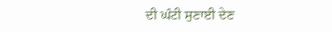ਦੀ ਘੰਟੀ ਸੁਣਾਈ ਦੇਣ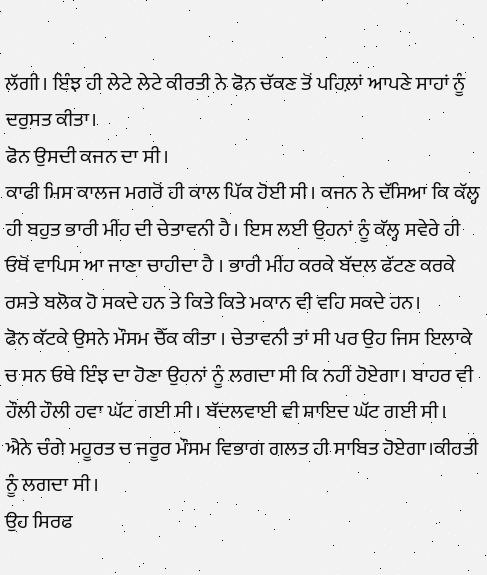ਲੱਗੀ। ਇੰਝ ਹੀ ਲੇਟੇ ਲੇਟੇ ਕੀਰਤੀ ਨੇ ਫੋਨ ਚੱਕਣ ਤੋਂ ਪਹਿਲ਼ਾਂ ਆਪਣੇ ਸਾਹਾਂ ਨੂੰ ਦਰੁਸਤ ਕੀਤਾ।
ਫੋਨ ਉਸਦੀ ਕਜਨ ਦਾ ਸੀ।
ਕਾਫੀ ਮਿਸ ਕਾਲਜ ਮਗਰੋਂ ਹੀ ਕਾਲ ਪਿੱਕ ਹੋਈ ਸੀ। ਕਜਨ ਨੇ ਦੱਸਿਆ ਕਿ ਕੱਲ੍ਹ ਹੀ ਬਹੁਤ ਭਾਰੀ ਮੀਂਹ ਦੀ ਚੇਤਾਵਨੀ ਹੈ। ਇਸ ਲਈ ਉਹਨਾਂ ਨੂੰ ਕੱਲ੍ਹ ਸਵੇਰੇ ਹੀ ਓਥੋਂ ਵਾਪਿਸ ਆ ਜਾਣਾ ਚਾਹੀਦਾ ਹੈ । ਭਾਰੀ ਮੀਂਹ ਕਰਕੇ ਬੱਦਲ ਫੱਟਣ ਕਰਕੇ ਰਸਤੇ ਬਲੋਕ ਹੋ ਸਕਦੇ ਹਨ ਤੇ ਕਿਤੇ ਕਿਤੇ ਮਕਾਨ ਵੀ ਵਹਿ ਸਕਦੇ ਹਨ।
ਫੋਨ ਕੱਟਕੇ ਉਸਨੇ ਮੌਸਮ ਚੈੱਕ ਕੀਤਾ । ਚੇਤਾਵਨੀ ਤਾਂ ਸੀ ਪਰ ਉਹ ਜਿਸ ਇਲਾਕੇ ਚ ਸਨ ਓਥੇ ਇੰਝ ਦਾ ਹੋਣਾ ਉਹਨਾਂ ਨੂੰ ਲਗਦਾ ਸੀ ਕਿ ਨਹੀਂ ਹੋਏਗਾ। ਬਾਹਰ ਵੀ ਹੌਲੀ ਹੌਲੀ ਹਵਾ ਘੱਟ ਗਈ ਸੀ। ਬੱਦਲਵਾਈ ਵੀ ਸ਼ਾਇਦ ਘੱਟ ਗਈ ਸੀ।
ਐਨੇ ਚੰਗੇ ਮਹੂਰਤ ਚ ਜਰੂਰ ਮੌਸਮ ਵਿਭਾਗ ਗਲਤ ਹੀ ਸਾਬਿਤ ਹੋਏਗਾ।ਕੀਰਤੀ ਨੂੰ ਲਗਦਾ ਸੀ।
ਉਹ ਸਿਰਫ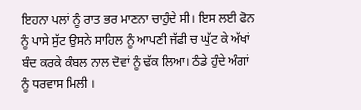ਇਹਨਾ ਪਲਾਂ ਨੂੰ ਰਾਤ ਭਰ ਮਾਣਨਾ ਚਾਹੁੰਦੇ ਸੀ। ਇਸ ਲਈ ਫੋਨ ਨੂੰ ਪਾਸੇ ਸੁੱਟ ਉਸਨੇ ਸਾਹਿਲ ਨੂੰ ਆਪਣੀ ਜੱਫੀ ਚ ਘੁੱਟ ਕੇ ਅੱਖਾਂ ਬੰਦ ਕਰਕੇ ਕੰਬਲ ਨਾਲ ਦੋਵਾਂ ਨੂੰ ਢੱਕ ਲਿਆ। ਠੰਡੇ ਹੁੰਦੇ ਅੰਗਾਂ ਨੂੰ ਧਰਵਾਸ ਮਿਲੀ ।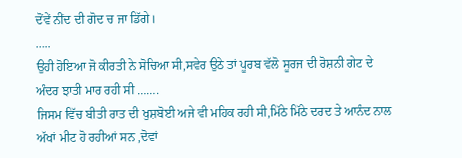ਦੋਂਵੇਂ ਨੀਂਦ ਦੀ ਗੋਦ ਚ ਜਾ ਡਿੱਗੇ।
…..
ਉਹੀ ਹੋਇਆ ਜੋ ਕੀਰਤੀ ਨੇ ਸੋਚਿਆ ਸੀ,ਸਵੇਰ ਉਠੇ ਤਾਂ ਪੂਰਬ ਵੱਲੋ ਸੂਰਜ ਦੀ ਰੋਸ਼ਨੀ ਗੇਟ ਦੇ ਅੰਦਰ ਝਾਤੀ ਮਾਰ ਰਹੀ ਸੀ …….
ਜਿਸਮ ਵਿੱਚ ਬੀਤੀ ਰਾਤ ਦੀ ਖੁਸ਼ਬੋਈ ਅਜੇ ਵੀ ਮਹਿਕ ਰਹੀ ਸੀ,ਮਿੱਠੇ ਮਿੱਠੇ ਦਰਦ ਤੇ ਆਨੰਦ ਨਾਲ ਅੱਖਾਂ ਮੀਟ ਹੋ ਰਹੀਆਂ ਸਨ ,ਦੋਵਾਂ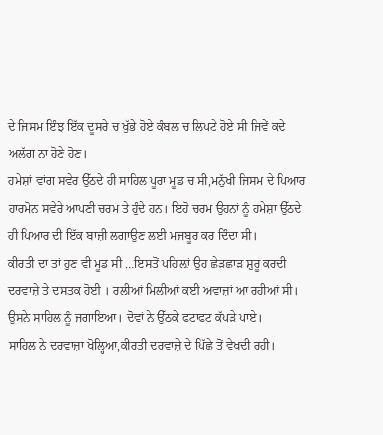ਦੇ ਜਿਸਮ ਇੰਝ ਇੱਕ ਦੂਸਰੇ ਚ ਖੁੱਭੇ ਹੋਏ ਕੰਬਲ ਚ ਲਿਪਟੇ ਹੋਏ ਸੀ ਜਿਵੇਂ ਕਦੇ ਅਲੱਗ ਨਾ ਹੋਣੇ ਹੋਣ।
ਹਮੇਸ਼ਾਂ ਵਾਂਗ ਸਵੇਰ ਉੱਠਦੇ ਹੀ ਸਾਹਿਲ ਪੂਰਾ ਮੂਡ ਚ ਸੀ,ਮਨੁੱਖੀ ਜਿਸਮ ਦੇ ਪਿਆਰ ਹਾਰਮੋਨ ਸਵੇਰੇ ਆਪਣੀ ਚਰਮ ਤੇ ਹੁੰਦੇ ਹਨ। ਇਹੋ ਚਰਮ ਉਹਨਾਂ ਨੂੰ ਹਮੇਸ਼ਾ ਉੱਠਦੇ ਹੀ ਪਿਆਰ ਦੀ ਇੱਕ ਬਾਜ਼ੀ ਲਗਾਉਣ ਲਈ ਮਜਬੂਰ ਕਰ ਦਿੰਦਾ ਸੀ।
ਕੀਰਤੀ ਦਾ ਤਾਂ ਹੁਣ ਵੀ ਮੂਡ ਸੀ …ਇਸਤੋਂ ਪਹਿਲ਼ਾਂ ਉਹ ਛੇੜਛਾੜ ਸ਼ੁਰੂ ਕਰਦੀ ਦਰਵਾਜ਼ੇ ਤੇ ਦਸਤਕ ਹੋਈ । ਰਲੀਆਂ ਮਿਲੀਆਂ ਕਈ ਅਵਾਜ਼ਾਂ ਆ ਰਹੀਆਂ ਸੀ।
ਉਸਨੇ ਸਾਹਿਲ ਨੂੰ ਜਗਾਇਆ। ਦੋਵਾਂ ਨੇ ਉੱਠਕੇ ਫਟਾਫਟ ਕੱਪੜੇ ਪਾਏ।
ਸਾਹਿਲ ਨੇ ਦਰਵਾਜ਼ਾ ਖੋਲ੍ਹਿਆ,ਕੀਰਤੀ ਦਰਵਾਜ਼ੇ ਦੇ ਪਿੱਛੇ ਤੋਂ ਵੇਖਦੀ ਰਹੀ।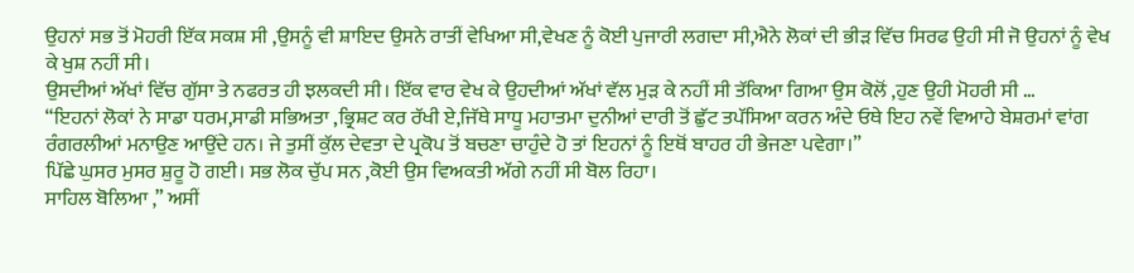ਉਹਨਾਂ ਸਭ ਤੋਂ ਮੋਹਰੀ ਇੱਕ ਸਕਸ਼ ਸੀ ,ਉਸਨੂੰ ਵੀ ਸ਼ਾਇਦ ਉਸਨੇ ਰਾਤੀਂ ਵੇਖਿਆ ਸੀ,ਵੇਖਣ ਨੂੰ ਕੋਈ ਪੁਜਾਰੀ ਲਗਦਾ ਸੀ,ਐਨੇ ਲੋਕਾਂ ਦੀ ਭੀੜ ਵਿੱਚ ਸਿਰਫ ਉਹੀ ਸੀ ਜੋ ਉਹਨਾਂ ਨੂੰ ਵੇਖ ਕੇ ਖੁਸ਼ ਨਹੀਂ ਸੀ।
ਉਸਦੀਆਂ ਅੱਖਾਂ ਵਿੱਚ ਗੁੱਸਾ ਤੇ ਨਫਰਤ ਹੀ ਝਲਕਦੀ ਸੀ। ਇੱਕ ਵਾਰ ਵੇਖ ਕੇ ਉਹਦੀਆਂ ਅੱਖਾਂ ਵੱਲ ਮੁੜ ਕੇ ਨਹੀਂ ਸੀ ਤੱਕਿਆ ਗਿਆ ਉਸ ਕੋਲੋਂ ,ਹੁਣ ਉਹੀ ਮੋਹਰੀ ਸੀ …
“ਇਹਨਾਂ ਲੋਕਾਂ ਨੇ ਸਾਡਾ ਧਰਮ,ਸਾਡੀ ਸਭਿਅਤਾ ,ਭ੍ਰਿਸ਼ਟ ਕਰ ਰੱਖੀ ਏ,ਜਿੱਥੇ ਸਾਧੂ ਮਹਾਤਮਾ ਦੁਨੀਆਂ ਦਾਰੀ ਤੋਂ ਛੁੱਟ ਤਪੱਸਿਆ ਕਰਨ ਅੰਦੇ ਓਥੇ ਇਹ ਨਵੇਂ ਵਿਆਹੇ ਬੇਸ਼ਰਮਾਂ ਵਾਂਗ ਰੰਗਰਲੀਆਂ ਮਨਾਉਣ ਆਉਂਦੇ ਹਨ। ਜੇ ਤੁਸੀਂ ਕੁੱਲ ਦੇਵਤਾ ਦੇ ਪ੍ਰਕੋਪ ਤੋਂ ਬਚਣਾ ਚਾਹੁੰਦੇ ਹੋ ਤਾਂ ਇਹਨਾਂ ਨੂੰ ਇਥੋਂ ਬਾਹਰ ਹੀ ਭੇਜਣਾ ਪਵੇਗਾ।”
ਪਿੱਛੇ ਘੁਸਰ ਮੁਸਰ ਸ਼ੁਰੂ ਹੋ ਗਈ। ਸਭ ਲੋਕ ਚੁੱਪ ਸਨ ,ਕੋਈ ਉਸ ਵਿਅਕਤੀ ਅੱਗੇ ਨਹੀਂ ਸੀ ਬੋਲ ਰਿਹਾ।
ਸਾਹਿਲ ਬੋਲਿਆ ,” ਅਸੀਂ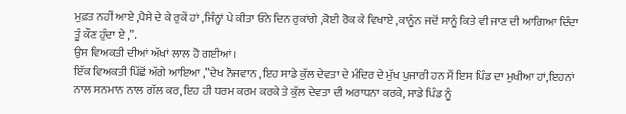ਮੁਫ਼ਤ ਨਹੀਂ ਆਏ ,ਪੈਸੇ ਦੇ ਕੇ ਰੁਕੇਂ ਹਾਂ ,ਜਿੰਨ੍ਹਾਂ ਪੇ ਕੀਤਾ ਓਨੇ ਦਿਨ ਰੁਕਾਂਗੇ ,ਕੋਈ ਰੋਕ ਕੇ ਵਿਖਾਏ ,ਕਾਨੂੰਨ ਜਦੋਂ ਸਾਨੂੰ ਕਿਤੇ ਵੀ ਜਾਣ ਦੀ ਆਗਿਆ ਦਿੰਦਾ ਤੂੰ ਕੌਣ ਹੁੰਦਾ ਏ ,”.
ਉਸ ਵਿਅਕਤੀ ਦੀਆਂ ਅੱਖਾਂ ਲਾਲ ਹੋ ਗਈਆਂ।
ਇੱਕ ਵਿਅਕਤੀ ਪਿੱਛੋਂ ਅੱਗੇ ਆਇਆ ,”ਦੇਖ ਨੌਜਵਾਨ ,ਇਹ ਸਾਡੇ ਕੁੱਲ ਦੇਵਤਾ ਦੇ ਮੰਦਿਰ ਦੇ ਮੁੱਖ ਪੁਜਾਰੀ ਹਨ ਮੈਂ ਇਸ ਪਿੰਡ ਦਾ ਮੁਖੀਆ ਹਾਂ,ਇਹਨਾਂ ਨਾਲ ਸਨਮਾਨ ਨਾਲ ਗੱਲ ਕਰ,ਇਹ ਹੀ ਧਰਮ ਕਰਮ ਕਰਕੇ ਤੇ ਕੁੱਲ ਦੇਵਤਾ ਦੀ ਅਰਾਧਨਾ ਕਰਕੇ, ਸਾਡੇ ਪਿੰਡ ਨੂੰ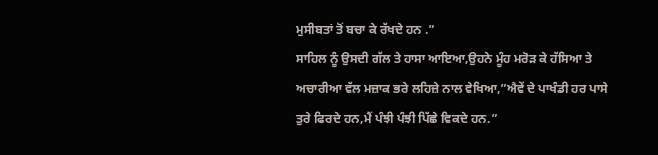ਮੁਸੀਬਤਾਂ ਤੋਂ ਬਚਾ ਕੇ ਰੱਖਦੇ ਹਨ .”
ਸਾਹਿਲ ਨੂੰ ਉਸਦੀ ਗੱਲ ਤੇ ਹਾਸਾ ਆਇਆ,ਉਹਨੇ ਮੂੰਹ ਮਰੋੜ ਕੇ ਹੱਸਿਆ ਤੇ ਅਚਾਰੀਆ ਵੱਲ ਮਜ਼ਾਕ ਭਰੇ ਲਹਿਜ਼ੇ ਨਾਲ ਵੇਖਿਆ,”ਐਵੇਂ ਦੇ ਪਾਖੰਡੀ ਹਰ ਪਾਸੇ ਤੁਰੇ ਫਿਰਦੇ ਹਨ,ਮੈਂ ਪੰਝੀ ਪੰਝੀ ਪਿੱਛੇ ਵਿਕਦੇ ਹਨ.”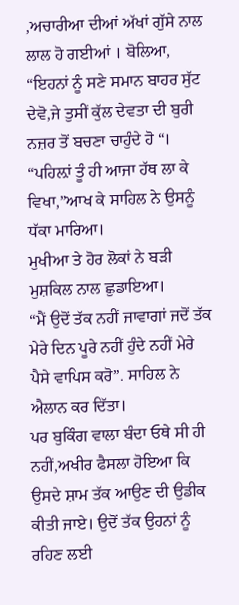,ਅਚਾਰੀਆ ਦੀਆਂ ਅੱਖਾਂ ਗੁੱਸੇ ਨਾਲ ਲਾਲ ਹੋ ਗਈਆਂ । ਬੋਲਿਆ,
“ਇਹਨਾਂ ਨੂੰ ਸਣੇ ਸਮਾਨ ਬਾਹਰ ਸੁੱਟ ਦੇਵੋ,ਜੇ ਤੁਸੀਂ ਕੁੱਲ ਦੇਵਤਾ ਦੀ ਬੁਰੀ ਨਜ਼ਰ ਤੋਂ ਬਚਣਾ ਚਾਹੁੰਦੇ ਹੋ “।
“ਪਹਿਲ਼ਾਂ ਤੂੰ ਹੀ ਆਜਾ ਹੱਥ ਲਾ ਕੇ ਵਿਖਾ,”ਆਖ ਕੇ ਸਾਹਿਲ ਨੇ ਉਸਨੂੰ ਧੱਕਾ ਮਾਰਿਆ।
ਮੁਖੀਆ ਤੇ ਹੋਰ ਲੋਕਾਂ ਨੇ ਬੜੀ ਮੁਸ਼ਕਿਲ ਨਾਲ ਛੁਡਾਇਆ।
“ਮੈਂ ਉਦੋਂ ਤੱਕ ਨਹੀਂ ਜਾਵਾਗਾਂ ਜਦੋਂ ਤੱਕ ਮੇਰੇ ਦਿਨ ਪੂਰੇ ਨਹੀਂ ਹੁੰਦੇ ਨਹੀਂ ਮੇਰੇ ਪੈਸੇ ਵਾਪਿਸ ਕਰੋ”. ਸਾਹਿਲ ਨੇ ਐਲਾਨ ਕਰ ਦਿੱਤਾ।
ਪਰ ਬੁਕਿੰਗ ਵਾਲਾ ਬੰਦਾ ਓਥੇ ਸੀ ਹੀ ਨਹੀਂ,ਅਖੀਰ ਫੈਸਲਾ ਹੋਇਆ ਕਿ ਉਸਦੇ ਸ਼ਾਮ ਤੱਕ ਆਉਣ ਦੀ ਉਡੀਕ ਕੀਤੀ ਜਾਏ। ਉਦੋਂ ਤੱਕ ਉਹਨਾਂ ਨੂੰ ਰਹਿਣ ਲਈ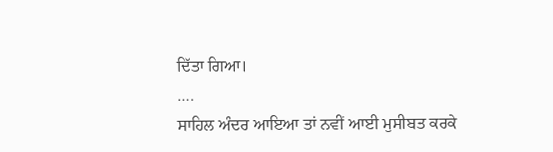ਦਿੱਤਾ ਗਿਆ।
….
ਸਾਹਿਲ ਅੰਦਰ ਆਇਆ ਤਾਂ ਨਵੀਂ ਆਈ ਮੁਸੀਬਤ ਕਰਕੇ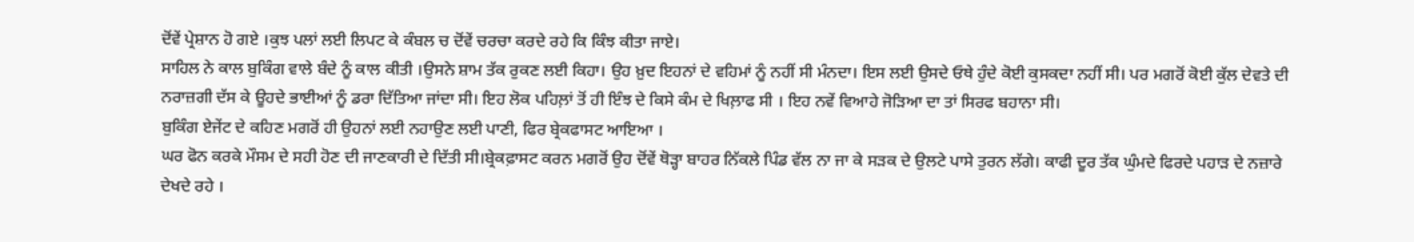ਦੋਂਵੇਂ ਪ੍ਰੇਸ਼ਾਨ ਹੋ ਗਏ ।ਕੁਝ ਪਲਾਂ ਲਈ ਲਿਪਟ ਕੇ ਕੰਬਲ ਚ ਦੋਂਵੇਂ ਚਰਚਾ ਕਰਦੇ ਰਹੇ ਕਿ ਕਿੰਝ ਕੀਤਾ ਜਾਏ।
ਸਾਹਿਲ ਨੇ ਕਾਲ ਬੁਕਿੰਗ ਵਾਲੇ ਬੰਦੇ ਨੂੰ ਕਾਲ ਕੀਤੀ ।ਉਸਨੇ ਸ਼ਾਮ ਤੱਕ ਰੁਕਣ ਲਈ ਕਿਹਾ। ਉਹ ਖ਼ੁਦ ਇਹਨਾਂ ਦੇ ਵਹਿਮਾਂ ਨੂੰ ਨਹੀਂ ਸੀ ਮੰਨਦਾ। ਇਸ ਲਈ ਉਸਦੇ ਓਥੇ ਹੁੰਦੇ ਕੋਈ ਕੁਸਕਦਾ ਨਹੀਂ ਸੀ। ਪਰ ਮਗਰੋਂ ਕੋਈ ਕੁੱਲ ਦੇਵਤੇ ਦੀ ਨਰਾਜ਼ਗੀ ਦੱਸ ਕੇ ਊਹਦੇ ਭਾਈਆਂ ਨੂੰ ਡਰਾ ਦਿੱਤਿਆ ਜਾਂਦਾ ਸੀ। ਇਹ ਲੋਕ ਪਹਿਲ਼ਾਂ ਤੋਂ ਹੀ ਇੰਝ ਦੇ ਕਿਸੇ ਕੰਮ ਦੇ ਖਿਲ਼ਾਫ ਸੀ । ਇਹ ਨਵੇਂ ਵਿਆਹੇ ਜੋੜਿਆ ਦਾ ਤਾਂ ਸਿਰਫ ਬਹਾਨਾ ਸੀ।
ਬੁਕਿੰਗ ਏਜੇਂਟ ਦੇ ਕਹਿਣ ਮਗਰੋਂ ਹੀ ਉਹਨਾਂ ਲਈ ਨਹਾਉਣ ਲਈ ਪਾਣੀ, ਫਿਰ ਬ੍ਰੇਕਫਾਸਟ ਆਇਆ ।
ਘਰ ਫੋਨ ਕਰਕੇ ਮੌਸਮ ਦੇ ਸਹੀ ਹੋਣ ਦੀ ਜਾਣਕਾਰੀ ਦੇ ਦਿੱਤੀ ਸੀ।ਬ੍ਰੇਕਫ਼ਾਸਟ ਕਰਨ ਮਗਰੋਂ ਉਹ ਦੋਂਵੇਂ ਥੋੜ੍ਹਾ ਬਾਹਰ ਨਿੱਕਲੇ ਪਿੰਡ ਵੱਲ ਨਾ ਜਾ ਕੇ ਸੜਕ ਦੇ ਉਲਟੇ ਪਾਸੇ ਤੁਰਨ ਲੱਗੇ। ਕਾਫੀ ਦੂਰ ਤੱਕ ਘੁੰਮਦੇ ਫਿਰਦੇ ਪਹਾੜ ਦੇ ਨਜ਼ਾਰੇ ਦੇਖਦੇ ਰਹੇ ।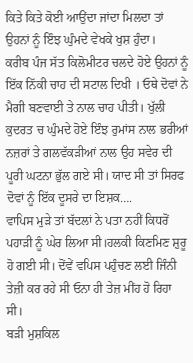ਕਿਤੇ ਕਿਤੇ ਕੋਈ ਆਉਂਦਾ ਜਾਂਦਾ ਮਿਲਦਾ ਤਾਂ ਉਹਨਾਂ ਨੂੰ ਇੰਝ ਘੁੰਮਦੇ ਵੇਖਕੇ ਖੁਸ਼ ਹੁੰਦਾ।
ਕਰੀਬ ਪੰਜ ਸੱਤ ਕਿਲੋਮੀਟਰ ਚਲਦੇ ਹੋਏ ਉਹਨਾਂ ਨੂੰ ਇੱਕ ਨਿੱਕੀ ਚਾਹ ਦੀ ਸਟਾਲ ਦਿਖੀ । ਓਥੇ ਦੋਵਾਂ ਨੇ ਮੈਗੀ ਬਣਵਾਈ ਤੇ ਨਾਲ ਚਾਹ ਪੀਤੀ। ਖੁੱਲੀ ਕੁਦਰਤ ਚ ਘੁੰਮਦੇ ਹੋਏ ਇੰਝ ਰੁਮਾਂਸ ਨਾਲ ਭਰੀਆਂ ਨਜ਼ਰਾਂ ਤੇ ਗਲਵੱਕਡ਼ੀਆਂ ਨਾਲ ਉਹ ਸਵੇਰ ਦੀ ਪੂਰੀ ਘਟਨਾ ਭੁੱਲ ਗਏ ਸੀ। ਯਾਦ ਸੀ ਤਾਂ ਸਿਰਫ ਦੋਵਾਂ ਨੂੰ ਇੱਕ ਦੂਸਰੇ ਦਾ ਇਸ਼ਕ….
ਵਾਪਿਸ ਮੁੜੇ ਤਾਂ ਬੱਦਲਾਂ ਨੇ ਪਤਾ ਨਹੀਂ ਕਿਧਰੋਂ ਪਹਾੜੀ ਨੂੰ ਘੇਰ ਲਿਆ ਸੀ।ਹਲਕੀ ਕਿਣਮਿਣ ਸ਼ੁਰੂ ਹੋ ਗਈ ਸੀ। ਦੋਂਵੇਂ ਵਪਿਸ ਪਹੁੰਚਣ ਲਈ ਜਿੰਨੀ ਤੇਜ਼ੀ ਕਰ ਰਹੇ ਸੀ ਓਨਾ ਹੀ ਤੇਜ਼ ਮੀਂਹ ਹੋ ਰਿਹਾ ਸੀ।
ਬੜੀ ਮੁਸ਼ਕਿਲ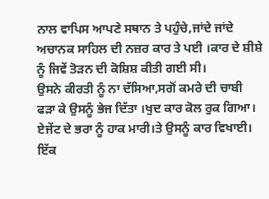ਨਾਲ ਵਾਪਿਸ ਆਪਣੇ ਸਥਾਨ ਤੇ ਪਹੁੰਚੇ,ਜਾਂਦੇ ਜਾਂਦੇ ਅਚਾਨਕ ਸਾਹਿਲ ਦੀ ਨਜ਼ਰ ਕਾਰ ਤੇ ਪਈ ।ਕਾਰ ਦੇ ਸ਼ੀਸ਼ੇ ਨੂੰ ਜਿਵੇਂ ਤੋੜਨ ਦੀ ਕੋਸ਼ਿਸ਼ ਕੀਤੀ ਗਈ ਸੀ।
ਉਸਨੇ ਕੀਰਤੀ ਨੂੰ ਨਾ ਦੱਸਿਆ,ਸਗੋਂ ਕਮਰੇ ਦੀ ਚਾਬੀ ਫੜਾ ਕੇ ਉਸਨੂੰ ਭੇਜ ਦਿੱਤਾ ।ਖੁਦ ਕਾਰ ਕੋਲ ਰੁਕ ਗਿਆ।
ਏਜੇਂਟ ਦੇ ਭਰਾ ਨੂੰ ਹਾਕ ਮਾਰੀ।ਤੇ ਉਸਨੂੰ ਕਾਰ ਵਿਖਾਈ।
ਇੱਕ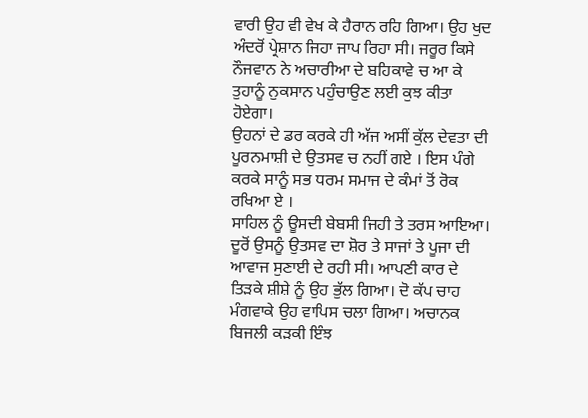ਵਾਰੀ ਉਹ ਵੀ ਵੇਖ ਕੇ ਹੈਰਾਨ ਰਹਿ ਗਿਆ। ਉਹ ਖੁਦ ਅੰਦਰੋਂ ਪ੍ਰੇਸ਼ਾਨ ਜਿਹਾ ਜਾਪ ਰਿਹਾ ਸੀ। ਜਰੂਰ ਕਿਸੇ ਨੌਜਵਾਨ ਨੇ ਅਚਾਰੀਆ ਦੇ ਬਹਿਕਾਵੇ ਚ ਆ ਕੇ ਤੁਹਾਨੂੰ ਨੁਕਸਾਨ ਪਹੁੰਚਾਉਣ ਲਈ ਕੁਝ ਕੀਤਾ ਹੋਏਗਾ।
ਉਹਨਾਂ ਦੇ ਡਰ ਕਰਕੇ ਹੀ ਅੱਜ ਅਸੀਂ ਕੁੱਲ ਦੇਵਤਾ ਦੀ ਪੂਰਨਮਾਸ਼ੀ ਦੇ ਉਤਸਵ ਚ ਨਹੀਂ ਗਏ । ਇਸ ਪੰਗੇ ਕਰਕੇ ਸਾਨੂੰ ਸਭ ਧਰਮ ਸਮਾਜ ਦੇ ਕੰਮਾਂ ਤੋਂ ਰੋਕ ਰਖਿਆ ਏ ।
ਸਾਹਿਲ ਨੂੰ ਊਸਦੀ ਬੇਬਸੀ ਜਿਹੀ ਤੇ ਤਰਸ ਆਇਆ। ਦੂਰੋਂ ਉਸਨੂੰ ਉਤਸਵ ਦਾ ਸ਼ੋਰ ਤੇ ਸਾਜਾਂ ਤੇ ਪੂਜਾ ਦੀ ਆਵਾਜ ਸੁਣਾਈ ਦੇ ਰਹੀ ਸੀ। ਆਪਣੀ ਕਾਰ ਦੇ ਤਿੜਕੇ ਸ਼ੀਸ਼ੇ ਨੂੰ ਉਹ ਭੁੱਲ ਗਿਆ। ਦੋ ਕੱਪ ਚਾਹ ਮੰਗਵਾਕੇ ਉਹ ਵਾਪਿਸ ਚਲਾ ਗਿਆ। ਅਚਾਨਕ ਬਿਜਲੀ ਕੜਕੀ ਇੰਝ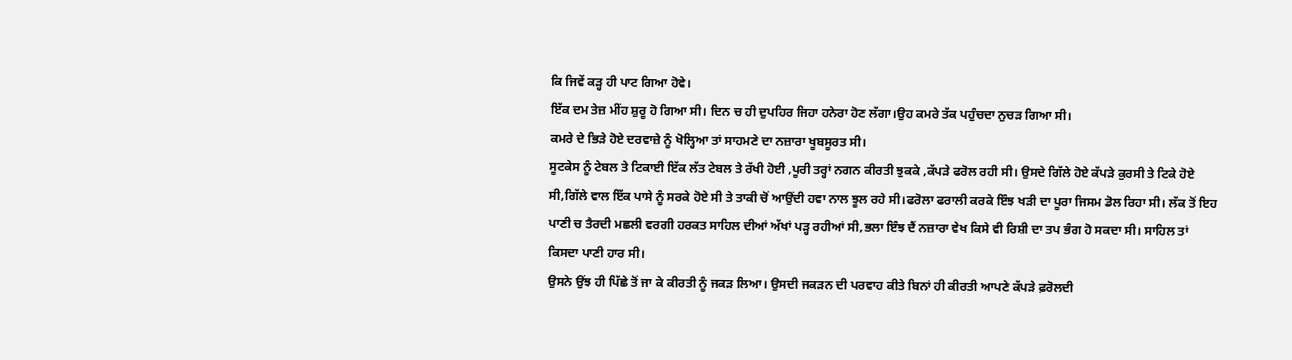ਕਿ ਜਿਵੇਂ ਕੜ੍ਹ ਹੀ ਪਾਟ ਗਿਆ ਹੋਵੇ।
ਇੱਕ ਦਮ ਤੇਜ਼ ਮੀਂਹ ਸ਼ੁਰੂ ਹੋ ਗਿਆ ਸੀ। ਦਿਨ ਚ ਹੀ ਦੁਪਹਿਰ ਜਿਹਾ ਹਨੇਰਾ ਹੋਣ ਲੱਗਾ।ਉਹ ਕਮਰੇ ਤੱਕ ਪਹੁੰਚਦਾ ਨੁਚੜ ਗਿਆ ਸੀ।
ਕਮਰੇ ਦੇ ਭਿੜੇ ਹੋਏ ਦਰਵਾਜ਼ੇ ਨੂੰ ਖੋਲ੍ਹਿਆ ਤਾਂ ਸਾਹਮਣੇ ਦਾ ਨਜ਼ਾਰਾ ਖੂਬਸੂਰਤ ਸੀ।
ਸੂਟਕੇਸ ਨੂੰ ਟੇਬਲ ਤੇ ਟਿਕਾਈ ਇੱਕ ਲੱਤ ਟੇਬਲ ਤੇ ਰੱਖੀ ਹੋਈ ,ਪੂਰੀ ਤਰ੍ਹਾਂ ਨਗਨ ਕੀਰਤੀ ਝੁਕਕੇ ,ਕੱਪੜੇ ਫਰੋਲ ਰਹੀ ਸੀ। ਉਸਦੇ ਗਿੱਲੇ ਹੋਏ ਕੱਪੜੇ ਕੁਰਸੀ ਤੇ ਟਿਕੇ ਹੋਏ ਸੀ,ਗਿੱਲੇ ਵਾਲ ਇੱਕ ਪਾਸੇ ਨੂੰ ਸਰਕੇ ਹੋਏ ਸੀ ਤੇ ਤਾਕੀ ਚੋਂ ਆਉਂਦੀ ਹਵਾ ਨਾਲ ਝੂਲ ਰਹੇ ਸੀ।ਫਰੋਲਾ ਫਰਾਲੀ ਕਰਕੇ ਇੰਝ ਖੜੀ ਦਾ ਪੂਰਾ ਜਿਸਮ ਡੋਲ ਰਿਹਾ ਸੀ। ਲੱਕ ਤੋਂ ਇਹ ਪਾਣੀ ਚ ਤੈਰਦੀ ਮਛਲੀ ਵਰਗੀ ਹਰਕਤ ਸਾਹਿਲ ਦੀਆਂ ਅੱਖਾਂ ਪੜ੍ਹ ਰਹੀਆਂ ਸੀ,ਭਲਾ ਇੰਝ ਦੈਂ ਨਜ਼ਾਰਾ ਵੇਖ ਕਿਸੇ ਵੀ ਰਿਸ਼ੀ ਦਾ ਤਪ ਭੰਗ ਹੋ ਸਕਦਾ ਸੀ। ਸਾਹਿਲ ਤਾਂ ਕਿਸਦਾ ਪਾਣੀ ਹਾਰ ਸੀ।
ਉਸਨੇ ਉਂਝ ਹੀ ਪਿੱਛੇ ਤੋਂ ਜਾ ਕੇ ਕੀਰਤੀ ਨੂੰ ਜਕੜ ਲਿਆ। ਉਸਦੀ ਜਕੜਨ ਦੀ ਪਰਵਾਹ ਕੀਤੇ ਬਿਨਾਂ ਹੀ ਕੀਰਤੀ ਆਪਣੇ ਕੱਪੜੇ ਫ਼ਰੋਲਦੀ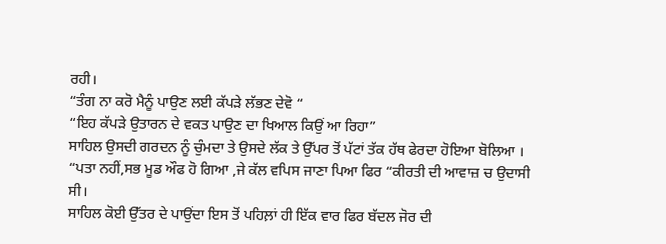ਰਹੀ।
“ਤੰਗ ਨਾ ਕਰੋ ਮੈਨੂੰ ਪਾਉਣ ਲਈ ਕੱਪੜੇ ਲੱਭਣ ਦੇਵੋ “
“ਇਹ ਕੱਪੜੇ ਉਤਾਰਨ ਦੇ ਵਕਤ ਪਾਉਣ ਦਾ ਖਿਆਲ ਕਿਉਂ ਆ ਰਿਹਾ”
ਸਾਹਿਲ ਉਸਦੀ ਗਰਦਨ ਨੂੰ ਚੁੰਮਦਾ ਤੇ ਉਸਦੇ ਲੱਕ ਤੇ ਉੱਪਰ ਤੋਂ ਪੱਟਾਂ ਤੱਕ ਹੱਥ ਫੇਰਦਾ ਹੋਇਆ ਬੋਲਿਆ ।
“ਪਤਾ ਨਹੀਂ,ਸਭ ਮੂਡ ਔਫ ਹੋ ਗਿਆ ,ਜੇ ਕੱਲ ਵਪਿਸ ਜਾਣਾ ਪਿਆ ਫਿਰ “ਕੀਰਤੀ ਦੀ ਆਵਾਜ਼ ਚ ਉਦਾਸੀ ਸੀ।
ਸਾਹਿਲ ਕੋਈ ਉੱਤਰ ਦੇ ਪਾਉਂਦਾ ਇਸ ਤੋਂ ਪਹਿਲ਼ਾਂ ਹੀ ਇੱਕ ਵਾਰ ਫਿਰ ਬੱਦਲ ਜੋਰ ਦੀ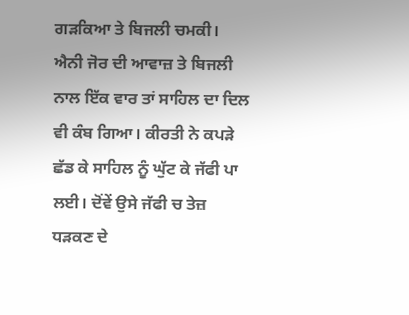ਗੜਕਿਆ ਤੇ ਬਿਜਲੀ ਚਮਕੀ। ਐਨੀ ਜੋਰ ਦੀ ਆਵਾਜ਼ ਤੇ ਬਿਜਲੀ ਨਾਲ ਇੱਕ ਵਾਰ ਤਾਂ ਸਾਹਿਲ ਦਾ ਦਿਲ ਵੀ ਕੰਬ ਗਿਆ। ਕੀਰਤੀ ਨੇ ਕਪੜੇ ਛੱਡ ਕੇ ਸਾਹਿਲ ਨੂੰ ਘੁੱਟ ਕੇ ਜੱਫੀ ਪਾ ਲਈ। ਦੋਂਵੇਂ ਉਸੇ ਜੱਫੀ ਚ ਤੇਜ਼ ਧੜਕਣ ਦੇ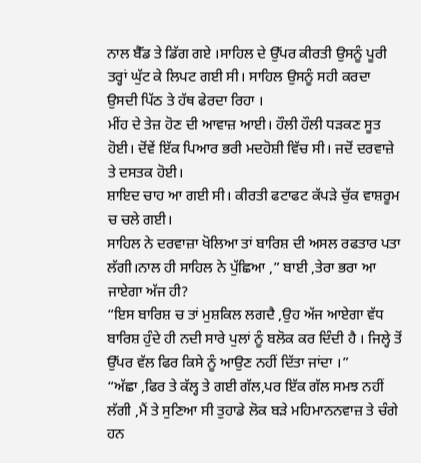ਨਾਲ ਬੈੱਡ ਤੇ ਡਿੱਗ ਗਏ ।ਸਾਹਿਲ ਦੇ ਉੱਪਰ ਕੀਰਤੀ ਉਸਨੂੰ ਪੂਰੀ ਤਰ੍ਹਾਂ ਘੁੱਟ ਕੇ ਲਿਪਟ ਗਈ ਸੀ। ਸਾਹਿਲ ਉਸਨੂੰ ਸਹੀ ਕਰਦਾ ਉਸਦੀ ਪਿੱਠ ਤੇ ਹੱਥ ਫੇਰਦਾ ਰਿਹਾ ।
ਮੀਂਹ ਦੇ ਤੇਜ਼ ਹੋਣ ਦੀ ਆਵਾਜ਼ ਆਈ। ਹੌਲੀ ਹੌਲੀ ਧੜਕਣ ਸੂਤ ਹੋਈ। ਦੋਂਵੇਂ ਇੱਕ ਪਿਆਰ ਭਰੀ ਮਦਹੋਸ਼ੀ ਵਿੱਚ ਸੀ। ਜਦੋਂ ਦਰਵਾਜ਼ੇ ਤੇ ਦਸਤਕ ਹੋਈ।
ਸ਼ਾਇਦ ਚਾਹ ਆ ਗਈ ਸੀ। ਕੀਰਤੀ ਫਟਾਫਟ ਕੱਪੜੇ ਚੁੱਕ ਵਾਸ਼ਰੂਮ ਚ ਚਲੇ ਗਈ।
ਸਾਹਿਲ ਨੇ ਦਰਵਾਜ਼ਾ ਖੋਲਿਆ ਤਾਂ ਬਾਰਿਸ਼ ਦੀ ਅਸਲ ਰਫਤਾਰ ਪਤਾ ਲੱਗੀ।ਨਾਲ ਹੀ ਸਾਹਿਲ ਨੇ ਪੁੱਛਿਆ ,” ਬਾਈ ,ਤੇਰਾ ਭਰਾ ਆ ਜਾਏਗਾ ਅੱਜ ਹੀ?
“ਇਸ ਬਾਰਿਸ਼ ਚ ਤਾਂ ਮੁਸ਼ਕਿਲ ਲਗਦੈ ,ਉਹ ਅੱਜ ਆਏਗਾ ਵੱਧ ਬਾਰਿਸ਼ ਹੁੰਦੇ ਹੀ ਨਦੀ ਸਾਰੇ ਪੁਲਾਂ ਨੂੰ ਬਲੋਕ ਕਰ ਦਿੰਦੀ ਹੈ । ਜਿਲ੍ਹੇ ਤੋਂ ਉੱਪਰ ਵੱਲ ਫਿਰ ਕਿਸੇ ਨੂੰ ਆਉਣ ਨਹੀਂ ਦਿੱਤਾ ਜਾਂਦਾ ।”
“ਅੱਛਾ ,ਫਿਰ ਤੇ ਕੱਲ੍ਹ ਤੇ ਗਈ ਗੱਲ,ਪਰ ਇੱਕ ਗੱਲ ਸਮਝ ਨਹੀਂ ਲੱਗੀ ,ਮੈਂ ਤੇ ਸੁਣਿਆ ਸੀ ਤੁਹਾਡੇ ਲੋਕ ਬੜੇ ਮਹਿਮਾਨਨਵਾਜ਼ ਤੇ ਚੰਗੇ ਹਨ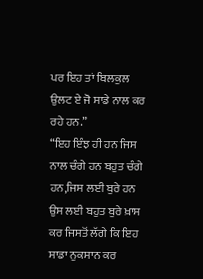ਪਰ ਇਹ ਤਾਂ ਬਿਲਕੁਲ ਉਲਟ ਏ ਜੋ ਸਾਡੇ ਨਾਲ ਕਰ ਰਹੇ ਹਨ.”
“ਇਹ ਇੰਝ ਹੀ ਹਨ ਜਿਸ ਨਾਲ ਚੰਗੇ ਹਨ ਬਹੁਤ ਚੰਗੇ ਹਨ,ਜਿਸ ਲਈ ਬੁਰੇ ਹਨ ਉਸ ਲਈ ਬਹੁਤ ਬੁਰੇ ਖ਼ਾਸ ਕਰ ਜਿਸਤੋਂ ਲੱਗੇ ਕਿ ਇਹ ਸਾਡਾ ਨੁਕਸਾਨ ਕਰ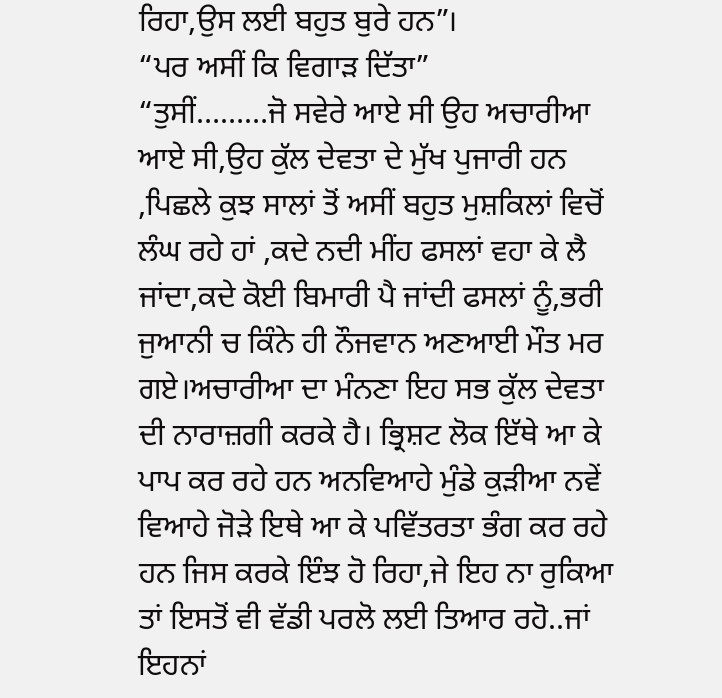ਰਿਹਾ,ਉਸ ਲਈ ਬਹੁਤ ਬੁਰੇ ਹਨ”।
“ਪਰ ਅਸੀਂ ਕਿ ਵਿਗਾੜ ਦਿੱਤਾ”
“ਤੁਸੀਂ………ਜੋ ਸਵੇਰੇ ਆਏ ਸੀ ਉਹ ਅਚਾਰੀਆ ਆਏ ਸੀ,ਉਹ ਕੁੱਲ ਦੇਵਤਾ ਦੇ ਮੁੱਖ ਪੁਜਾਰੀ ਹਨ ,ਪਿਛਲੇ ਕੁਝ ਸਾਲਾਂ ਤੋਂ ਅਸੀਂ ਬਹੁਤ ਮੁਸ਼ਕਿਲਾਂ ਵਿਚੋਂ ਲੰਘ ਰਹੇ ਹਾਂ ,ਕਦੇ ਨਦੀ ਮੀਂਹ ਫਸਲਾਂ ਵਹਾ ਕੇ ਲੈ ਜਾਂਦਾ,ਕਦੇ ਕੋਈ ਬਿਮਾਰੀ ਪੈ ਜਾਂਦੀ ਫਸਲਾਂ ਨੂੰ,ਭਰੀ ਜੁਆਨੀ ਚ ਕਿੰਨੇ ਹੀ ਨੌਜਵਾਨ ਅਣਆਈ ਮੌਤ ਮਰ ਗਏ।ਅਚਾਰੀਆ ਦਾ ਮੰਨਣਾ ਇਹ ਸਭ ਕੁੱਲ ਦੇਵਤਾ ਦੀ ਨਾਰਾਜ਼ਗੀ ਕਰਕੇ ਹੈ। ਭ੍ਰਿਸ਼ਟ ਲੋਕ ਇੱਥੇ ਆ ਕੇ ਪਾਪ ਕਰ ਰਹੇ ਹਨ ਅਨਵਿਆਹੇ ਮੁੰਡੇ ਕੁੜੀਆ ਨਵੇਂ ਵਿਆਹੇ ਜੋੜੇ ਇਥੇ ਆ ਕੇ ਪਵਿੱਤਰਤਾ ਭੰਗ ਕਰ ਰਹੇ ਹਨ ਜਿਸ ਕਰਕੇ ਇੰਝ ਹੋ ਰਿਹਾ,ਜੇ ਇਹ ਨਾ ਰੁਕਿਆ ਤਾਂ ਇਸਤੋਂ ਵੀ ਵੱਡੀ ਪਰਲੋ ਲਈ ਤਿਆਰ ਰਹੋ..ਜਾਂ ਇਹਨਾਂ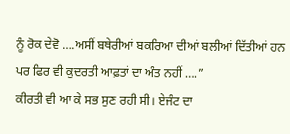ਨੂੰ ਰੋਕ ਦੇਵੋ ….ਅਸੀਂ ਬਥੇਰੀਆਂ ਬਕਰਿਆ ਦੀਆਂ ਬਲੀਆਂ ਦਿੱਤੀਆਂ ਹਨ ਪਰ ਫਿਰ ਵੀ ਕੁਦਰਤੀ ਆਫ਼ਤਾਂ ਦਾ ਅੰਤ ਨਹੀਂ ….”
ਕੀਰਤੀ ਵੀ ਆ ਕੇ ਸਭ ਸੁਣ ਰਹੀ ਸੀ। ਏਜੰਟ ਦਾ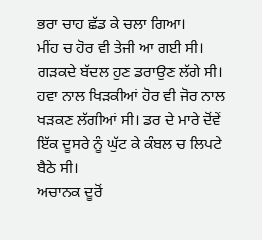ਭਰਾ ਚਾਹ ਛੱਡ ਕੇ ਚਲਾ ਗਿਆ।
ਮੀਂਹ ਚ ਹੋਰ ਵੀ ਤੇਜੀ ਆ ਗਈ ਸੀ। ਗੜਕਦੇ ਬੱਦਲ ਹੁਣ ਡਰਾਉਣ ਲੱਗੇ ਸੀ। ਹਵਾ ਨਾਲ ਖਿੜਕੀਆਂ ਹੋਰ ਵੀ ਜੋਰ ਨਾਲ ਖੜਕਣ ਲੱਗੀਆਂ ਸੀ। ਡਰ ਦੇ ਮਾਰੇ ਦੋਂਵੇਂ ਇੱਕ ਦੂਸਰੇ ਨੂੰ ਘੁੱਟ ਕੇ ਕੰਬਲ ਚ ਲਿਪਟੇ ਬੈਠੇ ਸੀ।
ਅਚਾਨਕ ਦੂਰੋਂ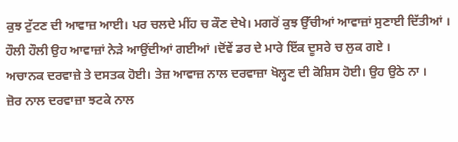ਕੁਝ ਟੁੱਟਣ ਦੀ ਆਵਾਜ਼ ਆਈ। ਪਰ ਚਲਦੇ ਮੀਂਹ ਚ ਕੌਣ ਦੇਖੇ। ਮਗਰੋਂ ਕੁਝ ਉੱਚੀਆਂ ਆਵਾਜ਼ਾਂ ਸੁਣਾਈ ਦਿੱਤੀਆਂ । ਹੌਲੀ ਹੌਲੀ ਉਹ ਆਵਾਜ਼ਾਂ ਨੇੜੇ ਆਉਂਦੀਆਂ ਗਈਆਂ ।ਦੋਂਵੇਂ ਡਰ ਦੇ ਮਾਰੇ ਇੱਕ ਦੂਸਰੇ ਚ ਲੁਕ ਗਏ ।
ਅਚਾਨਕ ਦਰਵਾਜ਼ੇ ਤੇ ਦਸਤਕ ਹੋਈ। ਤੇਜ਼ ਆਵਾਜ਼ ਨਾਲ ਦਰਵਾਜ਼ਾ ਖੋਲ੍ਹਣ ਦੀ ਕੋਸ਼ਿਸ ਹੋਈ। ਉਹ ਉਠੇ ਨਾ ।
ਜ਼ੋਰ ਨਾਲ ਦਰਵਾਜ਼ਾ ਝਟਕੇ ਨਾਲ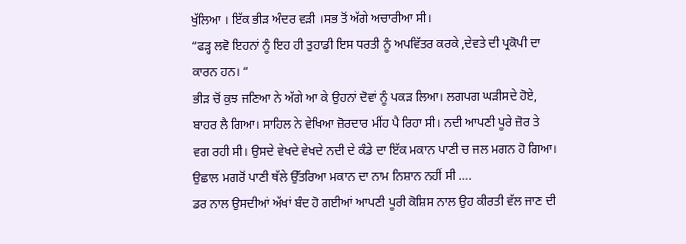ਖੁੱਲਿਆ । ਇੱਕ ਭੀੜ ਅੰਦਰ ਵੜੀ ।ਸਭ ਤੋਂ ਅੱਗੇ ਅਚਾਰੀਆ ਸੀ।
“ਫੜ੍ਹ ਲਵੋ ਇਹਨਾਂ ਨੂੰ ਇਹ ਹੀ ਤੁਹਾਡੀ ਇਸ ਧਰਤੀ ਨੂੰ ਅਪਵਿੱਤਰ ਕਰਕੇ ,ਦੇਵਤੇ ਦੀ ਪ੍ਰਕੋਪੀ ਦਾ ਕਾਰਨ ਹਨ। “
ਭੀੜ ਚੋਂ ਕੁਝ ਜਣਿਆ ਨੇ ਅੱਗੇ ਆ ਕੇ ਉਹਨਾਂ ਦੋਵਾਂ ਨੂੰ ਪਕੜ ਲਿਆ। ਲਗਪਗ ਘੜੀਸਦੇ ਹੋਏ, ਬਾਹਰ ਲੈ ਗਿਆ। ਸਾਹਿਲ ਨੇ ਵੇਖਿਆ ਜ਼ੋਰਦਾਰ ਮੀਂਹ ਪੈ ਰਿਹਾ ਸੀ। ਨਦੀ ਆਪਣੀ ਪੂਰੇ ਜ਼ੋਰ ਤੇ ਵਗ ਰਹੀ ਸੀ। ਉਸਦੇ ਵੇਖਦੇ ਵੇਖਦੇ ਨਦੀ ਦੇ ਕੰਡੇ ਦਾ ਇੱਕ ਮਕਾਨ ਪਾਣੀ ਚ ਜਲ ਮਗਨ ਹੋ ਗਿਆ। ਉਛਾਲ ਮਗਰੋਂ ਪਾਣੀ ਥੱਲੇ ਉੱਤਰਿਆ ਮਕਾਨ ਦਾ ਨਾਮ ਨਿਸ਼ਾਨ ਨਹੀਂ ਸੀ ….
ਡਰ ਨਾਲ ਉਸਦੀਆਂ ਅੱਖਾਂ ਬੰਦ ਹੋ ਗਈਆਂ ਆਪਣੀ ਪੂਰੀ ਕੋਸ਼ਿਸ ਨਾਲ ਉਹ ਕੀਰਤੀ ਵੱਲ ਜਾਣ ਦੀ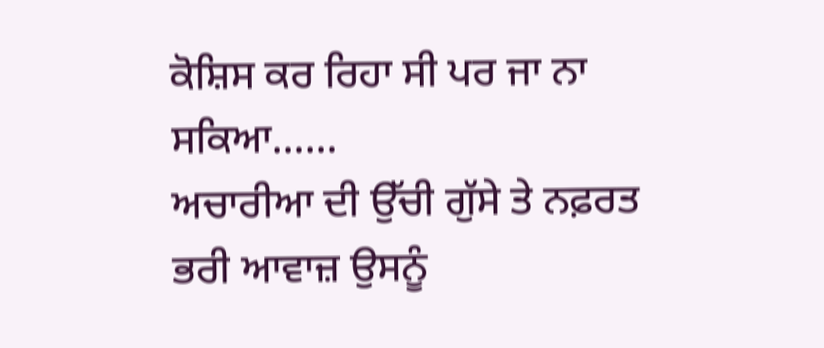ਕੋਸ਼ਿਸ ਕਰ ਰਿਹਾ ਸੀ ਪਰ ਜਾ ਨਾ ਸਕਿਆ……
ਅਚਾਰੀਆ ਦੀ ਉੱਚੀ ਗੁੱਸੇ ਤੇ ਨਫ਼ਰਤ ਭਰੀ ਆਵਾਜ਼ ਉਸਨੂੰ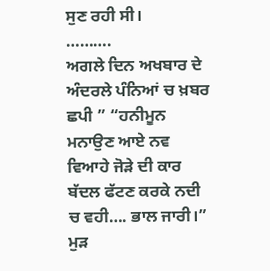ਸੁਣ ਰਹੀ ਸੀ।
……….
ਅਗਲੇ ਦਿਨ ਅਖਬਾਰ ਦੇ ਅੰਦਰਲੇ ਪੰਨਿਆਂ ਚ ਖ਼ਬਰ ਛਪੀ ” “ਹਨੀਮੂਨ ਮਨਾਉਣ ਆਏ ਨਵ ਵਿਆਹੇ ਜੋੜੇ ਦੀ ਕਾਰ ਬੱਦਲ ਫੱਟਣ ਕਰਕੇ ਨਦੀ ਚ ਵਹੀ…. ਭਾਲ ਜਾਰੀ।”
ਮੁੜ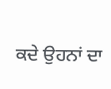ਕਦੇ ਉਹਨਾਂ ਦਾ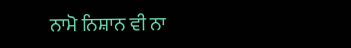ਨਾਮੋ ਨਿਸ਼ਾਨ ਵੀ ਨਾ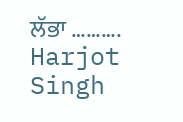ਲੱਭਾ ……….
Harjot Singh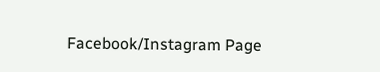Facebook/Instagram Page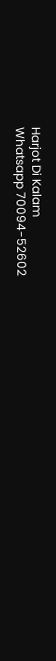Harjot Di Kalam
Whatsapp 70094-52602